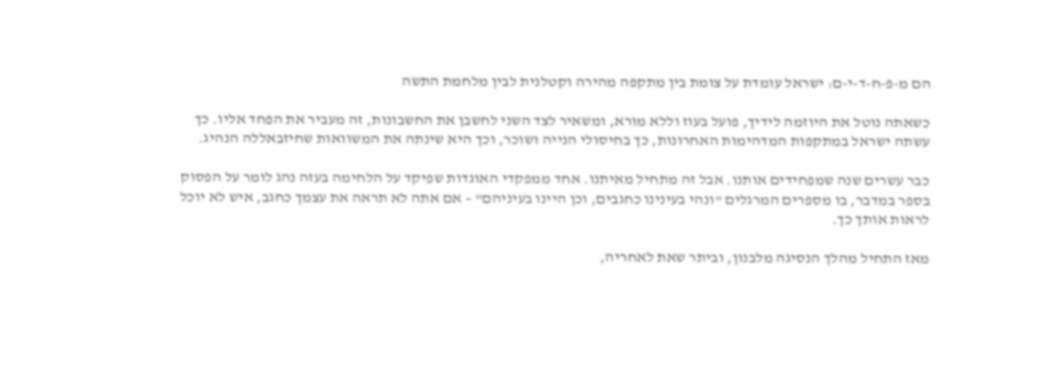הם מ-פ-ח-ד-י-ם: ישראל עומדת על צומת בין מתקפה מהירה וקטלנית לבין מלחמת התשה

כשאתה נוטל את היוזמה לידיך, פועל בעוז וללא מורא, ומשאיר לצד השני לחשבן את החשבונות, זה מעביר את הפחד אליו. כך עשתה ישראל במתקפות המדהימות האחרונות, כך בחיסולי הנייה ושוכר, וכך היא שינתה את המשוואות שחיזבאללה הנהיג.

כבר עשרים שנה שמפחידים אותנו. אבל זה מתחיל מאיתנו. אחד ממפקדי האוגדות שפיקד על הלחימה בעזה נהג לומר על הפסוק בספר במדבר, בו מספרים המרגלים "ונהי בעינינו כחגבים, וכן היינו בעיניהם" – אם אתה לא תראה את עצמך כחגב, איש לא יוכל לראות אותך כך.

מאז התחיל מהלך הנסיגה מלבנון, וביתר שאת לאחריה,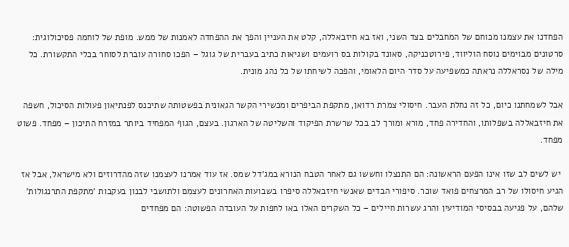הפחדנו את עצמנו מכוחם של המחבלים בצד השני, ואז בא חיזבאללה, קלט את העניין והפך את ההפחדה לאמנות של ממש. מופת של לוחמה פסיכולוגית: סרטונים מבוימים נוסח הוליווד, פירוטכניקה, סאונד בקולות בס רועמים ושגיאות כתיב בעברית של גוגל – הפכו סחורה עוברת לסוחר בכלי התקשורת. כל מילה של נסראללה נראתה כמשפיעה על סדר היום הלאומי, והפכה לשיחתו של כל נהג מונית.

אבל לשמחתנו כיום, כל זה נחלת העבר. חיסולי צמרת רדואן, מתקפת הביפרים ומכשירי הקשר הגאונית בפשטותה שתיכנס לפנתיאון פעולות הסיכול, חשפה את חיזבאללה בשפלותו, והחדירה פחד, מורא ומורך לב בכל שרשרת הפיקוד והשליטה של הארגון. בעצם, הגוף המפחיד ביותר במזרח התיכון – מפחד. פשוט מפחד.

 יש לשים לב שזו אינו הפעם הראשונה: הם התנצלו וחששו גם לאחר הטבח הנורא במג'דל שמס. אז עוד אמרנו לעצמנו שזה מהדרוזים ולא מישראל, אבל אז הגיע חיסולו של רב המרצחים פואד שוכר. סיפורי הבדים שאנשי חיזבאללה סיפרו בשבועות האחרונים לעצמם ולתושבי לבנון בעקבות 'מתקפת התרנגולות' שלהם, על פגיעה בבסיסי המודיעין והרג עשרות חיילים – כל השקרים האלו באו לחפות על העובדה הפשוטה: הם מפחדים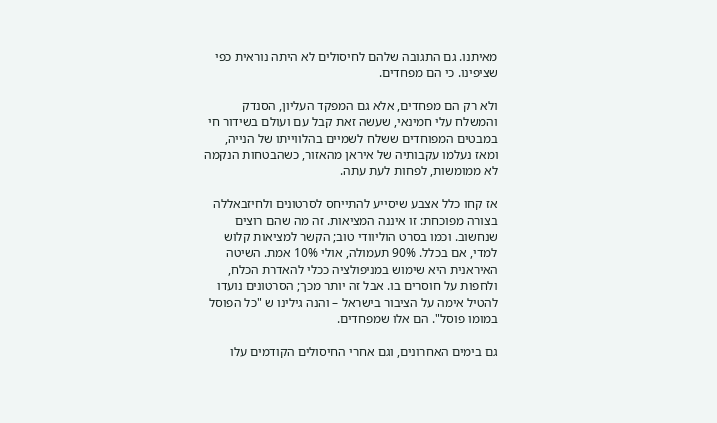מאיתנו. גם התגובה שלהם לחיסולים לא היתה נוראית כפי שציפינו. כי הם מפחדים.

ולא רק הם מפחדים, אלא גם המפקד העליון, הסנדק והמשלח עלי חמינאי, שעשה זאת קבל עם ועולם בשידור חי במבטים המפוחדים ששלח לשמיים בהלווייתו של הנייה, ומאז נעלמו עקבותיה של איראן מהאזור, כשהבטחות הנקמה לא ממומשות, לפחות לעת עתה.

אז קחו כלל אצבע שיסייע להתייחס לסרטונים ולחיזבאללה בצורה מפוכחת: זו איננה המציאות. זה מה שהם רוצים שנחשוב. וכמו בסרט הוליוודי טוב; הקשר למציאות קלוש למדי, אם בכלל. 90% תעמולה, אולי 10% אמת. השיטה האיראנית היא שימוש במניפולציה ככלי להאדרת הכלח, ולחפות על חוסרים בו. אבל זה יותר מכך; הסרטונים נועדו להטיל אימה על הציבור בישראל – והנה גילינו ש "כל הפוסל במומו פוסל". הם אלו שמפחדים.

גם בימים האחרונים, וגם אחרי החיסולים הקודמים עלו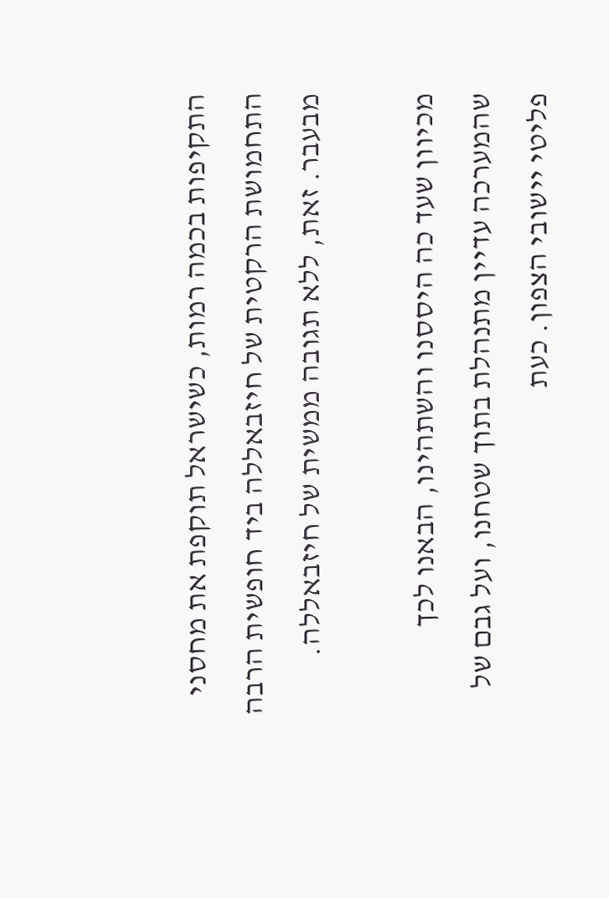התקיפות בכמה רמות, כשישראל תוקפת את מחסני התחמושת הרקטית של חיזבאללה ביד חופשית הרבה מבעבר. זאת, ללא תגובה ממשית של חיזבאללה.

מכיוון שעד כה היססנו והשתהינו, הבאנו לכך שהמערכה עדיין מתנהלת בתוך שטחנו, ועל גבם של פליטי יישובי הצפון. כעת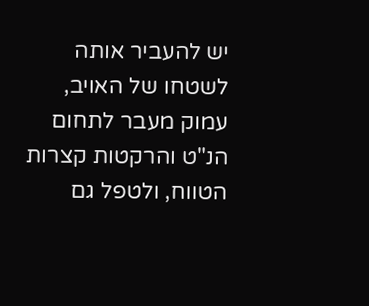יש להעביר אותה לשטחו של האויב, עמוק מעבר לתחום הנ"ט והרקטות קצרות הטווח, ולטפל גם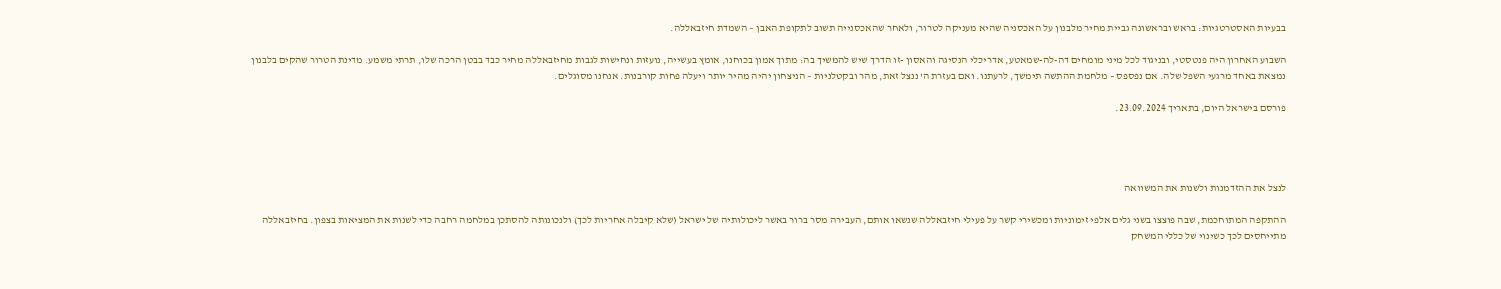בבעיות האסטרטגיות: בראש ובראשונה גביית מחיר מלבנון על האכסניה שהיא מעניקה לטרור, ולאחר שהאכסנייה תשוב לתקופת האבן – השמדת חיזבאללה.

השבוע האחרון היה פנטסטי, ובניגוד לכל מיני מומחים דה-לה-שמאטע, אדריכלי הנסיגה והאסון -זו הדרך שיש להמשיך בה: מתוך אמון בכוחנו, אומץ בעשייה, נועזות ונחישות לגבות מחיזבאללה מחיר כבד בבטן הרכה שלו, תרתי משמע. מדינת הטרור שהקים בלבנון נמצאת באחד מרגעי השפל שלה. אם נפספס – מלחמת ההתשה תימשך, לרעתנו. ואם בעזרת ה' ננצל זאת, מהר ובקטלניות – הניצחון יהיה מהיר יותר ויעלה פחות קורבנות. אנחנו מסוגלים.

פורסם בישראל היום, בתאריך 23.09.2024.




לנצל את ההזדמנות ולשנות את המשוואה

ההתקפה המתוחכמת, שבה פוצצו בשני גלים אלפי זימוניות ומכשירי קשר על פעילי חיזבאללה שנשאו אותם, העבירה מסר ברור באשר ליכולותיה של ישראל (שלא קיבלה אחריות לכך) ולנכונותה להסתכן במלחמה רחבה כדי לשנות את המציאות בצפון. בחיזבאללה מתייחסים לכך כשינוי של כללי המשחק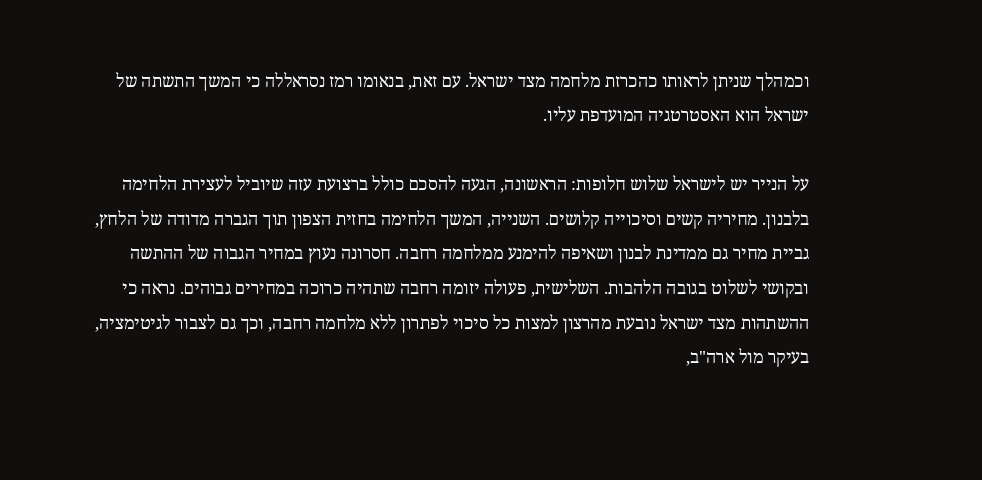וכמהלך שניתן לראותו כהכרזת מלחמה מצד ישראל. עם זאת, בנאומו רמז נסראללה כי המשך התשתה של ישראל הוא האסטרטגיה המועדפת עליו.

על הנייר יש לישראל שלוש חלופות: הראשונה, הגעה להסכם כולל ברצועת עזה שיוביל לעצירת הלחימה בלבנון. מחיריה קשים וסיכוייה קלושים. השנייה, המשך הלחימה בחזית הצפון תוך הגברה מדודה של הלחץ, גביית מחיר גם ממדינת לבנון ושאיפה להימנע ממלחמה רחבה. חסרונה נעוץ במחיר הגבוה של ההתשה ובקושי לשלוט בגובה הלהבות. השלישית, פעולה יזומה רחבה שתהיה כרוכה במחירים גבוהים. נראה כי ההשתהות מצד ישראל נובעת מהרצון למצות כל סיכוי לפתרון ללא מלחמה רחבה, וכך גם לצבור לגיטימציה, בעיקר מול ארה"ב,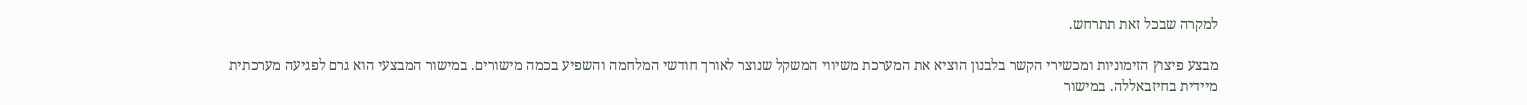למקרה שבכל זאת תתרחש.

מבצע פיצוץ הזימוניות ומכשירי הקשר בלבנון הוציא את המערכת משיווי המשקל שנוצר לאורך חודשי המלחמה והשפיע בכמה מישורים. במישור המבצעי הוא גרם לפגיעה מערכתית מיידית בחיזבאללה. במישור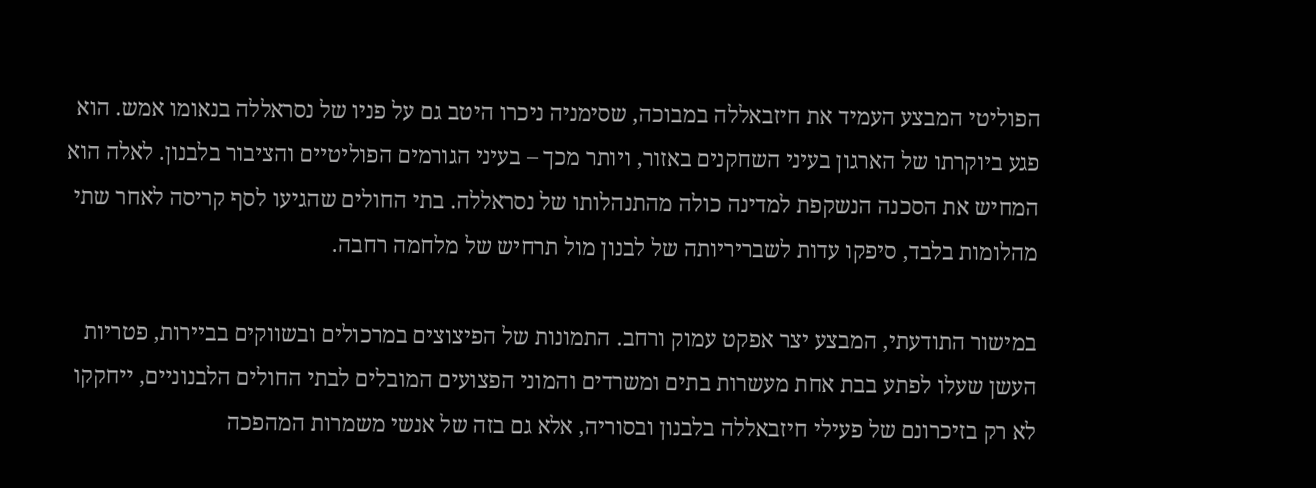הפוליטי המבצע העמיד את חיזבאללה במבוכה, שסימניה ניכרו היטב גם על פניו של נסראללה בנאומו אמש. הוא פגע ביוקרתו של הארגון בעיני השחקנים באזור, ויותר מכך – בעיני הגורמים הפוליטיים והציבור בלבנון. לאלה הוא המחיש את הסכנה הנשקפת למדינה כולה מהתנהלותו של נסראללה. בתי החולים שהגיעו לסף קריסה לאחר שתי מהלומות בלבד, סיפקו עדות לשבריריותה של לבנון מול תרחיש של מלחמה רחבה.

במישור התודעתי, המבצע יצר אפקט עמוק ורחב. התמונות של הפיצוצים במרכולים ובשווקים בביירות, פטריות העשן שעלו לפתע בבת אחת מעשרות בתים ומשרדים והמוני הפצועים המובלים לבתי החולים הלבנוניים, ייחקקו לא רק בזיכרונם של פעילי חיזבאללה בלבנון ובסוריה, אלא גם בזה של אנשי משמרות המהפכה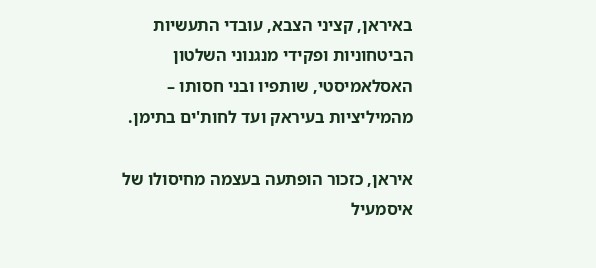באיראן, קציני הצבא, עובדי התעשיות הביטחוניות ופקידי מנגנוני השלטון האסלאמיסטי, שותפיו ובני חסותו – מהמיליציות בעיראק ועד לחות'ים בתימן.

איראן, כזכור הופתעה בעצמה מחיסולו של איסמעיל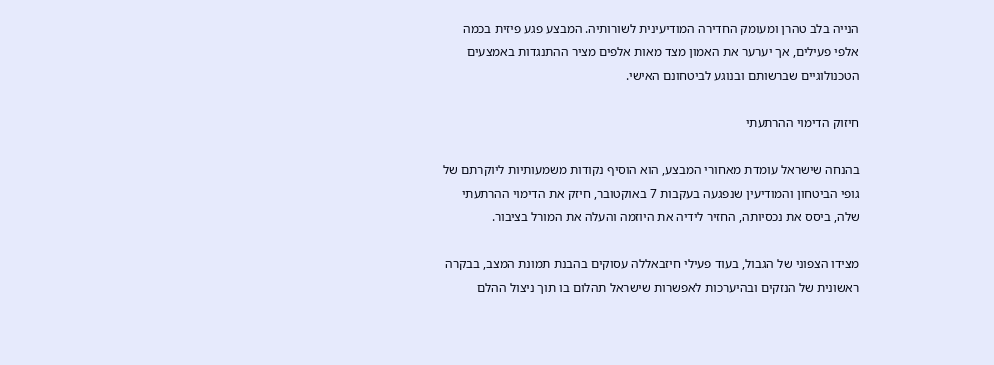הנייה בלב טהרן ומעומק החדירה המודיעינית לשורותיה. המבצע פגע פיזית בכמה אלפי פעילים, אך יערער את האמון מצד מאות אלפים מציר ההתנגדות באמצעים הטכנולוגיים שברשותם ובנוגע לביטחונם האישי.

חיזוק הדימוי ההרתעתי

בהנחה שישראל עומדת מאחורי המבצע, הוא הוסיף נקודות משמעותיות ליוקרתם של גופי הביטחון והמודיעין שנפגעה בעקבות 7 באוקטובר, חיזק את הדימוי ההרתעתי שלה, ביסס את נכסיותה, החזיר לידיה את היוזמה והעלה את המורל בציבור.

מצידו הצפוני של הגבול, בעוד פעילי חיזבאללה עסוקים בהבנת תמונת המצב, בבקרה ראשונית של הנזקים ובהיערכות לאפשרות שישראל תהלום בו תוך ניצול ההלם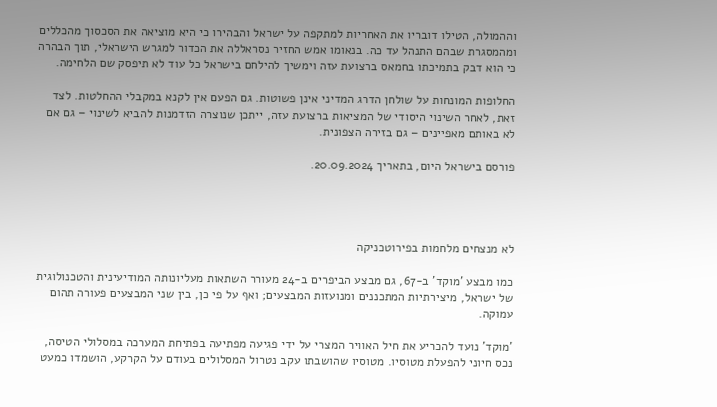וההמולה, הטילו דובריו את האחריות למתקפה על ישראל והבהירו כי היא מוציאה את הסכסוך מהכללים ומהמסגרת שבהם התנהל עד כה. בנאומו אמש החזיר נסראללה את הכדור למגרש הישראלי, תוך הבהרה כי הוא דבק בתמיכתו בחמאס ברצועת עזה וימשיך להילחם בישראל כל עוד לא תיפסק שם הלחימה.

החלופות המונחות על שולחן הדרג המדיני אינן פשוטות. גם הפעם אין לקנא במקבלי ההחלטות. לצד זאת, לאחר השינוי היסודי של המציאות ברצועת עזה, ייתכן שנוצרה הזדמנות להביא לשינוי – גם אם לא באותם מאפיינים – גם בזירה הצפונית.

פורסם בישראל היום, בתאריך 20.09.2024.




לא מנצחים מלחמות בפירוטכניקה

כמו מבצע 'מוקד' ב-67, גם מבצע הביפרים ב-24 מעורר השתאות מעליונותה המודיעינית והטכנולוגית של ישראל, מיצירתיות המתכננים ומנועזות המבצעים; ואף על פי כן, בין שני המבצעים פעורה תהום עמוקה.

'מוקד' נועד להכריע את חיל האוויר המצרי על ידי פגיעה מפתיעה בפתיחת המערכה במסלולי הטיסה, נכס חיוני להפעלת מטוסיו. מטוסיו שהושבתו עקב נטרול המסלולים בעודם על הקרקע, הושמדו כמעט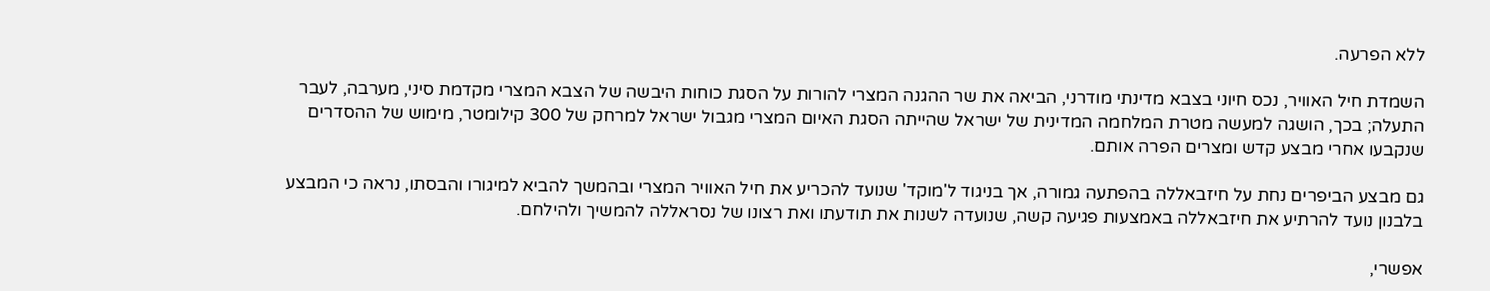ללא הפרעה.

השמדת חיל האוויר, נכס חיוני בצבא מדינתי מודרני, הביאה את שר ההגנה המצרי להורות על הסגת כוחות היבשה של הצבא המצרי מקדמת סיני, מערבה, לעבר התעלה; בכך, הושגה למעשה מטרת המלחמה המדינית של ישראל שהייתה הסגת האיום המצרי מגבול ישראל למרחק של 300 קילומטר, מימוש של ההסדרים שנקבעו אחרי מבצע קדש ומצרים הפרה אותם.

גם מבצע הביפרים נחת על חיזבאללה בהפתעה גמורה, אך בניגוד ל'מוקד' שנועד להכריע את חיל האוויר המצרי ובהמשך להביא למיגורו והבסתו, נראה כי המבצע בלבנון נועד להרתיע את חיזבאללה באמצעות פגיעה קשה, שנועדה לשנות את תודעתו ואת רצונו של נסראללה להמשיך ולהילחם.

אפשרי,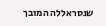שנסראללה המובך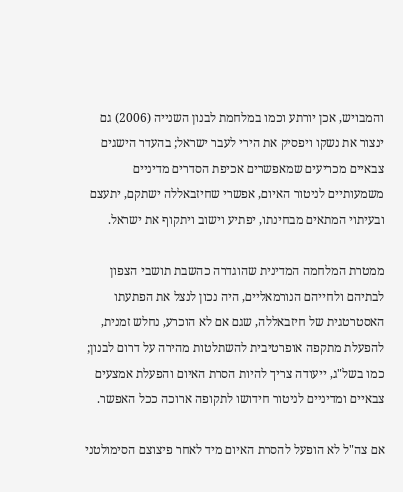והמבויש, אכן יורתע וכמו במלחמת לבנון השנייה (2006) גם ינצור את נשקו ויפסיק את הירי לעבר ישראל; בהעדר הישגים צבאיים מכריעים שמאפשרים אכיפת הסדרים מדיניים משמעותיים לניטור האיום, אפשרי שחיזבאללה ישתקם, יתעצם ובעיתוי המתאים מבחינתו, יפתיע וישוב ויתקוף את ישראל.

ממטרת המלחמה המדינית שהוגדרה כהשבת תושבי הצפון לבתיהם ולחייהם הנורמאליים, היה נכון לנצל את הפתעתו האסטרטגית של חיזבאללה, שגם אם לא הוכרע, נחלש זמנית, להפעלת מתקפה אופרטיבית להשתלטות מהירה על דרום לבנון; כמו בשל"ג, ייעודה צריך להיות הסרת האיום והפעלת אמצעים צבאיים ומדיניים לניטור חידושו לתקופה ארוכה ככל האפשר.

אם צה"ל לא הופעל להסרת האיום מיד לאחר פיצוצם הסימולטני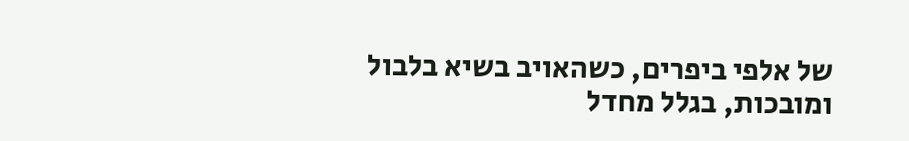של אלפי ביפרים, כשהאויב בשיא בלבול ומובכות, בגלל מחדל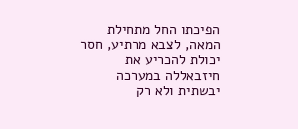הפיכתו החל מתחילת המאה, לצבא מרתיע, חסר יכולת להכריע את חיזבאללה במערכה יבשתית ולא רק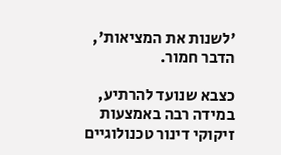'לשנות את המציאות', הדבר חמור.

כצבא שנועד להרתיע, במידה רבה באמצעות זיקוקי דינור טכנולוגיים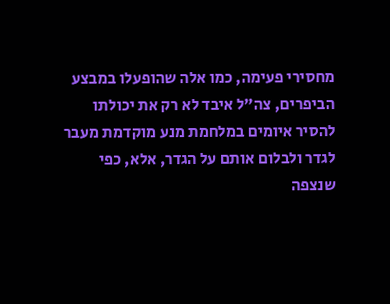מחסירי פעימה, כמו אלה שהופעלו במבצע הביפרים, צה"ל איבד לא רק את יכולתו להסיר איומים במלחמת מנע מוקדמת מעבר לגדר ולבלום אותם על הגדר, אלא, כפי שנצפה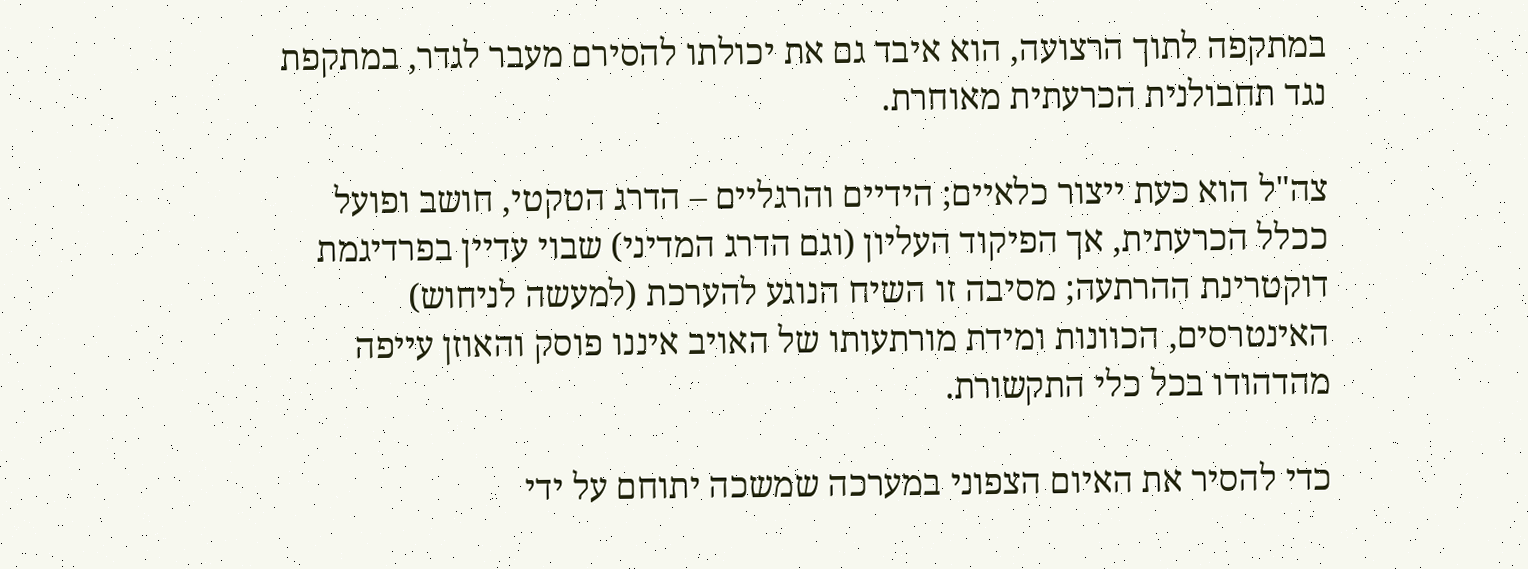במתקפה לתוך הרצועה, הוא איבד גם את יכולתו להסירם מעבר לגדר, במתקפת נגד תחבולנית הכרעתית מאוחרת.

צה"ל הוא כעת ייצור כלאיים; הידיים והרגליים – הדרג הטקטי, חושב ופועל ככלל הכרעתית, אך הפיקוד העליון (וגם הדרג המדיני) שבוי עדיין בפרדיגמת דוקטרינת ההרתעה; מסיבה זו השיח הנוגע להערכת (למעשה לניחוש) האינטרסים, הכוונות ומידת מורתעותו של האויב איננו פוסק והאוזן עייפה מהדהודו בכל כלי התקשורת.

כדי להסיר את האיום הצפוני במערכה שמשכה יתוחם על ידי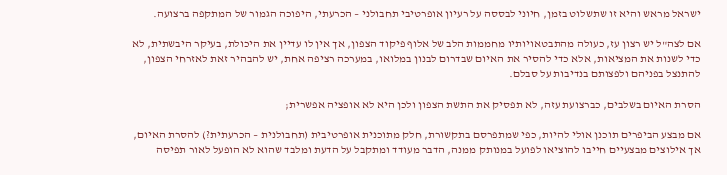ישראל מראש והיא זו שתשלוט בזמן, חיוני לבססה על רעיון אופרטיבי תחבולני – הכרעתי, היפוכה הגמור של המתקפה ברצועה.

אם לצה"ל יש רצון עז, כעולה מהתבטאויותיו מחממות הלב של אלוף פיקוד הצפון, אך אין לו עדיין את היכולת, בעיקר היבשתית, לא כדי לשנות את המציאות, אלא כדי להסיר את האיום שבדרום לבנון במלואו, במערכה רציפה אחת, יש להבהיר זאת לאזרחי הצפון, להתנצל בפניהם ולפצותם בנדיבות על סבלם.

הסרת האיום בשלבים, כברצועת עזה, לא תפסיק את התשת הצפון ולכן היא לא אופציה אפשרית;

אם מבצע הביפרים תוכנן אולי להיות, כפי שמתפרסם בתקשורת, חלק מתוכנית אופרטיבית (תחבולנית – הכרעתית?) להסרת האיום, אך אילוצים מבצעיים חייבו להוציאו לפועל במנותק ממנה, הדבר מעודד ומתקבל על הדעת ומלבד שהוא לא הופעל לאור תפיסה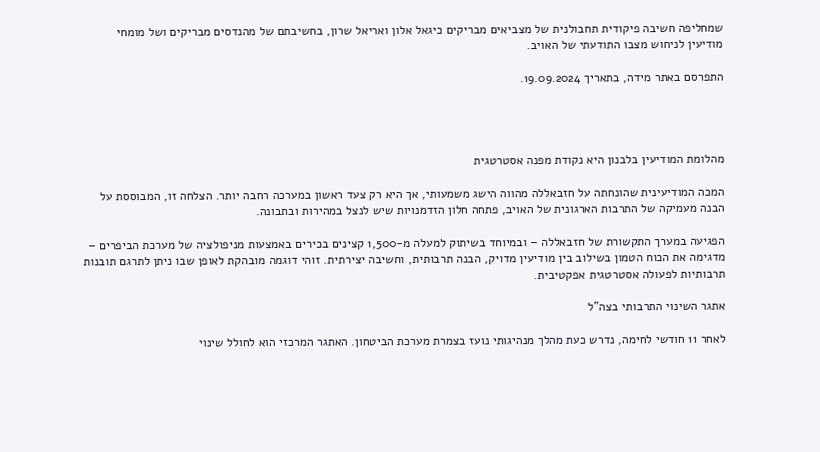שמחליפה חשיבה פיקודית תחבולנית של מצביאים מבריקים כיגאל אלון ואריאל שרון, בחשיבתם של מהנדסים מבריקים ושל מומחי מודיעין לניחוש מצבו התודעתי של האויב.

התפרסם באתר מידה, בתאריך 19.09.2024.




מהלומת המודיעין בלבנון היא נקודת מפנה אסטרטגית

המכה המודיעינית שהונחתה על חזבאללה מהווה הישג משמעותי, אך היא רק צעד ראשון במערכה רחבה יותר. הצלחה זו, המבוססת על הבנה מעמיקה של התרבות הארגונית של האויב, פתחה חלון הזדמנויות שיש לנצל במהירות ובתבונה.

הפגיעה במערך התקשורת של חזבאללה – ובמיוחד בשיתוק למעלה מ-1,500 קצינים בכירים באמצעות מניפולציה של מערכת הביפרים – מדגימה את הכוח הטמון בשילוב בין מודיעין מדויק, הבנה תרבותית, וחשיבה יצירתית. זוהי דוגמה מובהקת לאופן שבו ניתן לתרגם תובנות תרבותיות לפעולה אסטרטגית אפקטיבית.

אתגר השינוי התרבותי בצה"ל

לאחר 11 חודשי לחימה, נדרש כעת מהלך מנהיגותי נועז בצמרת מערכת הביטחון. האתגר המרכזי הוא לחולל שינוי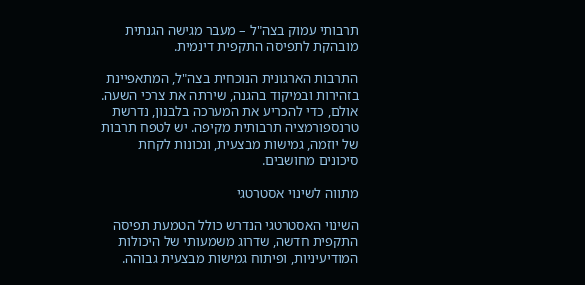תרבותי עמוק בצה"ל – מעבר מגישה הגנתית מובהקת לתפיסה התקפית דינמית.

התרבות הארגונית הנוכחית בצה"ל, המתאפיינת בזהירות ובמיקוד בהגנה, שירתה את צרכי השעה. אולם, כדי להכריע את המערכה בלבנון, נדרשת טרנספורמציה תרבותית מקיפה. יש לטפח תרבות של יוזמה, גמישות מבצעית, ונכונות לקחת סיכונים מחושבים.

מתווה לשינוי אסטרטגי

השינוי האסטרטגי הנדרש כולל הטמעת תפיסה התקפית חדשה, שדרוג משמעותי של היכולות המודיעיניות, ופיתוח גמישות מבצעית גבוהה.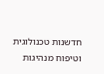חדשנות טכנולוגית וטיפוח מנהיגות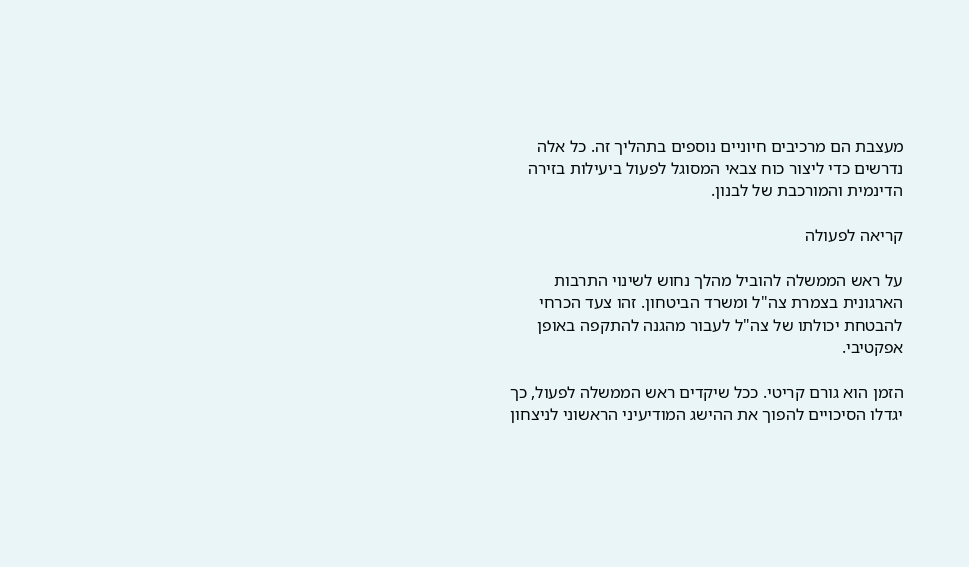מעצבת הם מרכיבים חיוניים נוספים בתהליך זה. כל אלה נדרשים כדי ליצור כוח צבאי המסוגל לפעול ביעילות בזירה הדינמית והמורכבת של לבנון.

קריאה לפעולה

על ראש הממשלה להוביל מהלך נחוש לשינוי התרבות הארגונית בצמרת צה"ל ומשרד הביטחון. זהו צעד הכרחי להבטחת יכולתו של צה"ל לעבור מהגנה להתקפה באופן אפקטיבי.

הזמן הוא גורם קריטי. ככל שיקדים ראש הממשלה לפעול, כך יגדלו הסיכויים להפוך את ההישג המודיעיני הראשוני לניצחון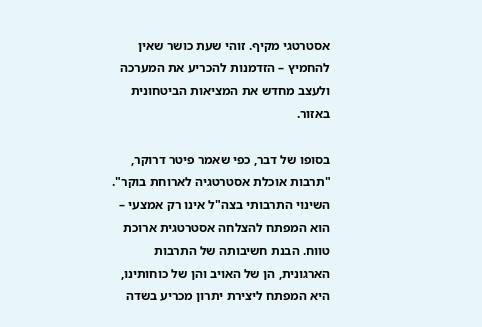אסטרטגי מקיף. זוהי שעת כושר שאין להחמיץ – הזדמנות להכריע את המערכה ולעצב מחדש את המציאות הביטחונית באזור.

בסופו של דבר, כפי שאמר פיטר דרוקר, "תרבות אוכלת אסטרטגיה לארוחת בוקר". השינוי התרבותי בצה"ל אינו רק אמצעי – הוא המפתח להצלחה אסטרטגית ארוכת טווח. הבנת חשיבותה של התרבות הארגונית, הן של האויב והן של כוחותינו, היא המפתח ליצירת יתרון מכריע בשדה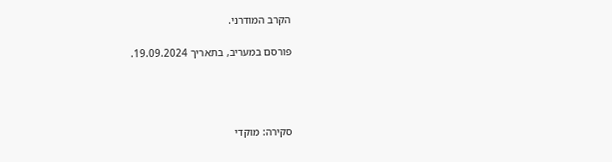הקרב המודרני.

פורסם במעריב, בתאריך 19.09.2024.




סקירה: מוקדי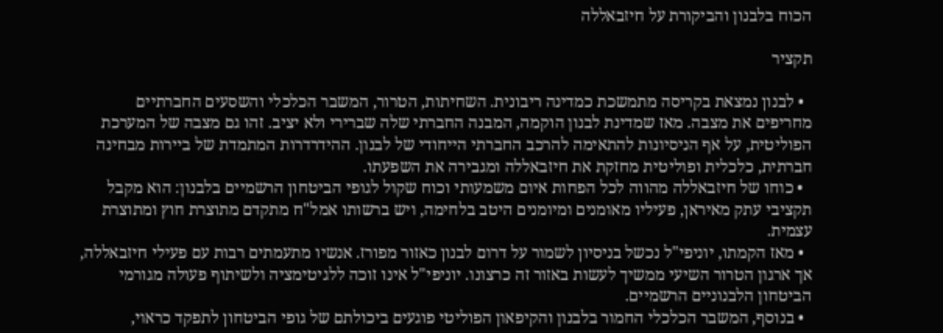הכוח בלבנון והביקורת על חיזבאללה

תקציר

  • לבנון נמצאת בקריסה מתמשכת כמדינה ריבונית. השחיתות, הטרור, המשבר הכלכלי והשסעים החברתיים מחריפים את מצבה. מאז שמדינת לבנון הוקמה, המבנה החברתי שלה שברירי ולא יציב. זהו גם מצבה של המערכת הפוליטית, על אף הניסיונות להתאימה להרכב החברתי הייחודי של לבנון. ההידרדרות המתמדת של ביירות מבחינה חברתית, כלכלית ופוליטית מחזקת את חיזבאללה ומגבירה את השפעתו.
  • כוחו של חיזבאללה מהווה לכל הפחות איום משמעותי וכוח שקול לגופי הביטחון הרשמיים בלבנון: הוא מקבל תקציבי עתק מאיראן, פעיליו מאומנים ומיומנים היטב בלחימה, ויש ברשותו אמל"ח מתקדם מתוצרת חוץ ומתוצרת עצמית.
  • מאז הקמתו, יוניפי"ל נכשל בניסיון לשמור על דרום לבנון כאזור מפורז. אנשיו מתעמתים רבות עם פעילי חיזבאללה, אך ארגון הטרור השיעי ממשיך לעשות באזור זה כרצונו. יוניפי"ל אינו זוכה ללגיטימציה ולשיתוף פעולה מגורמי הביטחון הלבנוניים הרשמיים.
  • בנוסף, המשבר הכלכלי החמור בלבנון והקיפאון הפוליטי פוגעים ביכולתם של גופי הביטחון לתפקד כראוי,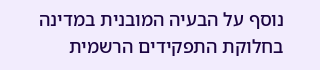נוסף על הבעיה המובנית במדינה בחלוקת התפקידים הרשמית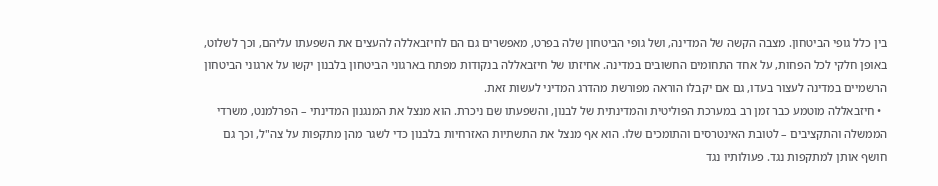בין כלל גופי הביטחון. מצבה הקשה של המדינה, ושל גופי הביטחון שלה בפרט, מאפשרים גם הם לחיזבאללה להעצים את השפעתו עליהם, וכך לשלוט, באופן חלקי לכל הפחות, על אחד התחומים החשובים במדינה. אחיזתו של חיזבאללה בנקודות מפתח בארגוני הביטחון בלבנון יקשו על ארגוני הביטחון הרשמיים במדינה לעצור בעדו, גם אם יקבלו הוראה מפורשת מהדרג המדיני לעשות זאת.
  • חיזבאללה מוטמע כבר זמן רב במערכת הפוליטית והמדינתית של לבנון, והשפעתו שם ניכרת. הוא מנצל את המנגנון המדינתי – הפרלמנט, משרדי הממשלה והתקציבים – לטובת האינטרסים והתומכים שלו. הוא אף מנצל את התשתיות האזרחיות בלבנון כדי לשגר מהן מתקפות על צה"ל, וכך גם חושף אותן למתקפות נגד. פעולותיו נגד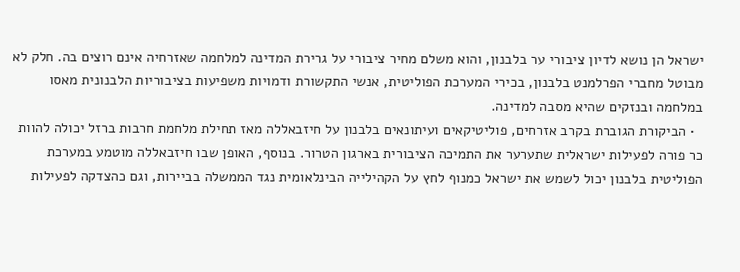ישראל הן נושא לדיון ציבורי ער בלבנון, והוא משלם מחיר ציבורי על גרירת המדינה למלחמה שאזרחיה אינם רוצים בה. חלק לא מבוטל מחברי הפרלמנט בלבנון, בכירי המערכת הפוליטית, אנשי התקשורת ודמויות משפיעות בציבוריות הלבנונית מאסו במלחמה ובנזקים שהיא מסבה למדינה.
  • הביקורת הגוברת בקרב אזרחים, פוליטיקאים ועיתונאים בלבנון על חיזבאללה מאז תחילת מלחמת חרבות ברזל יכולה להוות כר פורה לפעילות ישראלית שתערער את התמיכה הציבורית בארגון הטרור. בנוסף, האופן שבו חיזבאללה מוטמע במערכת הפוליטית בלבנון יכול לשמש את ישראל כמנוף לחץ על הקהילייה הבינלאומית נגד הממשלה בביירות, וגם כהצדקה לפעילות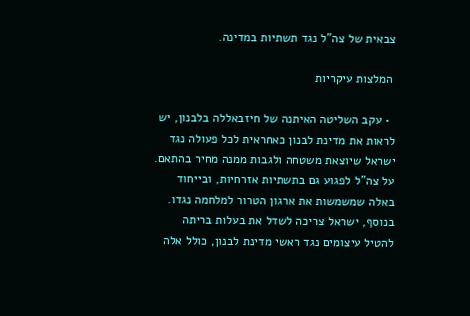צבאית של צה"ל נגד תשתיות במדינה.

 המלצות עיקריות

  • עקב השליטה האיתנה של חיזבאללה בלבנון, יש לראות את מדינת לבנון כאחראית לכל פעולה נגד ישראל שיוצאת משטחה ולגבות ממנה מחיר בהתאם. על צה"ל לפגוע גם בתשתיות אזרחיות, ובייחוד באלה שמשמשות את ארגון הטרור למלחמה נגדו. בנוסף, ישראל צריכה לשדל את בעלות בריתה להטיל עיצומים נגד ראשי מדינת לבנון, כולל אלה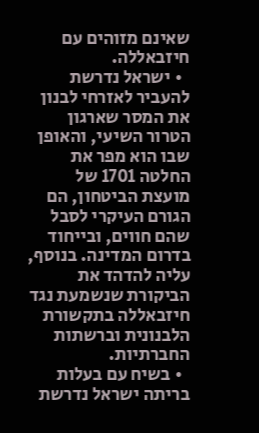שאינם מזוהים עם חיזבאללה.
  • ישראל נדרשת להעביר לאזרחי לבנון את המסר שארגון הטרור השיעי, והאופן שבו הוא מפר את החלטה 1701 של מועצת הביטחון, הם הגורם העיקרי לסבל שהם חווים, ובייחוד בדרום המדינה. בנוסף, עליה להדהד את הביקורת שנשמעת נגד חיזבאללה בתקשורת הלבנונית וברשתות החברתיות.
  • בשיח עם בעלות בריתה ישראל נדרשת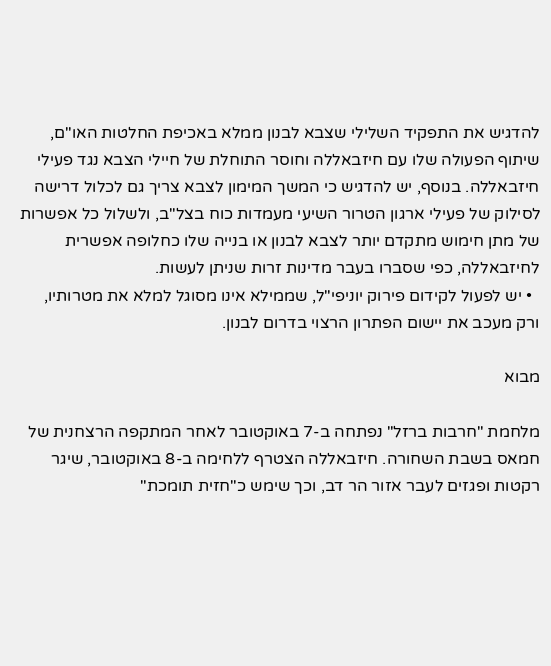להדגיש את התפקיד השלילי שצבא לבנון ממלא באכיפת החלטות האו"ם, שיתוף הפעולה שלו עם חיזבאללה וחוסר התוחלת של חיילי הצבא נגד פעילי חיזבאללה. בנוסף, יש להדגיש כי המשך המימון לצבא צריך גם לכלול דרישה לסילוק של פעילי ארגון הטרור השיעי מעמדות כוח בצל"ב, ולשלול כל אפשרות של מתן חימוש מתקדם יותר לצבא לבנון או בנייה שלו כחלופה אפשרית לחיזבאללה, כפי שסברו בעבר מדינות זרות שניתן לעשות.
  • יש לפעול לקידום פירוק יוניפי"ל, שממילא אינו מסוגל למלא את מטרותיו, ורק מעכב את יישום הפתרון הרצוי בדרום לבנון.

מבוא

מלחמת "חרבות ברזל" נפתחה ב-7 באוקטובר לאחר המתקפה הרצחנית של חמאס בשבת השחורה. חיזבאללה הצטרף ללחימה ב-8 באוקטובר, שיגר רקטות ופגזים לעבר אזור הר דב, וכך שימש כ"חזית תומכת"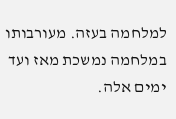למלחמה בעזה. מעורבותו במלחמה נמשכת מאז ועד ימים אלה.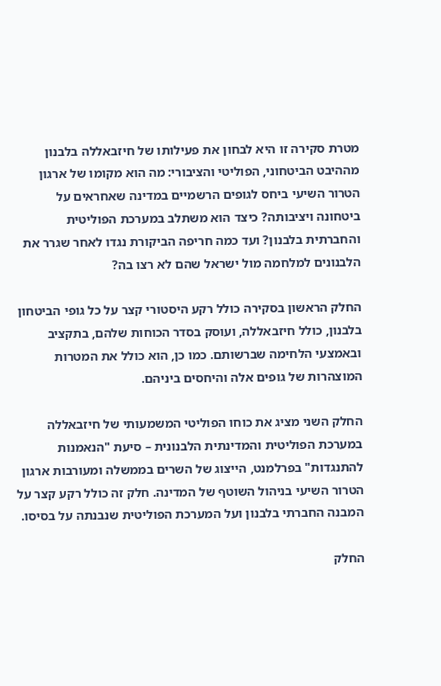מטרת סקירה זו היא לבחון את פעילותו של חיזבאללה בלבנון מההיבט הביטחוני, הפוליטי והציבורי: מה הוא מקומו של ארגון הטרור השיעי ביחס לגופים הרשמיים במדינה שאחראים על ביטחונה ויציבותה? כיצד הוא משתלב במערכת הפוליטית והחברתית בלבנון? ועד כמה חריפה הביקורת נגדו לאחר שגרר את הלבנונים למלחמה מול ישראל שהם לא רצו בה?

החלק הראשון בסקירה כולל רקע היסטורי קצר על כל גופי הביטחון בלבנון, כולל חיזבאללה, ועוסק בסדר הכוחות שלהם, בתקציב ובאמצעי הלחימה שברשותם. כמו כן, הוא כולל את המטרות המוצהרות של גופים אלה והיחסים ביניהם.

החלק השני מציג את כוחו הפוליטי המשמעותי של חיזבאללה במערכת הפוליטית והמדינתית הלבנונית – סיעת "הנאמנות להתנגדות" בפרלמנט, הייצוג של השרים בממשלה ומעורבות ארגון הטרור השיעי בניהול השוטף של המדינה. חלק זה כולל רקע קצר על המבנה החברתי בלבנון ועל המערכת הפוליטית שנבנתה על בסיסו.

החלק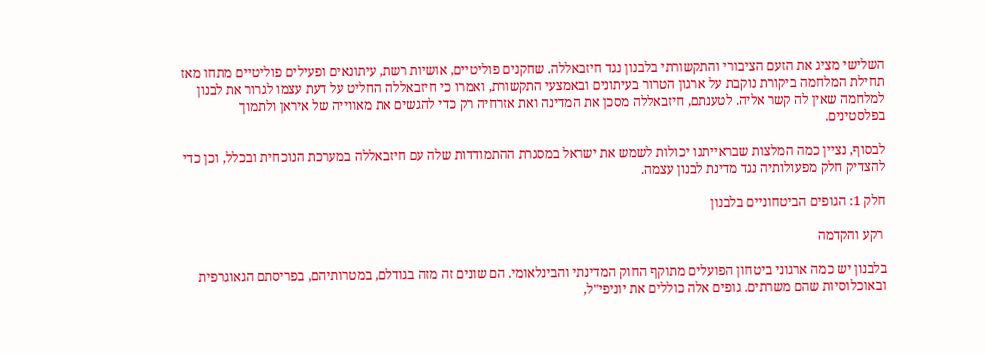השלישי מציג את הזעם הציבורי והתקשורתי בלבנון נגד חיזבאללה. שחקנים פוליטיים, אושיות רשת, עיתונאים ופעילים פוליטיים מתחו מאז תחילת המלחמה ביקורת נוקבת על ארגון הטרור בעיתונים ובאמצעי התקשורת, ואמרו כי חיזבאללה החליט על דעת עצמו לגרור את לבנון למלחמה שאין לה קשר אליה. לטענתם, חיזבאללה מסכן את המדינה ואת אזרחיה רק כדי להגשים את מאווייה של איראן ולתמוך בפלסטינים.

לבסוף, נציין כמה המלצות שבראייתנו יכולות לשמש את ישראל במסגרת ההתמודדות שלה עם חיזבאללה במערכת הנוכחית ובכלל, וכן כדי להצדיק חלק מפעולותיה נגד מדינת לבנון עצמה.

חלק 1: הגופים הביטחוניים בלבנון

 רקע והקדמה

בלבנון יש כמה ארגוני ביטחון הפועלים מתוקף החוק המדינתי והבינלאומי. הם שונים זה מזה בגודלם, במטרותיהם, בפריסתם הגאוגרפית ובאוכלוסיות שהם משרתים. גופים אלה כוללים את יוניפי"ל,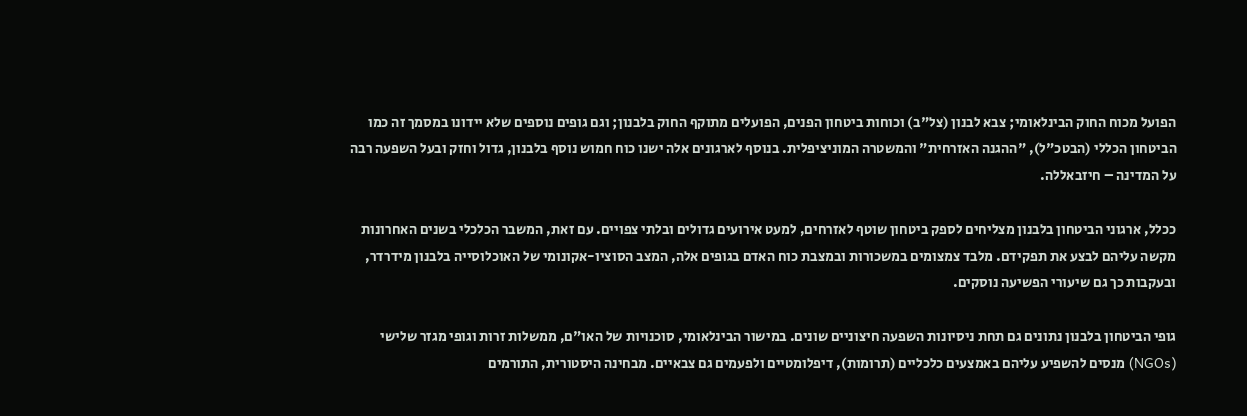הפועל מכוח החוק הבינלאומי; צבא לבנון (צל"ב) וכוחות ביטחון הפנים, הפועלים מתוקף החוק בלבנון; וגם גופים נוספים שלא יידונו במסמך זה כמו הביטחון הכללי (הבטכ"ל), "ההגנה האזרחית" והמשטרה המוניציפלית. בנוסף לארגונים אלה ישנו כוח חמוש נוסף בלבנון, גדול וחזק ובעל השפעה רבה על המדינה – חיזבאללה.

ככלל, ארגוני הביטחון בלבנון מצליחים לספק ביטחון שוטף לאזרחים, למעט אירועים גדולים ובלתי צפויים. עם זאת, המשבר הכלכלי בשנים האחרונות מקשה עליהם לבצע את תפקידם. מלבד צמצומים במשכורות ובמצבת כוח האדם בגופים אלה, המצב הסוציו-אקונומי של האוכלוסייה בלבנון מידרדר, ובעקבות כך גם שיעורי הפשיעה נוסקים.

גופי הביטחון בלבנון נתונים גם תחת ניסיונות השפעה חיצוניים שונים. במישור הבינלאומי, סוכנויות של האו"ם, ממשלות זרות וגופי מגזר שלישי (NGOs) מנסים להשפיע עליהם באמצעים כלכליים (תרומות), דיפלומטיים ולפעמים גם צבאיים. מבחינה היסטורית, התורמים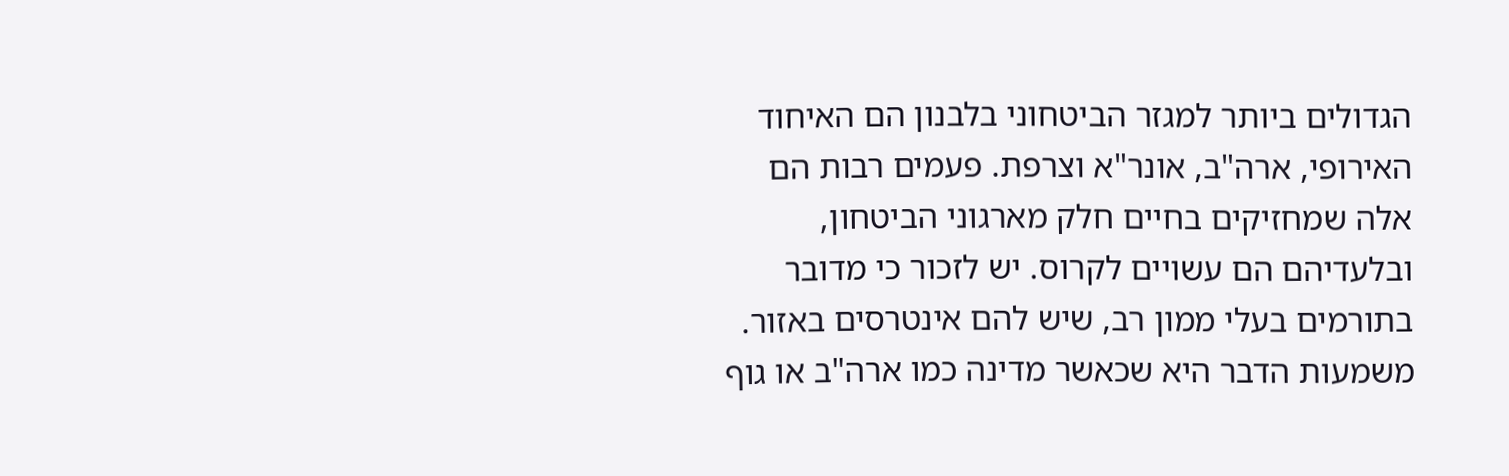הגדולים ביותר למגזר הביטחוני בלבנון הם האיחוד האירופי, ארה"ב, אונר"א וצרפת. פעמים רבות הם אלה שמחזיקים בחיים חלק מארגוני הביטחון, ובלעדיהם הם עשויים לקרוס. יש לזכור כי מדובר בתורמים בעלי ממון רב, שיש להם אינטרסים באזור. משמעות הדבר היא שכאשר מדינה כמו ארה"ב או גוף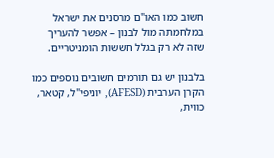חשוב כמו האו"ם מרסנים את ישראל במלחמתה מול לבנון – אפשר להעריך שזה לא רק בגלל חששות הומניטריים.

בלבנון יש גם תורמים חשובים נוספים כמו הקרן הערבית (AFESD), יוניפי"ל, קטאר, כווית,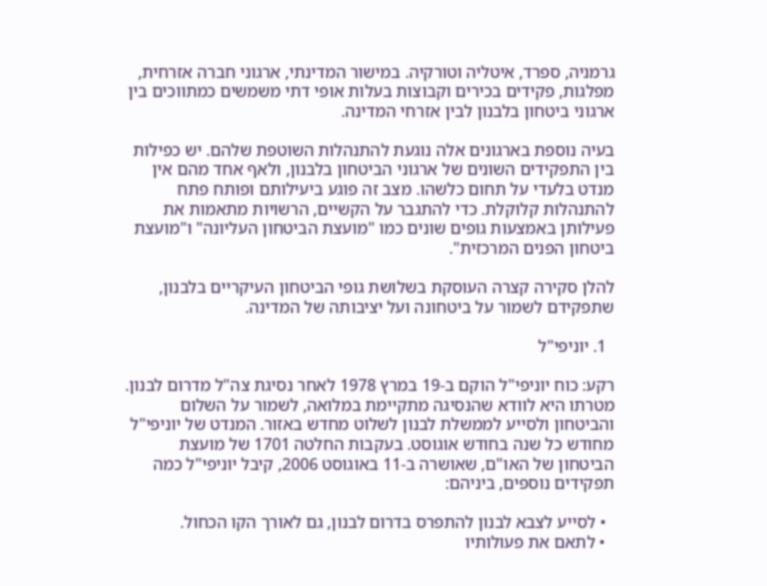גרמניה, ספרד, איטליה וטורקיה. במישור המדינתי, ארגוני חברה אזרחית, מפלגות, פקידים בכירים וקבוצות בעלות אופי דתי משמשים כמתווכים בין ארגוני ביטחון בלבנון לבין אזרחי המדינה.

בעיה נוספת בארגונים אלה נוגעת להתנהלות השוטפת שלהם. יש כפילות בין התפקידים השונים של ארגוני הביטחון בלבנון, ולאף אחד מהם אין מנדט בלעדי על תחום כלשהו. מצב זה פוגע ביעילותם ופותח פתח להתנהלות קלוקלת. כדי להתגבר על הקשיים, הרשויות מתאמות את פעילותן באמצעות גופים שונים כמו "מועצת הביטחון העליונה" ו"מועצת ביטחון הפנים המרכזית".

להלן סקירה קצרה העוסקת בשלושת גופי הביטחון העיקריים בלבנון, שתפקידם לשמור על ביטחונה ועל יציבותה של המדינה.

  1. יוניפי"ל

רקע: כוח יוניפי"ל הוקם ב-19 במרץ 1978 לאחר נסיגת צה"ל מדרום לבנון. מטרתו היא לוודא שהנסיגה מתקיימת במלואה, לשמור על השלום והביטחון ולסייע לממשלת לבנון לשלוט מחדש באזור. המנדט של יוניפי"ל מחודש כל שנה בחודש אוגוסט. בעקבות החלטה 1701 של מועצת הביטחון של האו"ם, שאושרה ב-11 באוגוסט 2006, קיבל יוניפי"ל כמה תפקידים נוספים, ביניהם:

  • לסייע לצבא לבנון להתפרס בדרום לבנון, גם לאורך הקו הכחול.
  • לתאם את פעולותיו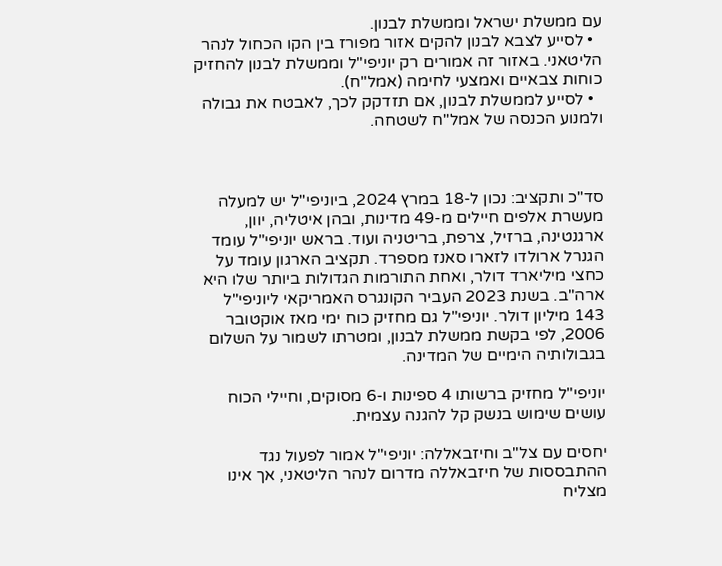עם ממשלת ישראל וממשלת לבנון.
  • לסייע לצבא לבנון להקים אזור מפורז בין הקו הכחול לנהר הליטאני. באזור זה אמורים רק יוניפי"ל וממשלת לבנון להחזיק כוחות צבאיים ואמצעי לחימה (אמל"ח).
  • לסייע לממשלת לבנון, אם תזדקק לכך, לאבטח את גבולה ולמנוע הכנסה של אמל"ח לשטחה.



סד"כ ותקציב: נכון ל-18 במרץ 2024, ביוניפי"ל יש למעלה מעשרת אלפים חיילים מ-49 מדינות, ובהן איטליה, יוון, ארגנטינה, ברזיל, צרפת, בריטניה ועוד. בראש יוניפי"ל עומד הגנרל ארולדו לזארו סאנז מספרד. תקציב הארגון עומד על כחצי מיליארד דולר, ואחת התורמות הגדולות ביותר שלו היא ארה"ב. בשנת 2023 העביר הקונגרס האמריקאי ליוניפי"ל 143 מיליון דולר. יוניפי"ל גם מחזיק כוח ימי מאז אוקטובר 2006, לפי בקשת ממשלת לבנון, ומטרתו לשמור על השלום בגבולותיה הימיים של המדינה.

יוניפי"ל מחזיק ברשותו 4 ספינות ו-6 מסוקים, וחיילי הכוח עושים שימוש בנשק קל להגנה עצמית.

יחסים עם צל"ב וחיזבאללה: יוניפי"ל אמור לפעול נגד ההתבססות של חיזבאללה מדרום לנהר הליטאני, אך אינו מצליח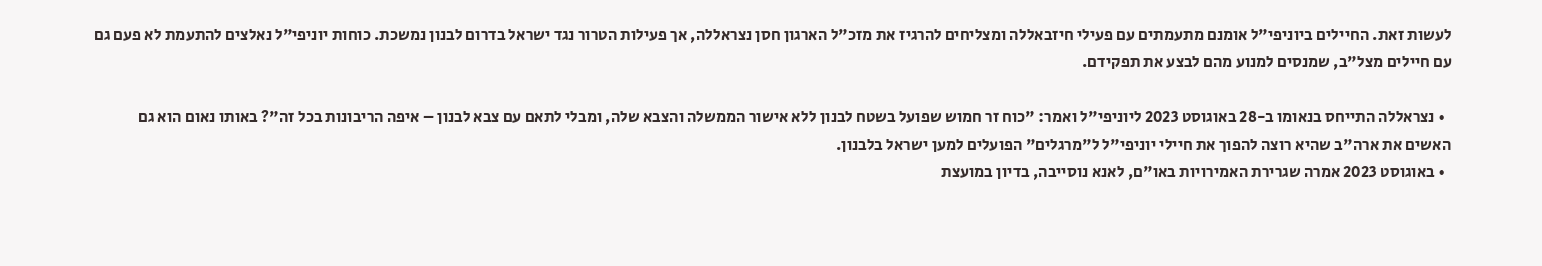לעשות זאת. החיילים ביוניפי"ל אומנם מתעמתים עם פעילי חיזבאללה ומצליחים להרגיז את מזכ"ל הארגון חסן נצראללה, אך פעילות הטרור נגד ישראל בדרום לבנון נמשכת. כוחות יוניפי"ל נאלצים להתעמת לא פעם גם עם חיילים מצל"ב, שמנסים למנוע מהם לבצע את תפקידם.

  • נצראללה התייחס בנאומו ב-28 באוגוסט 2023 ליוניפי"ל ואמר: "כוח זר חמוש שפועל בשטח לבנון ללא אישור הממשלה והצבא שלה, ומבלי לתאם עם צבא לבנון – איפה הריבונות בכל זה"? באותו נאום הוא גם האשים את ארה"ב שהיא רוצה להפוך את חיילי יוניפי"ל ל"מרגלים" הפועלים למען ישראל בלבנון.
  • באוגוסט 2023 אמרה שגרירת האמירויות באו"ם, לאנא נוסייבה, בדיון במועצת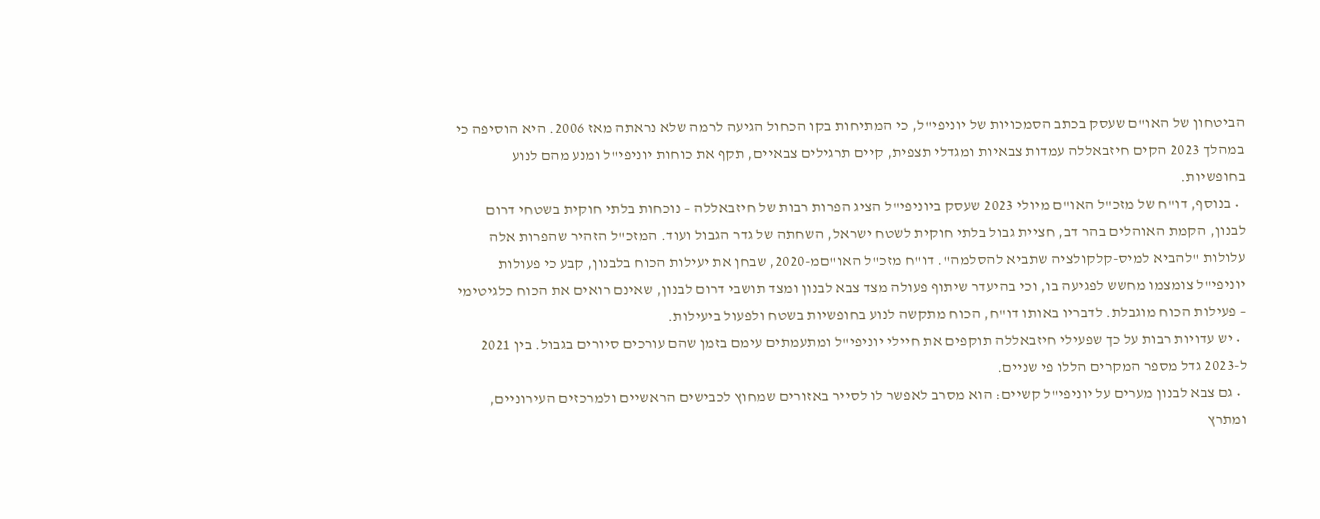הביטחון של האו"ם שעסק בכתב הסמכויות של יוניפי"ל, כי המתיחות בקו הכחול הגיעה לרמה שלא נראתה מאז 2006. היא הוסיפה כי במהלך 2023 הקים חיזבאללה עמדות צבאיות ומגדלי תצפית, קיים תרגילים צבאיים, תקף את כוחות יוניפי"ל ומנע מהם לנוע בחופשיות.
  • בנוסף, דו"ח של מזכ"ל האו"ם מיולי 2023 שעסק ביוניפי"ל הציג הפרות רבות של חיזבאללה – נוכחות בלתי חוקית בשטחי דרום לבנון, הקמת האוהלים בהר דב, חציית גבול בלתי חוקית לשטח ישראל, השחתה של גדר הגבול ועוד. המזכ"ל הזהיר שהפרות אלה עלולות "להביא למיס-קלקולציה שתביא להסלמה". דו"ח מזכ"ל האו"םמ-2020, שבחן את יעילות הכוח בלבנון, קבע כי פעולות יוניפי"ל צומצמו מחשש לפגיעה בו, וכי בהיעדר שיתוף פעולה מצד צבא לבנון ומצד תושבי דרום לבנון, שאינם רואים את הכוח כלגיטימי – פעילות הכוח מוגבלת. לדבריו באותו דו"ח, הכוח מתקשה לנוע בחופשיות בשטח ולפעול ביעילות.
  • יש עדויות רבות על כך שפעילי חיזבאללה תוקפים את חיילי יוניפי"ל ומתעמתים עימם בזמן שהם עורכים סיורים בגבול. בין 2021 ל-2023 גדל מספר המקרים הללו פי שניים.
  • גם צבא לבנון מערים על יוניפי"ל קשיים: הוא מסרב לאפשר לו לסייר באזורים שמחוץ לכבישים הראשיים ולמרכזים העירוניים, ומתרץ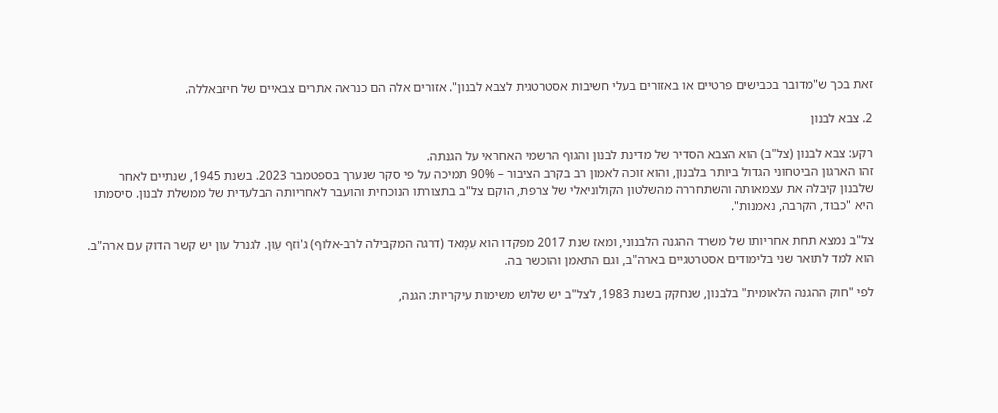זאת בכך ש"מדובר בכבישים פרטיים או באזורים בעלי חשיבות אסטרטגית לצבא לבנון". אזורים אלה הם כנראה אתרים צבאיים של חיזבאללה.

2. צבא לבנון

רקע: צבא לבנון (צל"ב) הוא הצבא הסדיר של מדינת לבנון והגוף הרשמי האחראי על הגנתה.
זהו הארגון הביטחוני הגדול ביותר בלבנון, והוא זוכה לאמון רב בקרב הציבור – 90% תמיכה על פי סקר שנערך בספטמבר 2023. בשנת 1945, שנתיים לאחר שלבנון קיבלה את עצמאותה והשתחררה מהשלטון הקולוניאלי של צרפת, הוקם צל"ב בתצורתו הנוכחית והועבר לאחריותה הבלעדית של ממשלת לבנון. סיסמתו היא "כבוד, הקרבה, נאמנות".

צל"ב נמצא תחת אחריותו של משרד ההגנה הלבנוני, ומאז שנת 2017 מפקדו הוא עִמָאד (דרגה המקבילה לרב-אלוף) ג'וֹזף עַוּן. לגנרל עון יש קשר הדוק עם ארה"ב. הוא למד לתואר שני בלימודים אסטרטגיים בארה"ב, וגם התאמן והוכשר בה.

לפי "חוק ההגנה הלאומית" בלבנון, שנחקק בשנת 1983, לצל"ב יש שלוש משימות עיקריות: הגנה,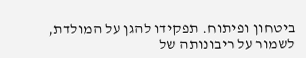ביטחון ופיתוח. תפקידו להגן על המולדת, לשמור על ריבונותה של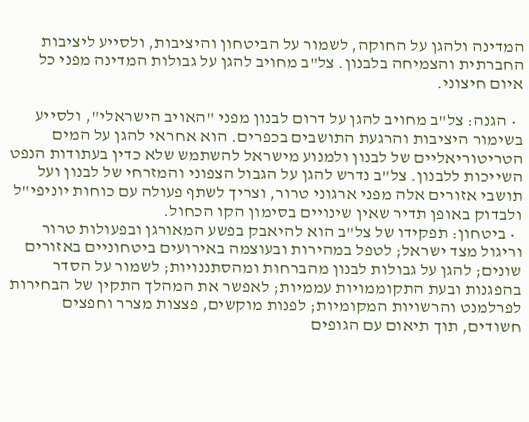המדינה ולהגן על החוקה, לשמור על הביטחון והיציבות, ולסייע ליציבות החברתית והצמיחה בלבנון. צל"ב מחויב להגן על גבולות המדינה מפני כל איום חיצוני.

  • הגנה: צל"ב מחויב להגן על דרום לבנון מפני "האויב הישראלי", ולסייע בשימור היציבות והרגעת התושבים בכפרים. הוא אחראי להגן על המים הטריטוריאליים של לבנון ולמנוע מישראל להשתמש שלא כדין בעתודות הנפט השייכות ללבנון. צל"ב נדרש להגן על הגבול הצפוני והמזרחי של לבנון ועל תושבי אזורים אלה מפני ארגוני טרור, וצריך לשתף פעולה עם כוחות יוניפי"ל ולבדוק באופן תדיר שאין שינויים בסימון הקו הכחול.
  • ביטחון: תפקידו של צל"ב הוא להיאבק בפשע המאורגן ובפעולות טרור וריגול מצד ישראל; לטפל במהירות ובעוצמה באירועים ביטחוניים באזורים שונים; להגן על גבולות לבנון מהברחות ומהסתננויות; לשמור על הסדר בהפגנות ובעת התקוממויות עממיות; לאפשר את המהלך התקין של הבחירות לפרלמנט והרשויות המקומיות; לפנות מוקשים, פצצות מצרר וחפצים חשודים, תוך תיאום עם הגופים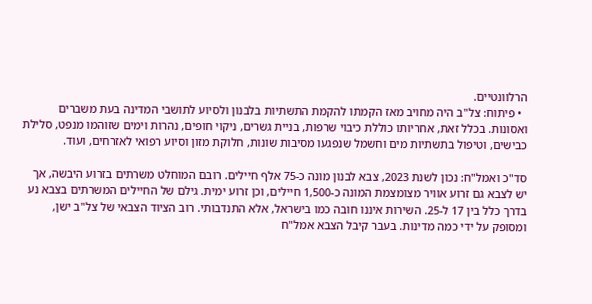הרלוונטיים.
  • פיתוח: צל"ב היה מחויב מאז הקמתו להקמת התשתיות בלבנון ולסיוע לתושבי המדינה בעת משברים ואסונות. בכלל זאת, אחריותו כוללת כיבוי שרפות, בניית גשרים, ניקוי חופים, נהרות וימים שזוהמו מנפט, סלילת כבישים, וטיפול בתשתיות מים וחשמל שנפגעו מסיבות שונות, חלוקת מזון וסיוע רפואי לאזרחים, ועוד.

סד"כ ואמל"ח: נכון לשנת 2023, צבא לבנון מונה כ-75 אלף חיילים. רובם המוחלט משרתים בזרוע היבשה, אך יש לצבא גם זרוע אוויר מצומצמת המונה כ-1,500 חיילים, וכן זרוע ימית. גילם של החיילים המשרתים בצבא נע בדרך כלל בין 17 ל-25. השירות איננו חובה כמו בישראל, אלא התנדבותי. רוב הציוד הצבאי של צל"ב ישן, ומסופק על ידי כמה מדינות. בעבר קיבל הצבא אמל"ח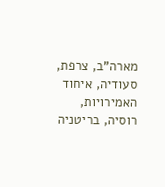מארה"ב, צרפת, סעודיה, איחוד האמירויות, רוסיה, בריטניה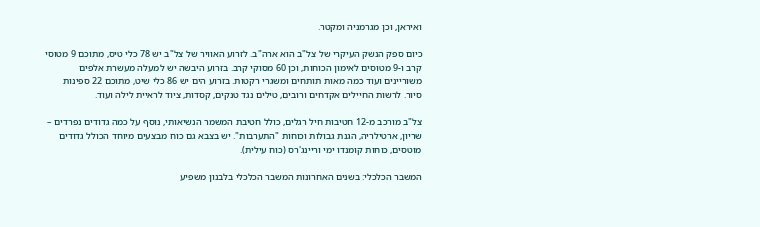ואיראן, וכן מגרמניה ומקטר.

כיום ספק הנשק העיקרי של צל"ב הוא ארה"ב. לזרוע האוויר של צל"ב יש 78 כלי טיס, מתוכם 9 מטוסי קרב ו-9 מטוסים לאימון הכוחות, וכן 60 מסוקי קרב. בזרוע היבשה יש למעלה מעשרת אלפים משוריינים ועוד כמה מאות תותחים ומשגרי רקטות. בזרוע הים יש 86 כלי שיט, מתוכם 22 ספינות סיור. לרשות החיילים אקדחים ורובים, טילים נגד טנקים, קסדות, ציוד לראיית לילה ועוד.

צל"ב מורכב מ-12 חטיבות חיל רגלים, כולל חטיבת המשמר הנשיאותי, נוסף על כמה גדודים נפרדים – שריון, ארטילריה, הגנת גבולות וכוחות "התערבות". יש בצבא גם כוח מבצעים מיוחד הכולל גדודים מוטסים, כוחות קומנדו ימי וריינג'רס (כוח עילית).

המשבר הכלכלי: בשנים האחרונות המשבר הכלכלי בלבנון משפיע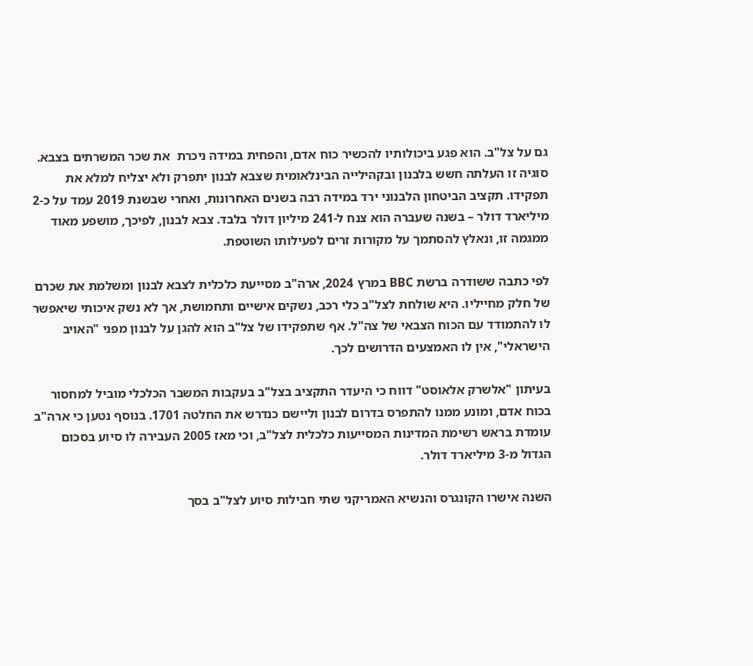גם על צל"ב. הוא פגע ביכולותיו להכשיר כוח אדם, והפחית במידה ניכרת  את שכר המשרתים בצבא. סוגיה זו העלתה חשש בלבנון ובקהילייה הבינלאומית שצבא לבנון יתפרק ולא יצליח למלא את תפקידו. תקציב הביטחון הלבנוני ירד במידה רבה בשנים האחרונות, ואחרי שבשנת 2019 עמד על כ-2 מיליארד דולר – בשנה שעברה הוא צנח ל-241 מיליון דולר בלבד. צבא לבנון, לפיכך, מושפע מאוד ממגמה זו, ונאלץ להסתמך על מקורות זרים לפעילותו השוטפת.

לפי כתבה ששודרה ברשת BBC במרץ 2024, ארה"ב מסייעת כלכלית לצבא לבנון ומשלמת את שכרם של חלק מחייליו. היא שולחת לצל"ב כלי רכב, נשקים אישיים ותחמושת, אך לא נשק איכותי שיאפשר לו להתמודד עם הכוח הצבאי של צה"ל. אף שתפקידו של צל"ב הוא להגן על לבנון מפני "האויב הישראלי", אין לו האמצעים הדרושים לכך.

בעיתון "אלשרק אלאוסט" דווח כי היעדר התקציב בצל"ב בעקבות המשבר הכלכלי מוביל למחסור בכוח אדם, ומונע ממנו להתפרס בדרום לבנון וליישם כנדרש את החלטה 1701. בנוסף נטען כי ארה"ב עומדת בראש רשימת המדינות המסייעות כלכלית לצל"ב, וכי מאז 2005 העבירה לו סיוע בסכום הגדול מ-3 מיליארד דולר.

השנה אישרו הקונגרס והנשיא האמריקני שתי חבילות סיוע לצל"ב בסך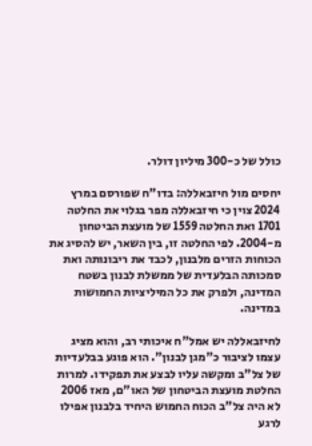כולל של כ-300 מיליון דולר.

יחסים מול חיזבאללה: בדו"ח שפורסם במרץ 2024 צוין כי חיזבאללה מפר בגלוי את החלטה 1701 ואת החלטה 1559 של מועצת הביטחון מ-2004. לפי החלטה זו, בין השאר, יש להסיג את הכוחות הזרים מלבנון, לכבד את ריבונותה ואת סמכותה הבלעדית של ממשלת לבנון בשטח המדינה, ולפרק את כל המיליציות החמושות במדינה.

לחיזבאללה יש אמל"ח איכותי רב, והוא מציג עצמו לציבור כ"מגן לבנון". הוא פוגע בבלעדיות של צל"ב ומקשה עליו לבצע את תפקידו. למרות החלטת מועצת הביטחון של האו"ם, מאז 2006 לא היה צל"ב הכוח החמוש היחיד בלבנון אפילו לרגע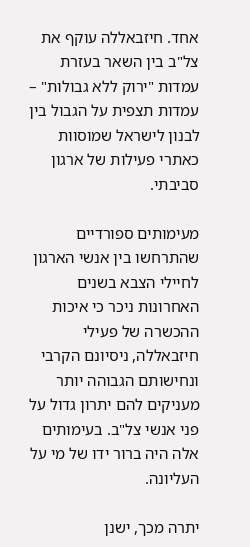אחד. חיזבאללה עוקף את צל"ב בין השאר בעזרת עמדות "ירוק ללא גבולות" – עמדות תצפית על הגבול בין לבנון לישראל שמוסוות כאתרי פעילות של ארגון סביבתי.

מעימותים ספורדיים שהתרחשו בין אנשי הארגון לחיילי הצבא בשנים האחרונות ניכר כי איכות ההכשרה של פעילי חיזבאללה, ניסיונם הקרבי ונחישותם הגבוהה יותר מעניקים להם יתרון גדול על פני אנשי צל"ב. בעימותים אלה היה ברור ידו של מי על העליונה.

יתרה מכך, ישנן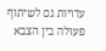עדויות גם לשיתוף פעולה בין הצבא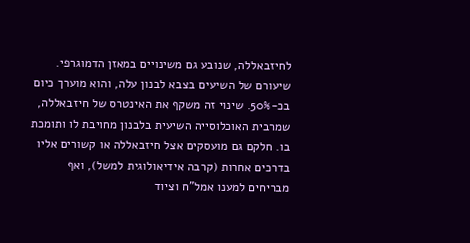לחיזבאללה, שנובע גם משינויים במאזן הדמוגרפי. שיעורם של השיעים בצבא לבנון עלה, והוא מוערך כיום בכ-50%. שינוי זה משקף את האינטרס של חיזבאללה, שמרבית האוכלוסייה השיעית בלבנון מחויבת לו ותומכת בו. חלקם גם מועסקים אצל חיזבאללה או קשורים אליו בדרכים אחרות (קרבה אידיאולוגית למשל), ואף מבריחים למענו אמל"ח וציוד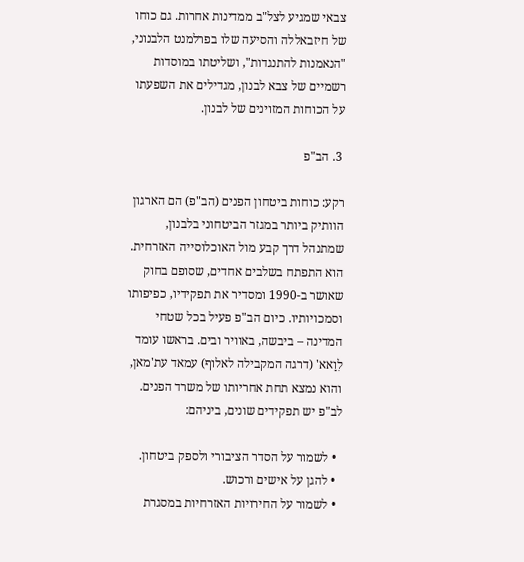צבאי שמגיע לצל"ב ממדינות אחרות. גם כוחו של חיזבאללה והסיעה שלו בפרלמנט הלבנוני, "הנאמנות להתנגדות", ושליטתו במוסדות רשמיים של צבא לבנון, מגדילים את השפעתו על הכוחות המזוינים של לבנון.

 3. הב"פ

רקע: כוחות ביטחון הפנים (הב"פ) הם הארגון הוותיק ביותר במגזר הביטחוני בלבנון, שמתנהל דרך קבע מול האוכלוסייה האזרחית. הוא התפתח בשלבים אחדים, שסופם בחוק שאושר ב-1990 ומסדיר את תפקידיו, כפיפותו וסמכויותיו. כיום הב"פ פעיל בכל שטחי המדינה – ביבשה, באוויר ובים. בראשו עומד לִוַאא' (דרגה המקבילה לאלוף) עמאד עת'מאן, והוא נמצא תחת אחריותו של משרד הפנים. לב"פ יש תפקידים שונים, ביניהם:

  • לשמור על הסדר הציבורי ולספק ביטחון.
  • להגן על אישים ורכוש.
  • לשמור על החירויות האזרחיות במסגרת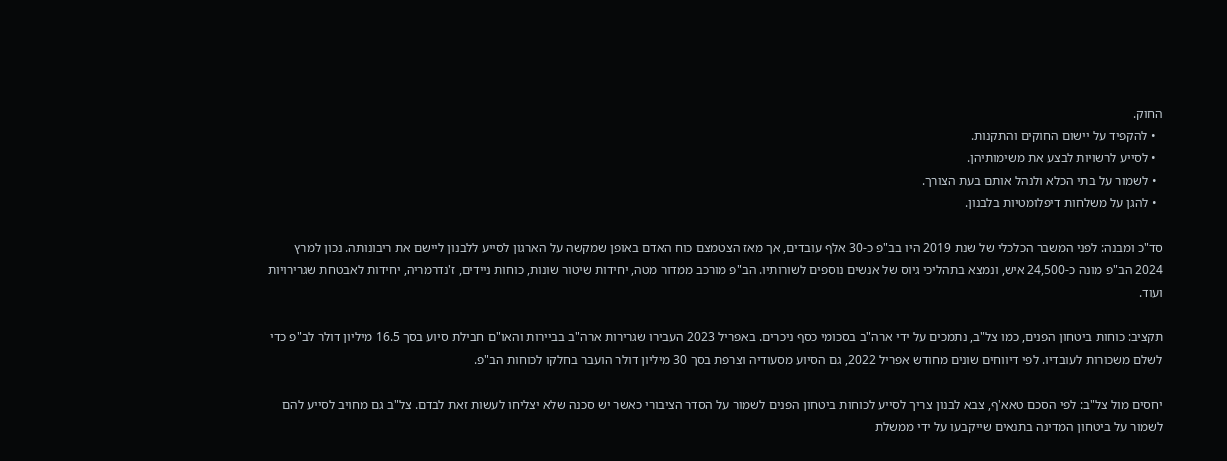החוק.
  • להקפיד על יישום החוקים והתקנות.
  • לסייע לרשויות לבצע את משימותיהן.
  • לשמור על בתי הכלא ולנהל אותם בעת הצורך.
  • להגן על משלחות דיפלומטיות בלבנון.

סד"כ ומבנה: לפני המשבר הכלכלי של שנת 2019 היו בב"פ כ-30 אלף עובדים, אך מאז הצטמצם כוח האדם באופן שמקשה על הארגון לסייע ללבנון ליישם את ריבונותה. נכון למרץ 2024 הב"פ מונה כ-24,500 איש, ונמצא בתהליכי גיוס של אנשים נוספים לשורותיו. הב"פ מורכב ממדור מטה, יחידות שיטור שונות, כוחות ניידים, ז'נדרמריה, יחידות לאבטחת שגרירויות ועוד.

תקציב: כוחות ביטחון הפנים, כמו צל"ב, נתמכים על ידי ארה"ב בסכומי כסף ניכרים. באפריל 2023 העבירו שגרירות ארה"ב בביירות והאו"ם חבילת סיוע בסך 16.5 מיליון דולר לב"פ כדי לשלם משכורות לעובדיו. לפי דיווחים שונים מחודש אפריל 2022, גם הסיוע מסעודיה וצרפת בסך 30 מיליון דולר הועבר בחלקו לכוחות הב"פ.

יחסים מול צל"ב: לפי הסכם טאא'ף, צבא לבנון צריך לסייע לכוחות ביטחון הפנים לשמור על הסדר הציבורי כאשר יש סכנה שלא יצליחו לעשות זאת לבדם. צל"ב גם מחויב לסייע להם לשמור על ביטחון המדינה בתנאים שייקבעו על ידי ממשלת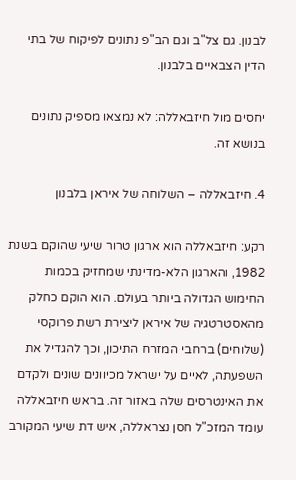לבנון. גם צל"ב וגם הב"פ נתונים לפיקוח של בתי הדין הצבאיים בלבנון.

יחסים מול חיזבאללה: לא נמצאו מספיק נתונים בנושא זה.

4. חיזבאללה – השלוחה של איראן בלבנון

רקע: חיזבאללה הוא ארגון טרור שיעי שהוקם בשנת 1982, והארגון הלא-מדינתי שמחזיק בכמות החימוש הגדולה ביותר בעולם. הוא הוקם כחלק מהאסטרטגיה של איראן ליצירת רשת פרוקסי (שלוחים) ברחבי המזרח התיכון, וכך להגדיל את השפעתה, לאיים על ישראל מכיוונים שונים ולקדם את האינטרסים שלה באזור זה. בראש חיזבאללה עומד המזכ"ל חסן נצראללה, איש דת שיעי המקורב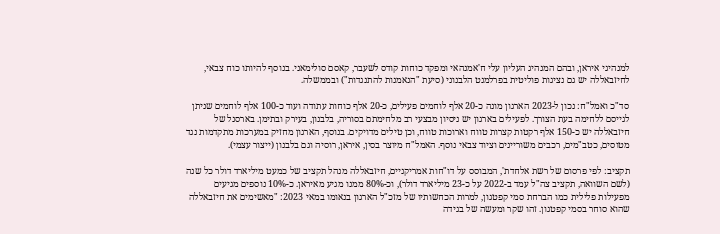למנהיגי איראן, ובהם המנהיג העליון עלי ח'אמנהאי ומפקד כוחות קודס לשעבר, קאסם סולימאני. בנוסף להיותו כוח צבאי, לחיזבאללה יש גם נציגות פוליטית בפרלמנט הלבנוני (סיעת "הנאמנות להתנגדות") ובממשלה.

סד"כ ואמל"ח: נכון ל-2023 הארגון מונה כ-20 אלף לוחמים פעילים, כ-20 אלף כוחות עתודה ועוד כ-100 אלף לוחמים שניתן לגייסם ללחימה בעת הצורך. לפעילים בארגון יש ניסיון מבצעי רב מלחימתם בסוריה, בלבנון, בעירק ובתימן. בארסנל של חיזבאללה יש כ-150 אלף רקטות קצרות טווח וארוכות טווח, וכן טילים מדויקים. בנוסף, הארגון מחזיק במערכות מתקדמות נגד מטוסים, כטב"מים, רכבים משוריינים וציוד צבאי נוסף. האמל"ח מיוצר בסין, איראן, רוסיה וגם בלבנון (ייצור עצמי).

תקציב: לפי פרסום של רשת אלחדת', המבוסס על דו"חות אמריקניים, חיזבאללה מנהל תקציב של כמעט מיליארד דולר כל שנה (לשם השוואה, תקציב צה"ל עמד ב-2022 על כ-23 מיליארד דולר), וכ-80% ממנו מגיע מאיראן. כ-10% נוספים מגיעים מפעילות פלילית כמו הברחת סמי קפטגון, למרות הכחשותיו של מזכ"ל הארגון בנאומו במאי 2023: "מאשימים את חיזבאללה שהוא סוחר בסמי קפטגון. זהו שקר ומעשה של בגידה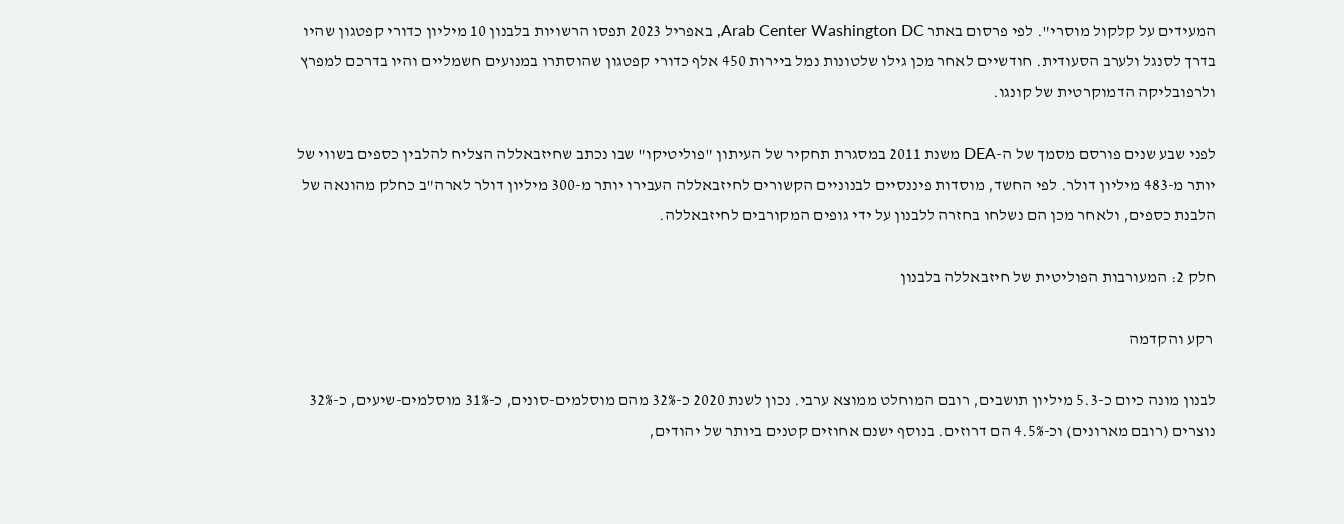המעידים על קלקול מוסרי". לפי פרסום באתר Arab Center Washington DC, באפריל 2023 תפסו הרשויות בלבנון 10 מיליון כדורי קפטגון שהיו בדרך לסנגל ולערב הסעודית. חודשיים לאחר מכן גילו שלטונות נמל ביירות 450 אלף כדורי קפטגון שהוסתרו במנועים חשמליים והיו בדרכם למפרץ ולרפובליקה הדמוקרטית של קונגו.

לפני שבע שנים פורסם מסמך של ה-DEA משנת 2011 במסגרת תחקיר של העיתון "פוליטיקו" שבו נכתב שחיזבאללה הצליח להלבין כספים בשווי של יותר מ-483 מיליון דולר. לפי החשד, מוסדות פיננסיים לבנוניים הקשורים לחיזבאללה העבירו יותר מ-300 מיליון דולר לארה"ב כחלק מהונאה של הלבנת כספים, ולאחר מכן הם נשלחו בחזרה ללבנון על ידי גופים המקורבים לחיזבאללה.

חלק 2: המעורבות הפוליטית של חיזבאללה בלבנון

 רקע והקדמה

לבנון מונה כיום כ-5.3 מיליון תושבים, רובם המוחלט ממוצא ערבי. נכון לשנת 2020 כ-32% מהם מוסלמים-סונים, כ-31% מוסלמים-שיעים, כ-32% נוצרים (רובם מארונים) וכ-4.5% הם דרוזים. בנוסף ישנם אחוזים קטנים ביותר של יהודים,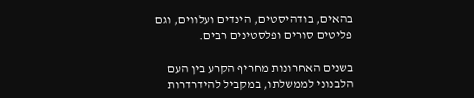בהאים, בודהיסטים, הינדים ועלווים, וגם פליטים סורים ופלסטינים רבים.

בשנים האחרונות מחריף הקרע בין העם הלבנוני לממשלתו, במקביל להידרדרות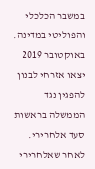במשבר הכלכלי והפוליטי במדינה. באוקטובר 2019 יצאו אזרחי לבנון להפגין נגד הממשלה בראשות סעד אלחרירי. לאחר שאלחרירי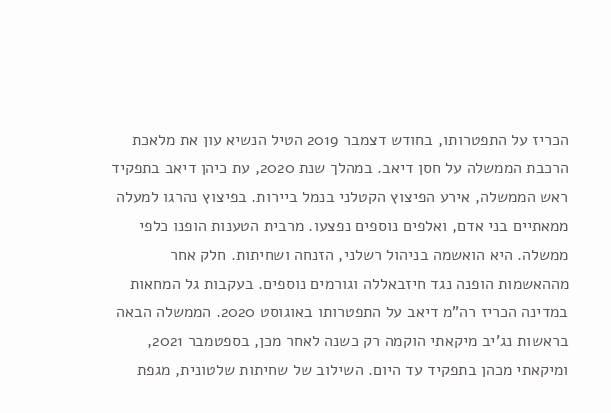הכריז על התפטרותו, בחודש דצמבר 2019 הטיל הנשיא עון את מלאכת הרכבת הממשלה על חסן דיאב. במהלך שנת 2020, עת כיהן דיאב בתפקיד ראש הממשלה, אירע הפיצוץ הקטלני בנמל ביירות. בפיצוץ נהרגו למעלה ממאתיים בני אדם, ואלפים נוספים נפצעו. מרבית הטענות הופנו כלפי ממשלה. היא הואשמה בניהול רשלני, הזנחה ושחיתות. חלק אחר מההאשמות הופנה נגד חיזבאללה וגורמים נוספים. בעקבות גל המחאות במדינה הכריז רה"מ דיאב על התפטרותו באוגוסט 2020. הממשלה הבאה בראשות נג'יב מיקאתי הוקמה רק כשנה לאחר מכן, בספטמבר 2021, ומיקאתי מכהן בתפקיד עד היום. השילוב של שחיתות שלטונית, מגפת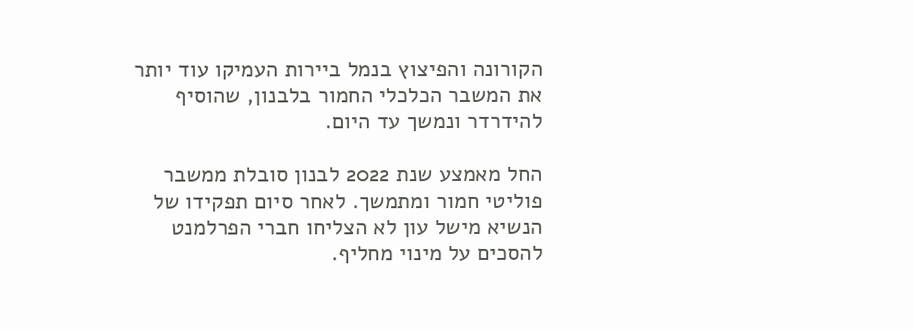הקורונה והפיצוץ בנמל ביירות העמיקו עוד יותר את המשבר הכלכלי החמור בלבנון, שהוסיף להידרדר ונמשך עד היום.

החל מאמצע שנת 2022 לבנון סובלת ממשבר פוליטי חמור ומתמשך. לאחר סיום תפקידו של הנשיא מישל עון לא הצליחו חברי הפרלמנט להסכים על מינוי מחליף.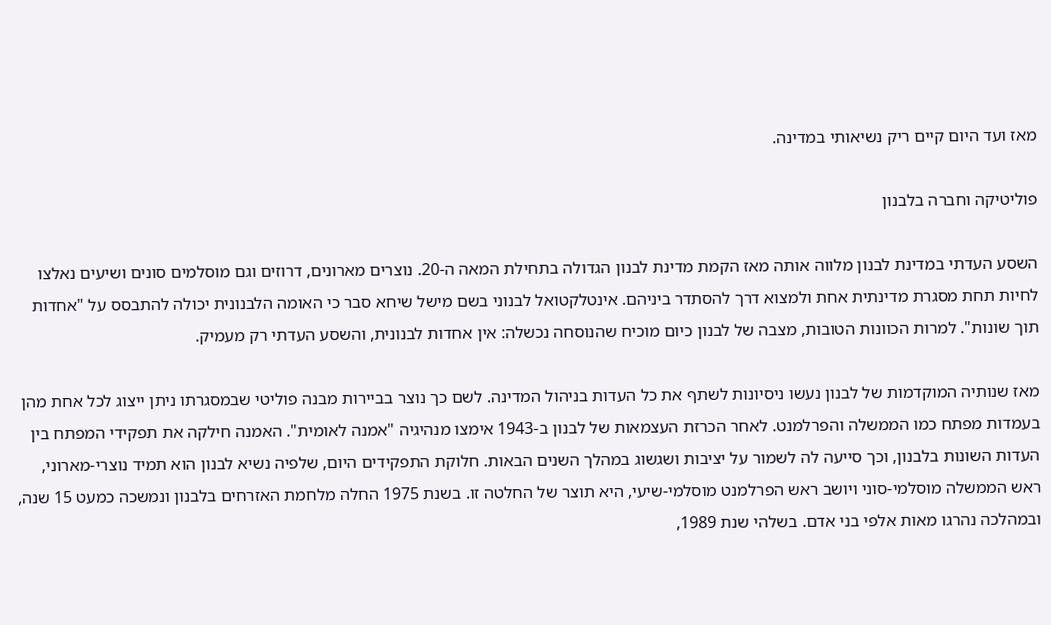מאז ועד היום קיים ריק נשיאותי במדינה.

פוליטיקה וחברה בלבנון

השסע העדתי במדינת לבנון מלווה אותה מאז הקמת מדינת לבנון הגדולה בתחילת המאה ה-20. נוצרים מארונים, דרוזים וגם מוסלמים סונים ושיעים נאלצו לחיות תחת מסגרת מדינתית אחת ולמצוא דרך להסתדר ביניהם. אינטלקטואל לבנוני בשם מישל שיחא סבר כי האומה הלבנונית יכולה להתבסס על "אחדות תוך שונות". למרות הכוונות הטובות, מצבה של לבנון כיום מוכיח שהנוסחה נכשלה: אין אחדות לבנונית, והשסע העדתי רק מעמיק.

מאז שנותיה המוקדמות של לבנון נעשו ניסיונות לשתף את כל העדות בניהול המדינה. לשם כך נוצר בביירות מבנה פוליטי שבמסגרתו ניתן ייצוג לכל אחת מהן בעמדות מפתח כמו הממשלה והפרלמנט. לאחר הכרזת העצמאות של לבנון ב-1943 אימצו מנהיגיה "אמנה לאומית". האמנה חילקה את תפקידי המפתח בין העדות השונות בלבנון, וכך סייעה לה לשמור על יציבות ושגשוג במהלך השנים הבאות. חלוקת התפקידים היום, שלפיה נשיא לבנון הוא תמיד נוצרי-מארוני, ראש הממשלה מוסלמי-סוני ויושב ראש הפרלמנט מוסלמי-שיעי, היא תוצר של החלטה זו. בשנת 1975 החלה מלחמת האזרחים בלבנון ונמשכה כמעט 15 שנה, ובמהלכה נהרגו מאות אלפי בני אדם. בשלהי שנת 1989,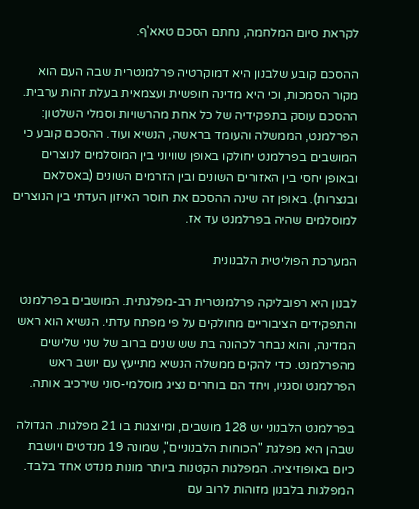לקראת סיום המלחמה, נחתם הסכם טאא'ף.

ההסכם קובע שלבנון היא דמוקרטיה פרלמנטרית שבה העם הוא מקור הסמכות, וכי היא מדינה חופשית ועצמאית בעלת זהות ערבית. ההסכם עוסק בתפקידיה של כל אחת מהרשויות וסמלי השלטון: הפרלמנט, הממשלה והעומד בראשה, הנשיא ועוד. ההסכם קובע כי המושבים בפרלמנט יחולקו באופן שוויוני בין המוסלמים לנוצרים ובאופן יחסי בין האזורים השונים ובין הזרמים השונים (באסלאם ובנצרות). באופן זה שינה ההסכם את חוסר האיזון העדתי בין הנוצרים למוסלמים שהיה בפרלמנט עד אז.

המערכת הפוליטית הלבנונית

לבנון היא רפובליקה פרלמנטרית רב-מפלגתית. המושבים בפרלמנט והתפקידים הציבוריים מחולקים על פי מפתח עדתי. הנשיא הוא ראש המדינה, והוא נבחר לכהונה בת שש שנים ברוב של שני שלישים מהפרלמנט. כדי להקים ממשלה הנשיא מתייעץ עם יושב ראש הפרלמנט וסגניו, ויחד הם בוחרים נציג מוסלמי-סוני שירכיב אותה.

בפרלמנט הלבנוני יש 128 מושבים, ומיוצגות בו 21 מפלגות. הגדולה שבהן היא מפלגת "הכוחות הלבנוניים", שמונה 19 מנדטים ויושבת כיום באופוזיציה. המפלגות הקטנות ביותר מונות מנדט אחד בלבד. המפלגות בלבנון מזוהות לרוב עם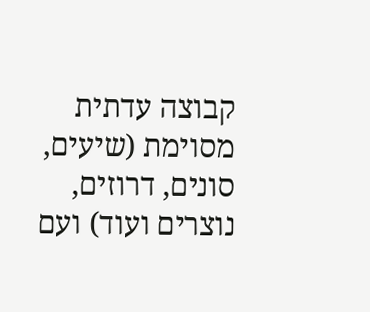קבוצה עדתית מסוימת (שיעים, סונים, דרוזים, נוצרים ועוד) ועם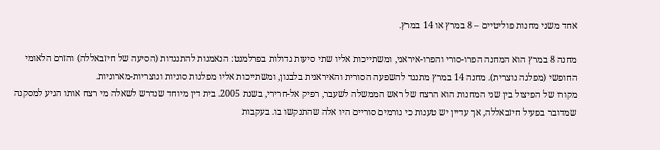אחד משני מחנות פוליטיים – 8 במרץ או 14 במרץ.

מחנה 8 במרץ הוא המחנה הפרו-סורי והפרו-איראני, ומשתייכות אליו שתי סיעות גדולות בפרלמנט: הנאמנות להתנגדות (הסיעה של חיזבאללה) והזרם הלאומי החופשי (מפלגה נוצרית). מחנה 14 במרץ מתנגד להשפעה הסורית והאיראנית בלבנון, ומשתייכות אליו מפלגות סוניות ונוצריות-מארוניות.
מקורו של הפיצול בין שני המחנות הוא הרצח של ראש הממשלה לשעבר, רפיק אל-חרירי, בשנת 2005. בית דין מיוחד שנדרש לשאלה מי רצח אותו הגיע למסקנה שמדובר בפעיל חיזבאללה, אך עדיין יש טענות כי גורמים סוריים היו אלה שהתנקשו בו. בעקבות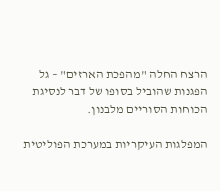הרצח החלה "מהפכת הארזים" – גל הפגנות שהוביל בסופו של דבר לנסיגת הכוחות הסוריים מלבנון.

המפלגות העיקריות במערכת הפוליטית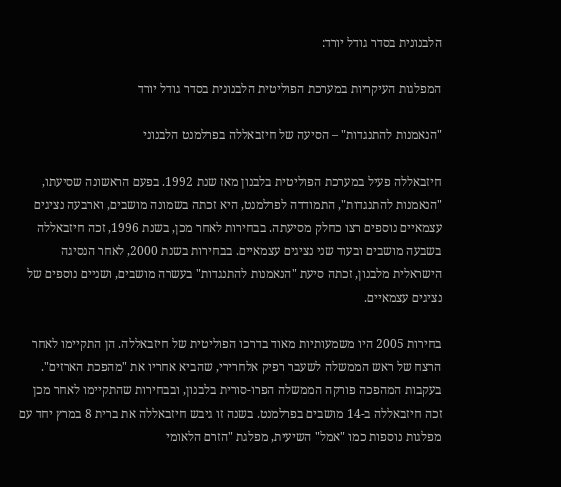הלבנונית בסדר גודל יורד:

המפלגות העיקריות במערכת הפוליטית הלבנונית בסדר גודל יורד

"הנאמנות להתנגדות" – הסיעה של חיזבאללה בפרלמנט הלבנוני

חיזבאללה פעיל במערכת הפוליטית בלבנון מאז שנת 1992. בפעם הראשונה שסיעתו, "הנאמנות להתנגדות", התמודדה לפרלמנט, היא זכתה בשמונה מושבים, וארבעה נציגים עצמאיים נוספים רצו כחלק מסיעתה. בבחירות לאחר מכן, בשנת 1996, זכה חיזבאללה בשבעה מושבים ובעוד שני נציגים עצמאיים. בבחירות בשנת 2000, לאחר הנסיגה הישראלית מלבנון, זכתה סיעת "הנאמנות להתנגדות" בעשרה מושבים, ושניים נוספים של נציגים עצמאיים.

בחירות 2005 היו משמעותיות מאוד בדרכו הפוליטית של חיזבאללה. הן התקיימו לאחר הרצח של ראש הממשלה לשעבר רפיק אלחרירי, שהביא אחריו את "מהפכת הארזים". בעקבות המהפכה פורקה הממשלה הפרו-סורית בלבנון, ובבחירות שהתקיימו לאחר מכן זכה חיזבאללה ב-14 מושבים בפרלמנט. בשנה זו גיבש חיזבאללה את ברית 8 במרץ יחד עם מפלגות נוספות כמו "אמל" השיעית, מפלגת "הזרם הלאומי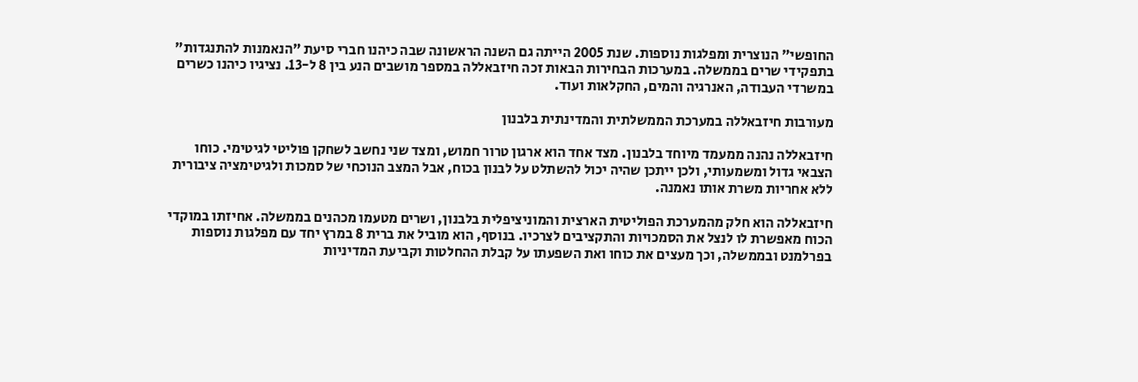החופשי" הנוצרית ומפלגות נוספות. שנת 2005 הייתה גם השנה הראשונה שבה כיהנו חברי סיעת "הנאמנות להתנגדות" בתפקידי שרים בממשלה. במערכות הבחירות הבאות זכה חיזבאללה במספר מושבים הנע בין 8 ל-13. נציגיו כיהנו כשרים במשרדי העבודה, האנרגיה והמים, החקלאות ועוד.

מעורבות חיזבאללה במערכת הממשלתית והמדינתית בלבנון

חיזבאללה נהנה ממעמד מיוחד בלבנון. מצד אחד הוא ארגון טרור חמוש, ומצד שני נחשב לשחקן פוליטי לגיטימי. כוחו הצבאי גדול ומשמעותי, ולכן ייתכן שהיה יכול להשתלט על לבנון בכוח, אבל המצב הנוכחי של סמכות ולגיטימציה ציבורית ללא אחריות משרת אותו נאמנה.

חיזבאללה הוא חלק מהמערכת הפוליטית הארצית והמוניציפלית בלבנון, ושרים מטעמו מכהנים בממשלה. אחיזתו במוקדי הכוח מאפשרת לו לנצל את הסמכויות והתקציבים לצרכיו. בנוסף, הוא מוביל את ברית 8 במרץ יחד עם מפלגות נוספות בפרלמנט ובממשלה, וכך מעצים את כוחו ואת השפעתו על קבלת ההחלטות וקביעת המדיניות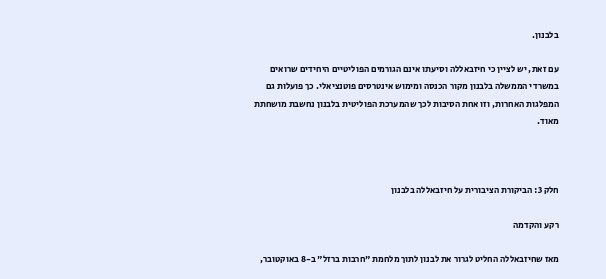בלבנון.

עם זאת, יש לציין כי חיזבאללה וסיעתו אינם הגורמים הפוליטיים היחידים שרואים במשרדי הממשלה בלבנון מקור הכנסה ומימוש אינטרסים פוטנציאלי. כך פועלות גם המפלגות האחרות, וזו אחת הסיבות לכך שהמערכת הפוליטית בלבנון נחשבת מושחתת מאוד.



חלק 3: הביקורת הציבורית על חיזבאללה בלבנון

רקע והקדמה

מאז שחיזבאללה החליט לגרור את לבנון לתוך מלחמת "חרבות ברזל" ב-8 באוקטובר,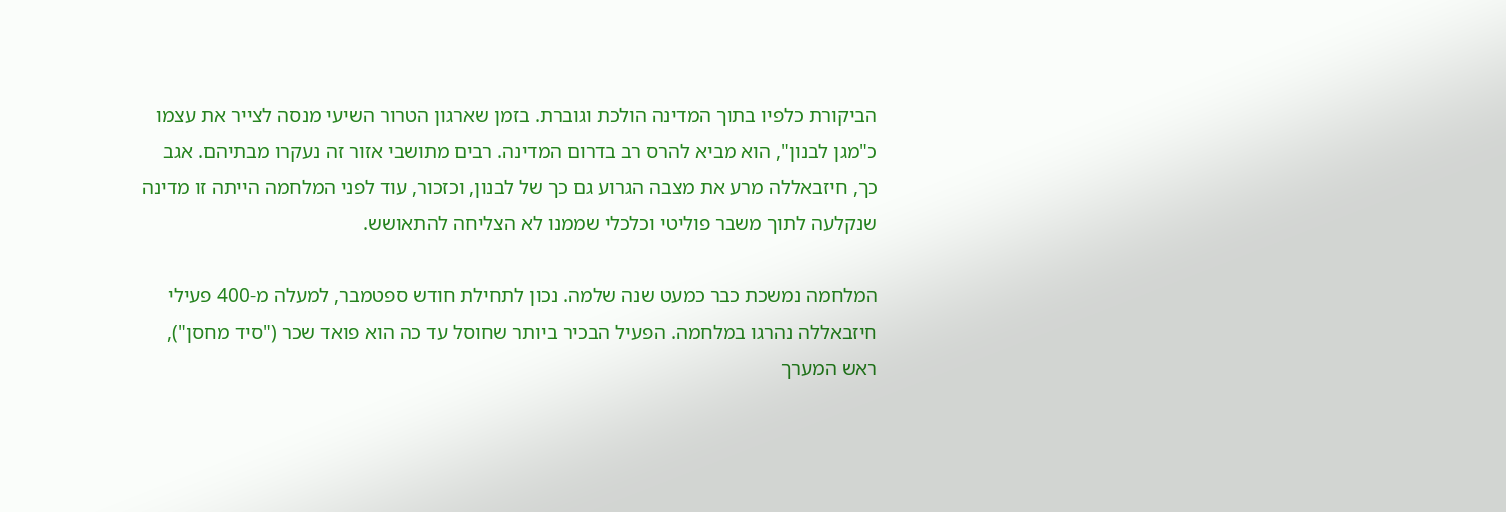הביקורת כלפיו בתוך המדינה הולכת וגוברת. בזמן שארגון הטרור השיעי מנסה לצייר את עצמו כ"מגן לבנון", הוא מביא להרס רב בדרום המדינה. רבים מתושבי אזור זה נעקרו מבתיהם. אגב כך, חיזבאללה מרע את מצבה הגרוע גם כך של לבנון, וכזכור, עוד לפני המלחמה הייתה זו מדינה שנקלעה לתוך משבר פוליטי וכלכלי שממנו לא הצליחה להתאושש.

המלחמה נמשכת כבר כמעט שנה שלמה. נכון לתחילת חודש ספטמבר, למעלה מ-400 פעילי חיזבאללה נהרגו במלחמה. הפעיל הבכיר ביותר שחוסל עד כה הוא פואד שכר ("סיד מחסן"), ראש המערך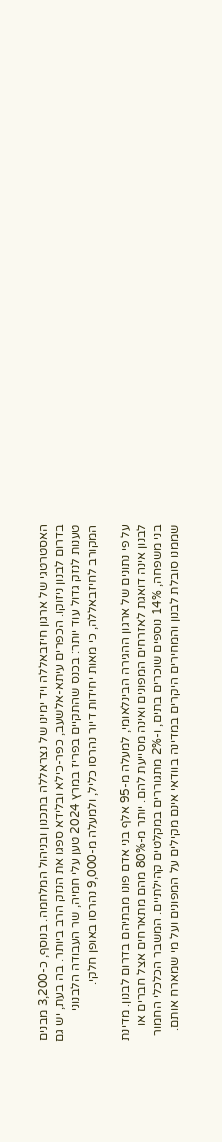האסטרטגי של ארגון חיזבאללה ויד ימינו של נצראללה בתכנון ובניהול המלחמה. בנוסף, כ-3,200 מבנים בדרום לבנון ניזוקו. הכפרים עיתא-אלשעב, כפר-כילא ובלידא ספגו את הנזק הרב ביותר. בה בעת, יש גם טענות לנזק גדול עוד יותר: בכנס שהתקיים בפריז במרץ 2024 טען עלי חמיה, שר העבודה הלבנוני המקורב לחיזבאללה, כי מאות יחידות דיור נהרסו כליל, ולמעלה מ-9,000 נהרסו באופן חלקי.

על פי נתונים של ארגון ההגירה הבינלאומי, למעלה מ-95 אלף בני אדם פונו מבתיהם בדרום לבנון. מדינת לבנון אינה דואגת לאזרחים המפונים ואינה מסייעת להם. יותר מ-80% מהם מתארחים אצל חברים או בני משפחה, 14% נוספים שוכרים בתים, ו-2% מתגוררים במקלטים קהילתיים. המשבר הכלכלי החמור שממנו סובלת לבנון והמחירים היקרים במדינה בוודאי אינם מקילים על המפונים ועל מי שמארח אותם.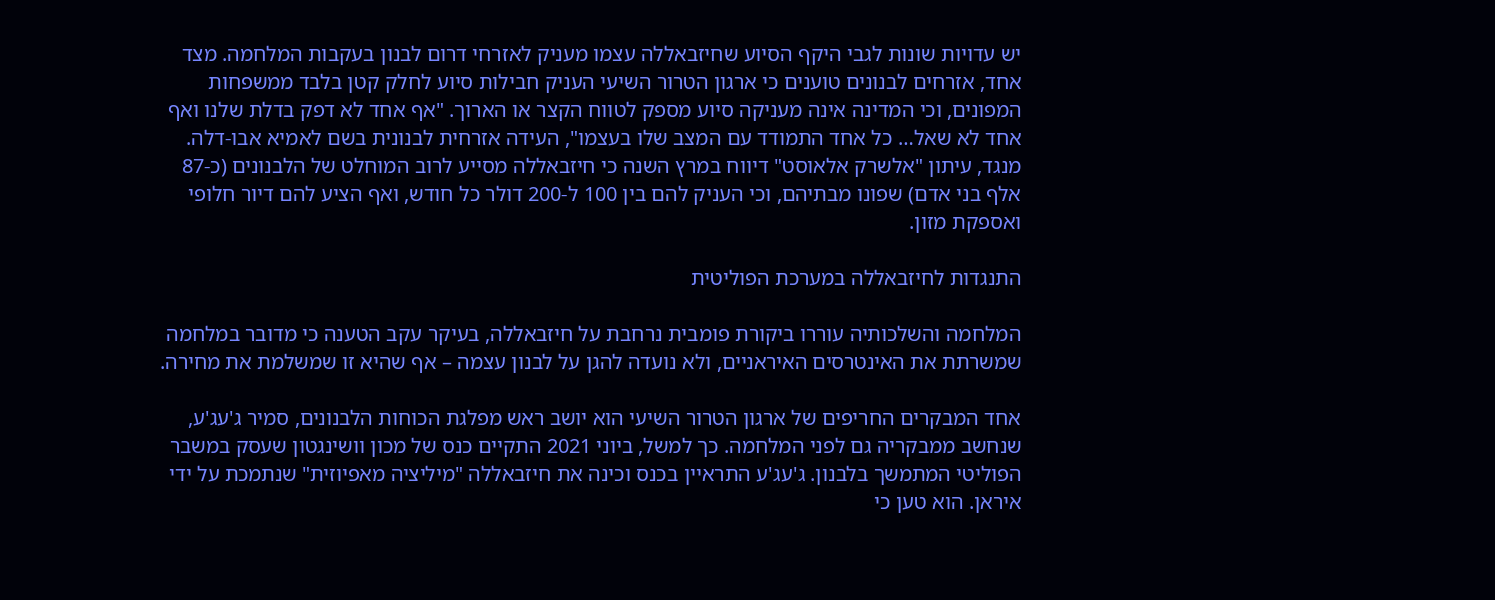יש עדויות שונות לגבי היקף הסיוע שחיזבאללה עצמו מעניק לאזרחי דרום לבנון בעקבות המלחמה. מצד אחד, אזרחים לבנונים טוענים כי ארגון הטרור השיעי העניק חבילות סיוע לחלק קטן בלבד ממשפחות המפונים, וכי המדינה אינה מעניקה סיוע מספק לטווח הקצר או הארוך. "אף אחד לא דפק בדלת שלנו ואף אחד לא שאל… כל אחד התמודד עם המצב שלו בעצמו", העידה אזרחית לבנונית בשם לאמיא אבו-דלה. מנגד, עיתון "אלשרק אלאוסט" דיווח במרץ השנה כי חיזבאללה מסייע לרוב המוחלט של הלבנונים (כ-87 אלף בני אדם) שפונו מבתיהם, וכי העניק להם בין 100 ל-200 דולר כל חודש, ואף הציע להם דיור חלופי ואספקת מזון.

התנגדות לחיזבאללה במערכת הפוליטית

המלחמה והשלכותיה עוררו ביקורת פומבית נרחבת על חיזבאללה, בעיקר עקב הטענה כי מדובר במלחמה שמשרתת את האינטרסים האיראניים, ולא נועדה להגן על לבנון עצמה – אף שהיא זו שמשלמת את מחירה.

אחד המבקרים החריפים של ארגון הטרור השיעי הוא יושב ראש מפלגת הכוחות הלבנונים, סמיר ג'עג'ע, שנחשב ממבקריה גם לפני המלחמה. כך למשל, ביוני 2021 התקיים כנס של מכון וושינגטון שעסק במשבר הפוליטי המתמשך בלבנון. ג'עג'ע התראיין בכנס וכינה את חיזבאללה "מיליציה מאפיוזית" שנתמכת על ידי איראן. הוא טען כי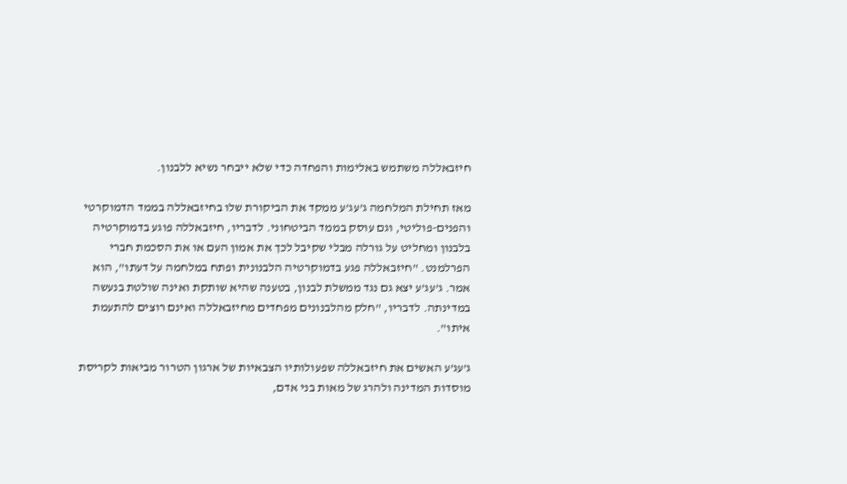חיזבאללה משתמש באלימות והפחדה כדי שלא ייבחר נשיא ללבנון.

מאז תחילת המלחמה ג'עג'ע ממקד את הביקורת שלו בחיזבאללה בממד הדמוקרטי והפנים-פוליטי, וגם עוסק בממד הביטחוני. לדבריו, חיזבאללה פוגע בדמוקרטיה בלבנון ומחליט על גורלה מבלי שקיבל לכך את אמון העם או את הסכמת חברי הפרלמנט. "חיזבאללה פגע בדמוקרטיה הלבנונית ופתח במלחמה על דעתו", הוא אמר. ג'עג'ע יצא גם נגד ממשלת לבנון, בטענה שהיא שותקת ואינה שולטת בנעשה במדינתה. לדבריו, "חלק מהלבנונים מפחדים מחיזבאללה ואינם רוצים להתעמת איתו".

ג'עג'ע האשים את חיזבאללה שפעולותיו הצבאיות של ארגון הטרור מביאות לקריסת מוסדות המדינה ולהרג של מאות בני אדם,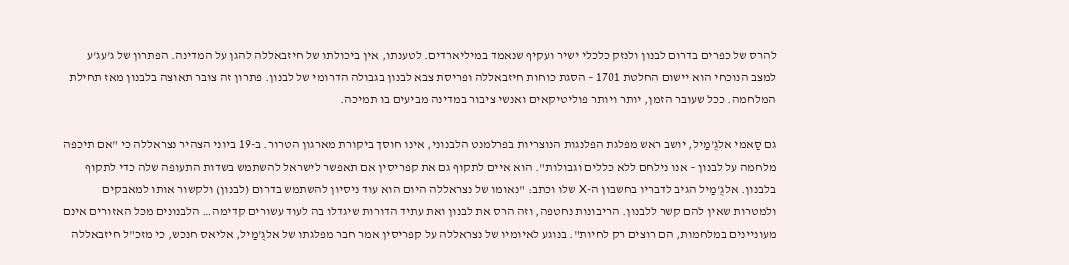להרס של כפרים בדרום לבנון ולנזק כלכלי ישיר ועקיף שנאמד במיליארדים. לטענתו, אין ביכולתו של חיזבאללה להגן על המדינה. הפתרון של ג'עג'ע למצב הנוכחי הוא יישום החלטת 1701 – הסגת כוחות חיזבאללה ופריסת צבא לבנון בגבולה הדרומי של לבנון. פתרון זה צובר תאוצה בלבנון מאז תחילת המלחמה. ככל שעובר הזמן, יותר ויותר פוליטיקאים ואנשי ציבור במדינה מביעים בו תמיכה.

גם סַאמי אלגֻ'מַיל, יושב ראש מפלגת הפלנגות הנוצריות בפרלמנט הלבנוני, אינו חוסך ביקורת מארגון הטרור. ב-19 ביוני הצהיר נצראללה כי "אם תיכפה מלחמה על לבנון – אנו נילחם ללא כללים וגבולות". הוא איים לתקוף גם את קפריסין אם תאפשר לישראל להשתמש בשדות התעופה שלה כדי לתקוף בלבנון. אלגֻ'מַיל הגיב לדבריו בחשבון ה-X שלו וכתב: "נאומו של נצראללה היום הוא עוד ניסיון להשתמש בדרום (לבנון) ולקשור אותו למאבקים ולמטרות שאין להם קשר ללבנון. הריבונות נחטפה, וזה הרס את לבנון ואת עתיד הדורות שיגדלו בה לעוד עשורים קדימה… הלבנונים מכל האזורים אינם מעוניינים במלחמות, הם רוצים רק לחיות". בנוגע לאיומיו של נצראללה על קפריסין אמר חבר מפלגתו של אלגֻ'מַיל, אליאס חנכש, כי מזכ"ל חיזבאללה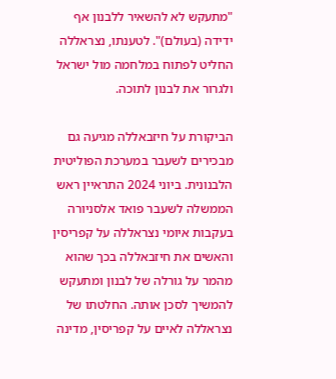"מתעקש לא להשאיר ללבנון אף ידידה (בעולם)". לטענתו, נצראללה החליט לפתוח במלחמה מול ישראל ולגרור את לבנון לתוכה.

הביקורת על חיזבאללה מגיעה גם מבכירים לשעבר במערכת הפוליטית הלבנונית. ביוני 2024 התראיין ראש הממשלה לשעבר פואד אלסניורה בעקבות איומי נצראללה על קפריסין והאשים את חיזבאללה בכך שהוא מהמר על גורלה של לבנון ומתעקש להמשיך לסכן אותה. החלטתו של נצראללה לאיים על קפריסין, מדינה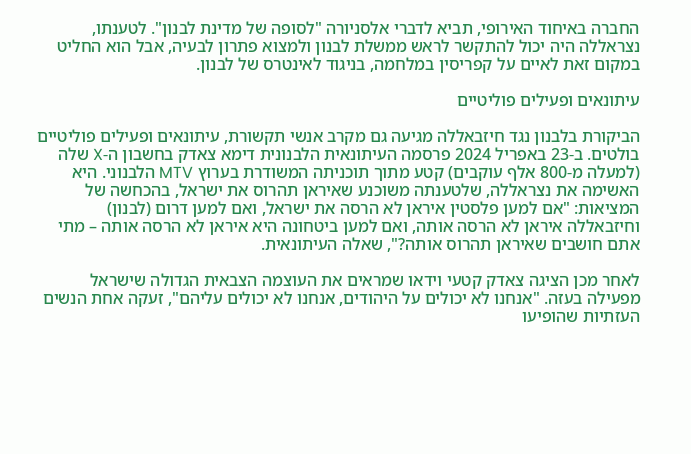החברה באיחוד האירופי, תביא לדברי אלסניורה "לסופה של מדינת לבנון". לטענתו, נצראללה היה יכול להתקשר לראש ממשלת לבנון ולמצוא פתרון לבעיה, אבל הוא החליט במקום זאת לאיים על קפריסין במלחמה, בניגוד לאינטרס של לבנון.

עיתונאים ופעילים פוליטיים

הביקורת בלבנון נגד חיזבאללה מגיעה גם מקרב אנשי תקשורת, עיתונאים ופעילים פוליטיים בולטים. ב-23 באפריל 2024 פרסמה העיתונאית הלבנונית דימא צאדק בחשבון ה-X שלה (למעלה מ-800 אלף עוקבים) קטע מתוך תוכניתה המשודרת בערוץ MTV הלבנוני. היא האשימה את נצראללה, שלטענתה משוכנע שאיראן תהרוס את ישראל, בהכחשה של המציאות: "אם למען פלסטין איראן לא הרסה את ישראל, ואם למען דרום (לבנון) וחיזבאללה איראן לא הרסה אותה, ואם למען ביטחונה היא איראן לא הרסה אותה – מתי אתם חושבים שאיראן תהרוס אותה?", שאלה העיתונאית.

לאחר מכן הציגה צאדק קטעי וידאו שמראים את העוצמה הצבאית הגדולה שישראל מפעילה בעזה. "אנחנו לא יכולים על היהודים, אנחנו לא יכולים עליהם", זעקה אחת הנשים העזתיות שהופיעו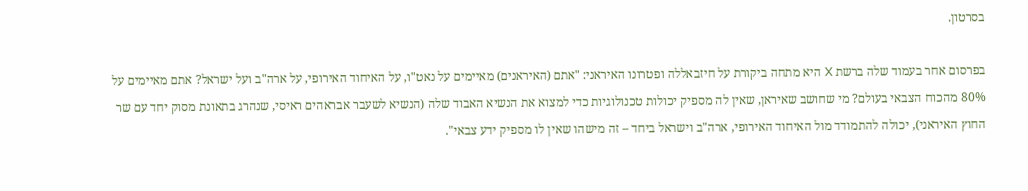בסרטון.

בפרסום אחר בעמוד שלה ברשת X היא מתחה ביקורת על חיזבאללה ופטרונו האיראני: "אתם (האיראנים) מאיימים על נאט"ו, על האיחוד האירופי, על ארה"ב ועל ישראל? אתם מאיימים על 80% מהכוח הצבאי בעולם? מי שחושב שאיראן, שאין לה מספיק יכולות טכנולוגיות כדי למצוא את הנשיא האבוד שלה (הנשיא לשעבר אבראהים ראיסי, שנהרג בתאונת מסוק יחד עם שר החוץ האיראני), יכולה להתמודד מול האיחוד האירופי, ארה"ב וישראל ביחד – זה מישהו שאין לו מספיק ידע צבאי".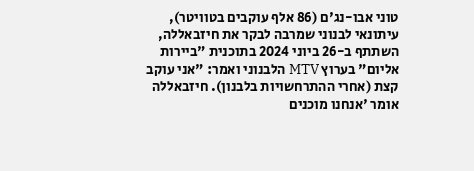טוני אבו-נג'ם (86 אלף עוקבים בטוויטר), עיתונאי לבנוני שמרבה לבקר את חיזבאללה, השתתף ב-26 ביוני 2024 בתוכנית "ביירות אליום" בערוץ MTV הלבנוני ואמר: "אני עוקב קצת (אחרי ההתרחשויות בלבנון). חיזבאללה אומר 'אנחנו מוכנים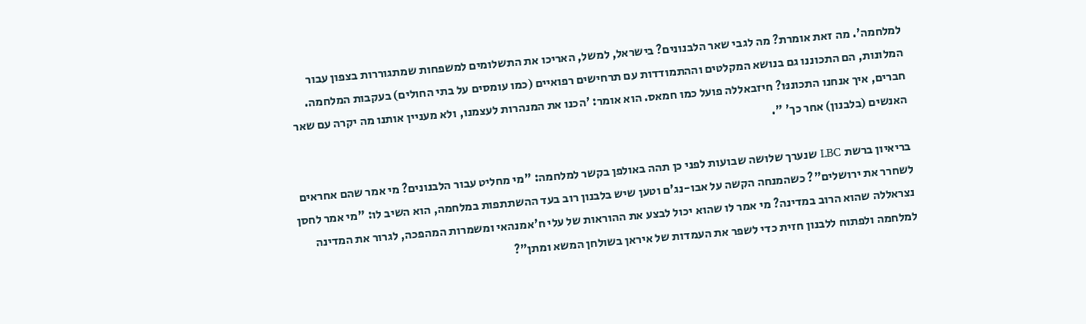למלחמה'. מה זאת אומרת? מה לגבי שאר הלבנונים? בישראל, למשל, האריכו את התשלומים למשפחות שמתגוררות בצפון עבור המלונות, הם התכוננו גם בנושא המקלטים וההתמודדות עם תרחישים רפואיים (כמו עומסים על בתי החולים) בעקבות המלחמה. חברים, איך אנחנו התכוננּו? חיזבאללה פועל כמו חמאס. הוא אומר: 'הכנו את המנהרות לעצמנו, ולא מעניין אותנו מה יקרה עם שאר האנשים (בלבנון) אחר כך' ".

בריאיון ברשת LBC שנערך שלושה שבועות לפני כן תהה באולפן בקשר למלחמה: "מי מחליט עבור הלבנונים? מי אמר שהם אחראים לשחרר את ירושלים"? כשהמנחה הקשה על אבו-נג'ם וטען שיש בלבנון רוב בעד ההשתתפות במלחמה, הוא השיב לו: "מי אמר לחסן נצראללה שהוא הרוב במדינה? מי אמר לו שהוא יכול לבצע את ההוראות של עלי ח'אמנהאי ומשמרות המהפכה, לגרור את המדינה למלחמה ולפתוח ללבנון חזית כדי לשפר את העמדות של איראן בשולחן המשא ומתן"?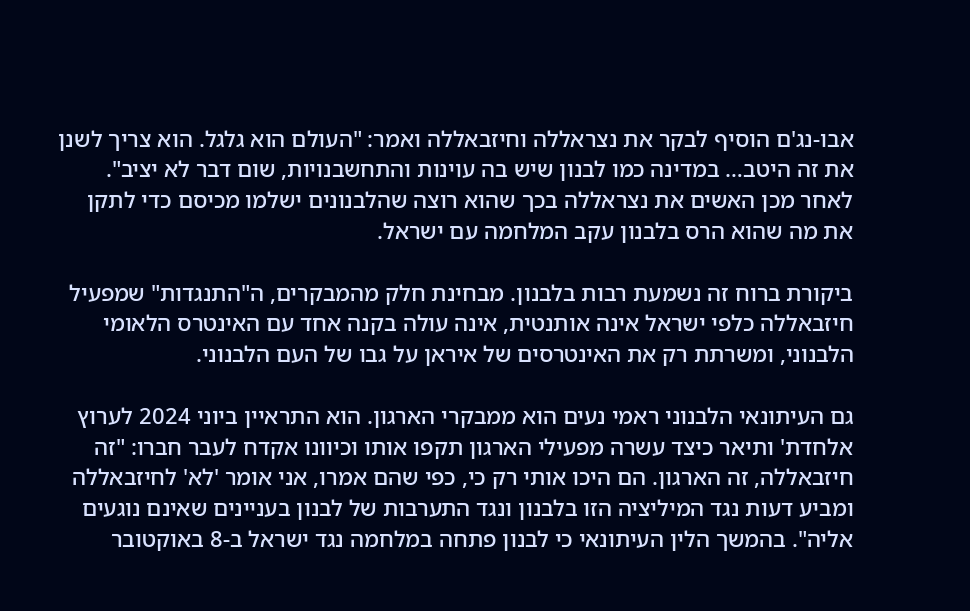אבו-נג'ם הוסיף לבקר את נצראללה וחיזבאללה ואמר: "העולם הוא גלגל. הוא צריך לשנן את זה היטב… במדינה כמו לבנון שיש בה עוינות והתחשבנויות, שום דבר לא יציב". לאחר מכן האשים את נצראללה בכך שהוא רוצה שהלבנונים ישלמו מכיסם כדי לתקן את מה שהוא הרס בלבנון עקב המלחמה עם ישראל.

ביקורת ברוח זה נשמעת רבות בלבנון. מבחינת חלק מהמבקרים, ה"התנגדות" שמפעיל חיזבאללה כלפי ישראל אינה אותנטית, אינה עולה בקנה אחד עם האינטרס הלאומי הלבנוני, ומשרתת רק את האינטרסים של איראן על גבו של העם הלבנוני.

גם העיתונאי הלבנוני ראמי נעים הוא ממבקרי הארגון. הוא התראיין ביוני 2024 לערוץ אלחדת' ותיאר כיצד עשרה מפעילי הארגון תקפו אותו וכיוונו אקדח לעבר חברו: "זה חיזבאללה, זה הארגון. הם היכו אותי רק כי, כפי שהם אמרו, אני אומר 'לא' לחיזבאללה ומביע דעות נגד המיליציה הזו בלבנון ונגד התערבות של לבנון בעניינים שאינם נוגעים אליה". בהמשך הלין העיתונאי כי לבנון פתחה במלחמה נגד ישראל ב-8 באוקטובר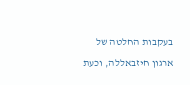בעקבות החלטה של ארגון חיזבאללה, וכעת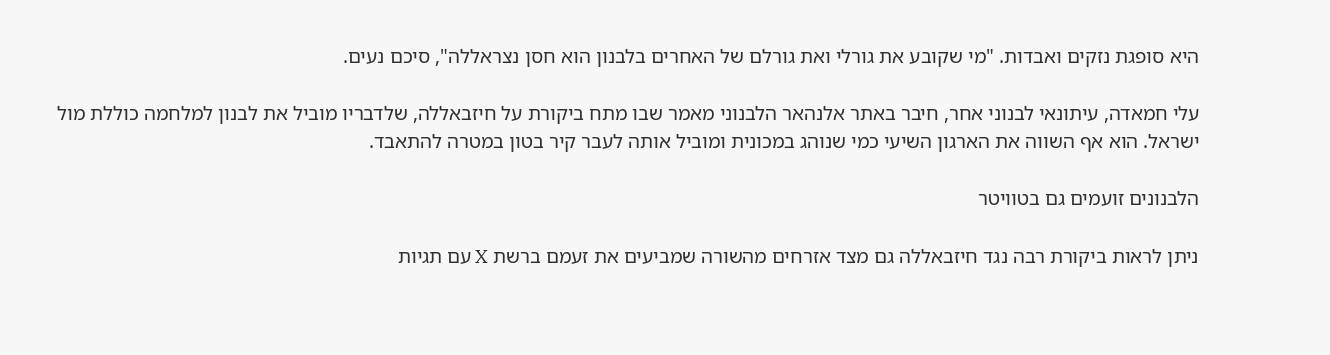היא סופגת נזקים ואבדות. "מי שקובע את גורלי ואת גורלם של האחרים בלבנון הוא חסן נצראללה", סיכם נעים.

עלי חמאדה, עיתונאי לבנוני אחר, חיבר באתר אלנהאר הלבנוני מאמר שבו מתח ביקורת על חיזבאללה, שלדבריו מוביל את לבנון למלחמה כוללת מול ישראל. הוא אף השווה את הארגון השיעי כמי שנוהג במכונית ומוביל אותה לעבר קיר בטון במטרה להתאבד.

הלבנונים זועמים גם בטוויטר

ניתן לראות ביקורת רבה נגד חיזבאללה גם מצד אזרחים מהשורה שמביעים את זעמם ברשת X עם תגיות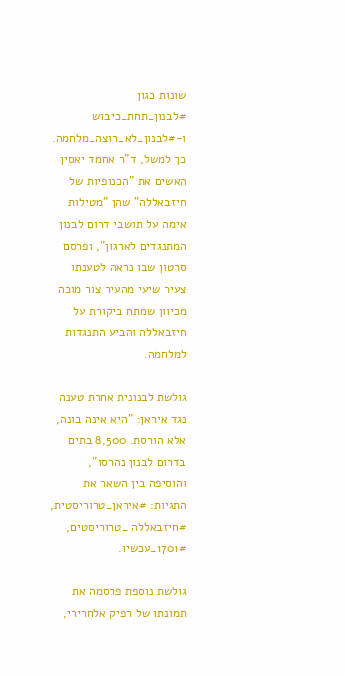שונות כגון #לבנון_תחת_כיבוש ו-#לבנון_לא_רוצה_מלחמה. כך למשל, ד"ר אחמד יאסין האשים את "הכנופיות של חיזבאללה" שהן "מטילות אימה על תושבי דרום לבנון המתנגדים לארגון", ופרסם סרטון שבו נראה לטענתו צעיר שיעי מהעיר צור מוכה מכיוון שמתח ביקורת על חיזבאללה והביע התנגדות למלחמה.

גולשת לבנונית אחרת טענה נגד איראן: "היא אינה בונה, אלא הורסת. 8,500 בתים בדרום לבנון נהרסו", והוסיפה בין השאר את התגיות: #איראן_טרוריסטית, #חיזבאללה _טרוריסטים, 1701#_עכשיו.

גולשת נוספת פרסמה את תמונתו של רפיק אלחרירי,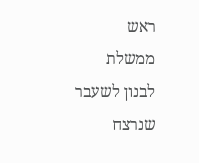ראש ממשלת לבנון לשעבר שנרצח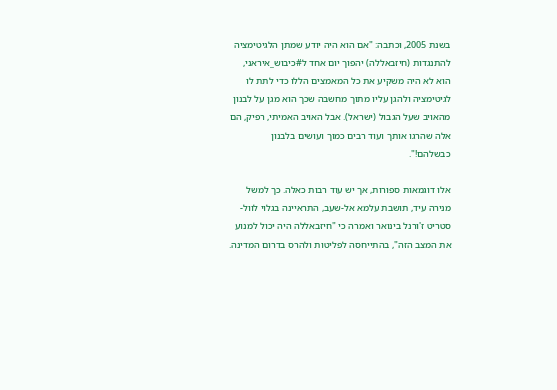בשנת 2005, וכתבה: "אם הוא היה יודע שמתן הלגיטימציה להתנגדות (חיזבאללה) יהפוך יום אחד ל#כיבוש_איראני, הוא לא היה משקיע את כל המאמצים הללו כדי לתת לו לגיטימציה ולהגן עליו מתוך מחשבה שכך הוא מגן על לבנון מהאויב שעל הגבול (ישראל). אבל האויב האמיתי, רפיק, הם אלה שהרגו אותך ועוד רבים כמוך ועושים בלבנון כבשלהם!".

אלו דוגמאות ספורות, אך יש עוד רבות כאלה. כך למשל מנירה עיד, תושבת עלמא אל-שעב, התראיינה בגלוי לוול-סטריט ז'ורנל בינואר ואמרה כי "חיזבאללה היה יכול למנוע את המצב הזה", בהתייחסה לפליטות ולהרס בדרום המדינה.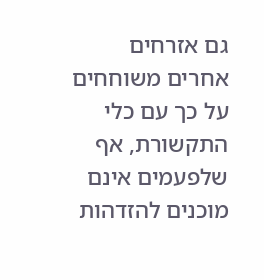גם אזרחים אחרים משוחחים על כך עם כלי התקשורת, אף שלפעמים אינם מוכנים להזדהות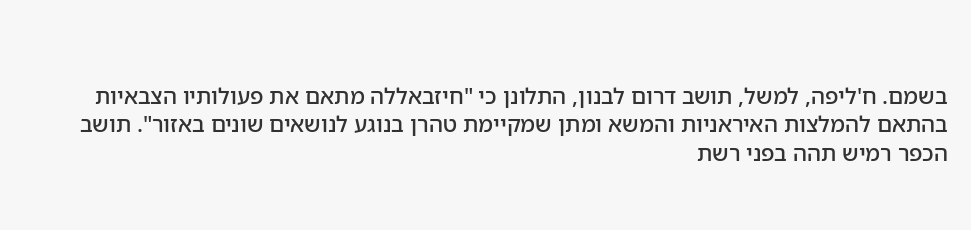בשמם. ח'ליפה, למשל, תושב דרום לבנון, התלונן כי "חיזבאללה מתאם את פעולותיו הצבאיות בהתאם להמלצות האיראניות והמשא ומתן שמקיימת טהרן בנוגע לנושאים שונים באזור". תושב הכפר רמיש תהה בפני רשת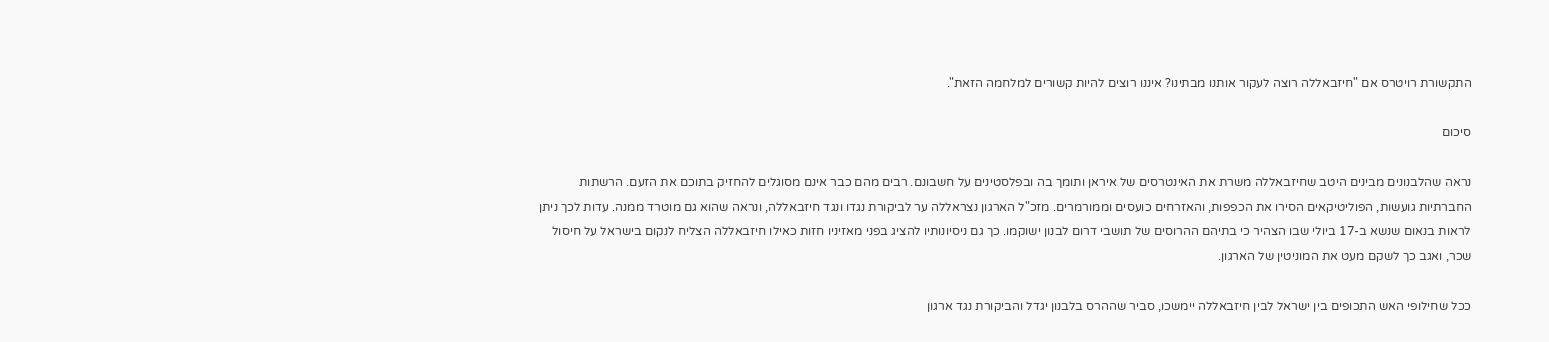התקשורת רויטרס אם "חיזבאללה רוצה לעקור אותנו מבתינו? איננו רוצים להיות קשורים למלחמה הזאת".

סיכום

נראה שהלבנונים מבינים היטב שחיזבאללה משרת את האינטרסים של איראן ותומך בה ובפלסטינים על חשבונם. רבים מהם כבר אינם מסוגלים להחזיק בתוכם את הזעם. הרשתות החברתיות גועשות, הפוליטיקאים הסירו את הכפפות, והאזרחים כועסים וממורמרים. מזכ"ל הארגון נצראללה ער לביקורת נגדו ונגד חיזבאללה, ונראה שהוא גם מוטרד ממנה. עדות לכך ניתן לראות בנאום שנשא ב-17 ביולי שבו הצהיר כי בתיהם ההרוסים של תושבי דרום לבנון ישוקמו. כך גם ניסיונותיו להציג בפני מאזיניו חזות כאילו חיזבאללה הצליח לנקום בישראל על חיסול שכר, ואגב כך לשקם מעט את המוניטין של הארגון.

ככל שחילופי האש התכופים בין ישראל לבין חיזבאללה יימשכו, סביר שההרס בלבנון יגדל והביקורת נגד ארגון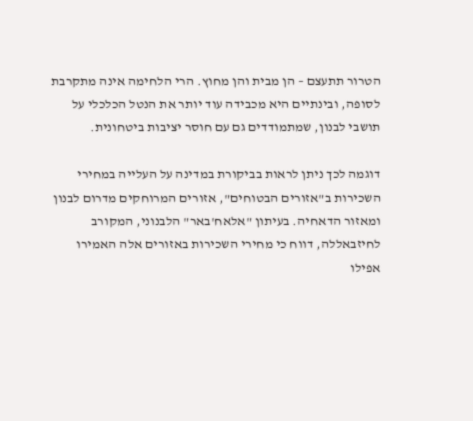הטרור תתעצם – הן מבית והן מחוץ. הרי הלחימה אינה מתקרבת לסופה, ובינתיים היא מכבידה עוד יותר את הנטל הכלכלי על תושבי לבנון, שמתמודדים גם עם חוסר יציבות ביטחונית.

דוגמה לכך ניתן לראות בביקורת במדינה על העלייה במחירי השכירות ב"אזורים הבטוחים", אזורים המרוחקים מדרום לבנון ומאזור הדאחיה. בעיתון "אלאח'באר" הלבנוני, המקורב לחיזבאללה, דווח כי מחירי השכירות באזורים אלה האמירו אפילו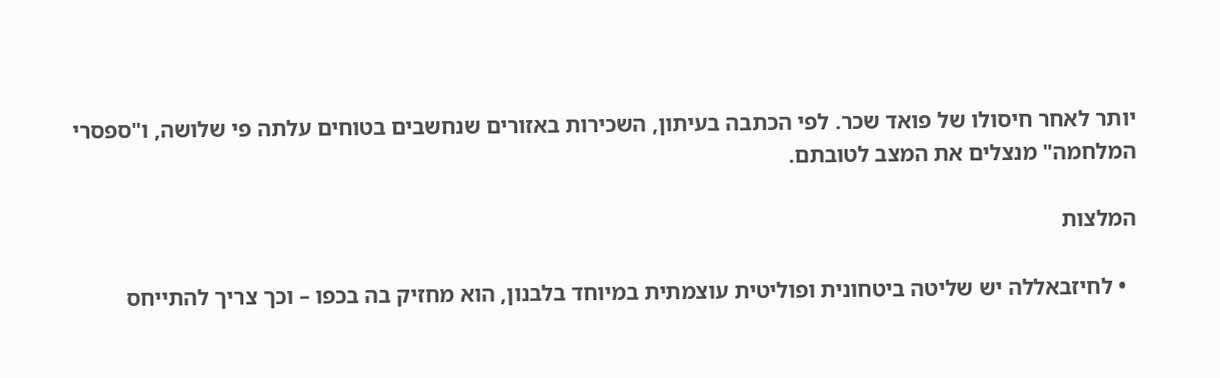יותר לאחר חיסולו של פואד שכר. לפי הכתבה בעיתון, השכירות באזורים שנחשבים בטוחים עלתה פי שלושה, ו"ספסרי המלחמה" מנצלים את המצב לטובתם.

המלצות

  • לחיזבאללה יש שליטה ביטחונית ופוליטית עוצמתית במיוחד בלבנון, הוא מחזיק בה בכפו – וכך צריך להתייחס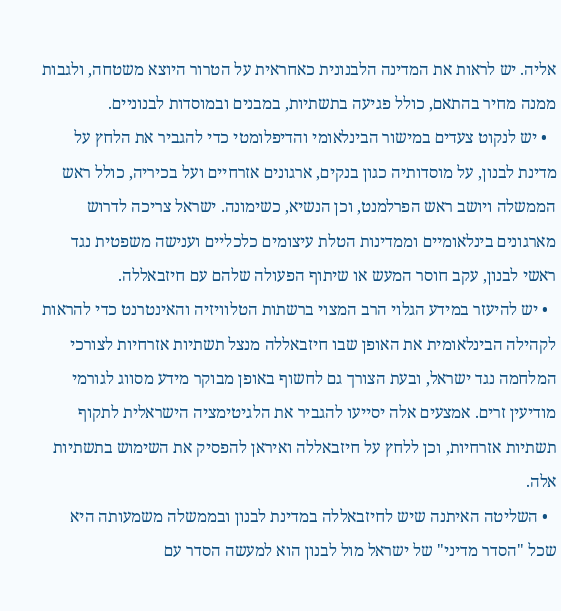אליה. יש לראות את המדינה הלבנונית כאחראית על הטרור היוצא משטחה, ולגבות ממנה מחיר בהתאם, כולל פגיעה בתשתיות, במבנים ובמוסדות לבנוניים.
  • יש לנקוט צעדים במישור הבינלאומי והדיפלומטי כדי להגביר את הלחץ על מדינת לבנון, על מוסדותיה כגון בנקים, ארגונים אזרחיים ועל בכיריה, כולל ראש הממשלה ויושב ראש הפרלמנט, וכן הנשיא, כשימונה. ישראל צריכה לדרוש מארגונים בינלאומיים וממדינות הטלת עיצומים כלכליים וענישה משפטית נגד ראשי לבנון, עקב חוסר המעש או שיתוף הפעולה שלהם עם חיזבאללה.
  • יש להיעזר במידע הגלוי הרב המצוי ברשתות הטלוויזיה והאינטרנט כדי להראות לקהילה הבינלאומית את האופן שבו חיזבאללה מנצל תשתיות אזרחיות לצורכי המלחמה נגד ישראל, ובעת הצורך גם לחשוף באופן מבוקר מידע מסווג לגורמי מודיעין זרים. אמצעים אלה יסייעו להגביר את הלגיטימציה הישראלית לתקוף תשתיות אזרחיות, וכן ללחץ על חיזבאללה ואיראן להפסיק את השימוש בתשתיות אלה.
  • השליטה האיתנה שיש לחיזבאללה במדינת לבנון ובממשלה משמעותה היא שכל "הסדר מדיני" של ישראל מול לבנון הוא למעשה הסדר עם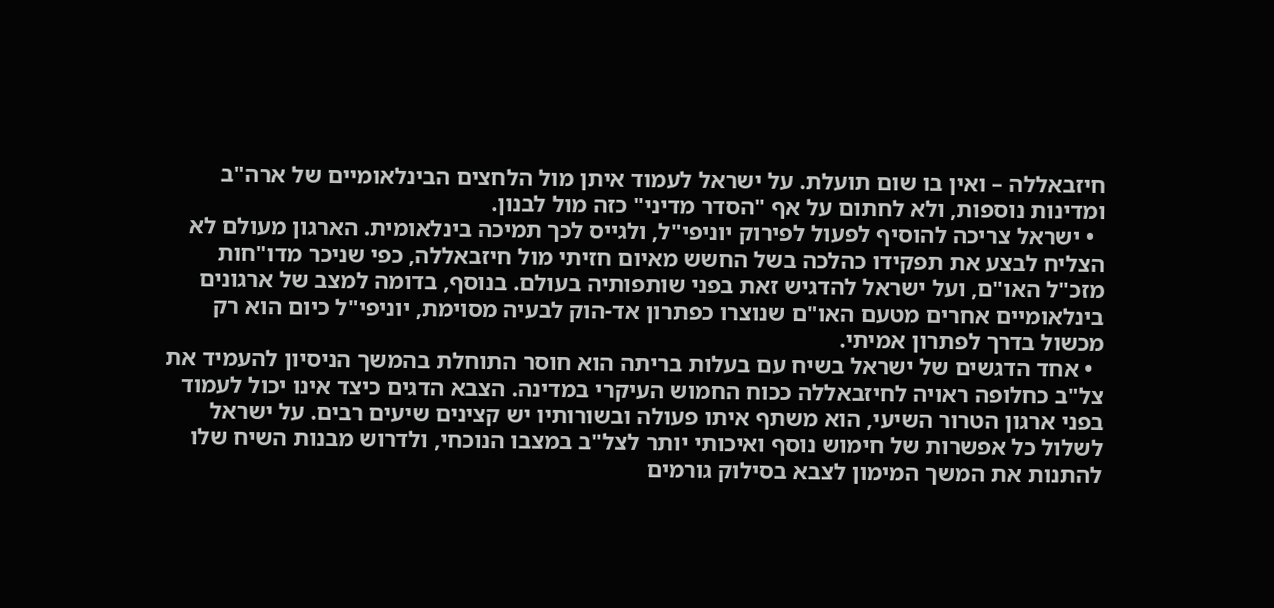חיזבאללה – ואין בו שום תועלת. על ישראל לעמוד איתן מול הלחצים הבינלאומיים של ארה"ב ומדינות נוספות, ולא לחתום על אף "הסדר מדיני" כזה מול לבנון.
  • ישראל צריכה להוסיף לפעול לפירוק יוניפי"ל, ולגייס לכך תמיכה בינלאומית. הארגון מעולם לא הצליח לבצע את תפקידו כהלכה בשל החשש מאיום חזיתי מול חיזבאללה, כפי שניכר מדו"חות מזכ"ל האו"ם, ועל ישראל להדגיש זאת בפני שותפותיה בעולם. בנוסף, בדומה למצב של ארגונים בינלאומיים אחרים מטעם האו"ם שנוצרו כפתרון אד-הוק לבעיה מסוימת, יוניפי"ל כיום הוא רק מכשול בדרך לפתרון אמיתי.
  • אחד הדגשים של ישראל בשיח עם בעלות בריתה הוא חוסר התוחלת בהמשך הניסיון להעמיד את צל"ב כחלופה ראויה לחיזבאללה ככוח החמוש העיקרי במדינה. הצבא הדגים כיצד אינו יכול לעמוד בפני ארגון הטרור השיעי, הוא משתף איתו פעולה ובשורותיו יש קצינים שיעים רבים. על ישראל לשלול כל אפשרות של חימוש נוסף ואיכותי יותר לצל"ב במצבו הנוכחי, ולדרוש מבנות השיח שלו להתנות את המשך המימון לצבא בסילוק גורמים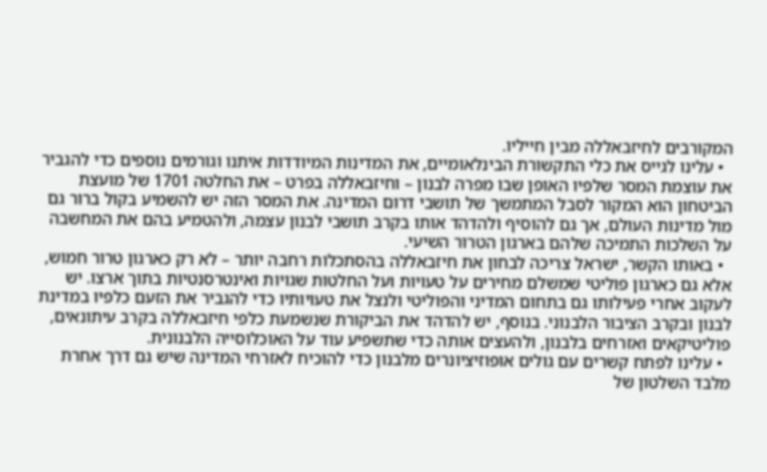המקורבים לחיזבאללה מבין חייליו.
  • עלינו לגייס את כלי התקשורת הבינלאומיים, את המדינות המיודדות איתנו וגורמים נוספים כדי להגביר את עוצמת המסר שלפיו האופן שבו מפרה לבנון – וחיזבאללה בפרט – את החלטה 1701 של מועצת הביטחון הוא המקור לסבל המתמשך של תושבי דרום המדינה. את המסר הזה יש להשמיע בקול ברור גם מול מדינות העולם, אך גם להוסיף ולהדהד אותו בקרב תושבי לבנון עצמה, ולהטמיע בהם את המחשבה על השלכות התמיכה שלהם בארגון הטרור השיעי.
  • באותו הקשר, ישראל צריכה לבחון את חיזבאללה בהסתכלות רחבה יותר – לא רק כארגון טרור חמוש, אלא גם כארגון פוליטי שמשלם מחירים על טעויות ועל החלטות שגויות ואינטרסנטיות בתוך ארצו. יש לעקוב אחרי פעילותו גם בתחום המדיני והפוליטי ולנצל את טעויותיו כדי להגביר את הזעם כלפיו במדינת לבנון ובקרב הציבור הלבנוני. בנוסף, יש להדהד את הביקורת שנשמעת כלפי חיזבאללה בקרב עיתונאים, פוליטיקאים ואזרחים בלבנון, ולהעצים אותה כדי שתשפיע עוד על האוכלוסייה הלבנונית.
  • עלינו לפתח קשרים עם גולים אופוזיציונרים מלבנון כדי להוכיח לאזרחי המדינה שיש גם דרך אחרת מלבד השלטון של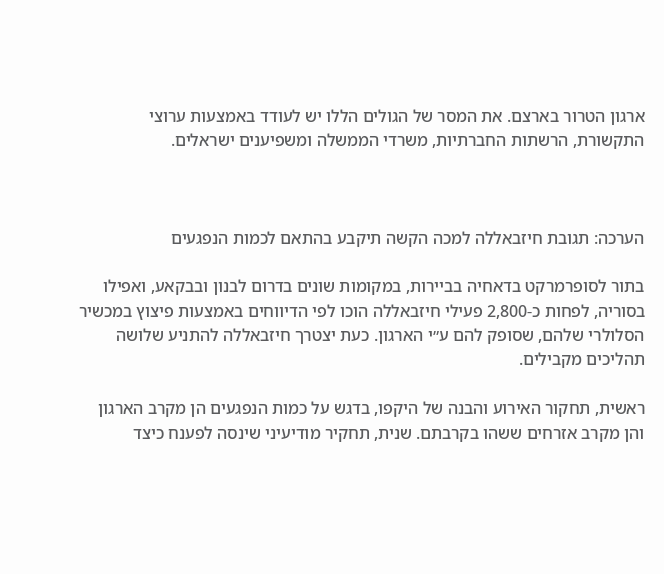ארגון הטרור בארצם. את המסר של הגולים הללו יש לעודד באמצעות ערוצי התקשורת, הרשתות החברתיות, משרדי הממשלה ומשפיענים ישראלים.



הערכה: תגובת חיזבאללה למכה הקשה תיקבע בהתאם לכמות הנפגעים

בתור לסופרמרקט בדאחיה בביירות, במקומות שונים בדרום לבנון ובבקאע, ואפילו בסוריה, לפחות כ-2,800 פעילי חיזבאללה הוכו לפי הדיווחים באמצעות פיצוץ במכשיר הסלולרי שלהם, שסופק להם ע״י הארגון. כעת יצטרך חיזבאללה להתניע שלושה תהליכים מקבילים.

ראשית, תחקור האירוע והבנה של היקפו, בדגש על כמות הנפגעים הן מקרב הארגון והן מקרב אזרחים ששהו בקרבתם. שנית, תחקיר מודיעיני שינסה לפענח כיצד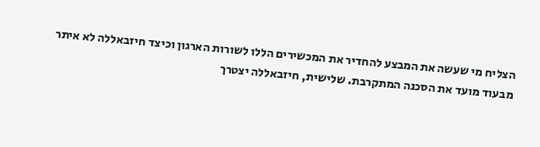הצליח מי שעשה את המבצע להחדיר את המכשירים הללו לשורות הארגון וכיצד חיזבאללה לא איתר מבעוד מועד את הסכנה המתקרבת. שלישית, חיזבאללה יצטרך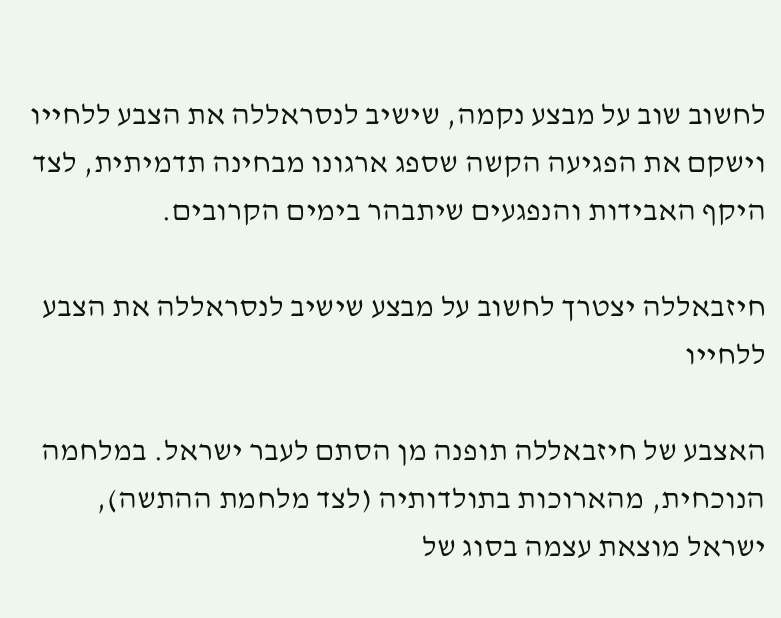לחשוב שוב על מבצע נקמה, שישיב לנסראללה את הצבע ללחייו וישקם את הפגיעה הקשה שספג ארגונו מבחינה תדמיתית, לצד היקף האבידות והנפגעים שיתבהר בימים הקרובים.

חיזבאללה יצטרך לחשוב על מבצע שישיב לנסראללה את הצבע ללחייו

האצבע של חיזבאללה תופנה מן הסתם לעבר ישראל. במלחמה הנוכחית, מהארוכות בתולדותיה (לצד מלחמת ההתשה), ישראל מוצאת עצמה בסוג של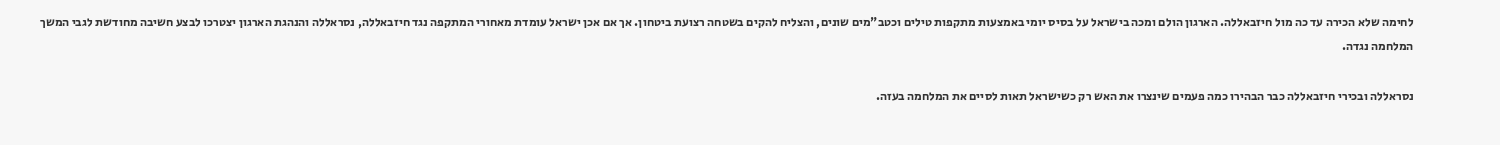לחימה שלא הכירה עד כה מול חיזבאללה. הארגון הולם ומכה בישראל על בסיס יומי באמצעות מתקפות טילים וכטב"מים שונים, והצליח להקים בשטחה רצועת ביטחון. אך אם אכן ישראל עומדת מאחורי המתקפה נגד חיזבאללה, נסראללה והנהגת הארגון יצטרכו לבצע חשיבה מחודשת לגבי המשך המלחמה נגדה.

נסראללה ובכירי חיזבאללה כבר הבהירו כמה פעמים שינצרו את האש רק כשישראל תאות לסיים את המלחמה בעזה.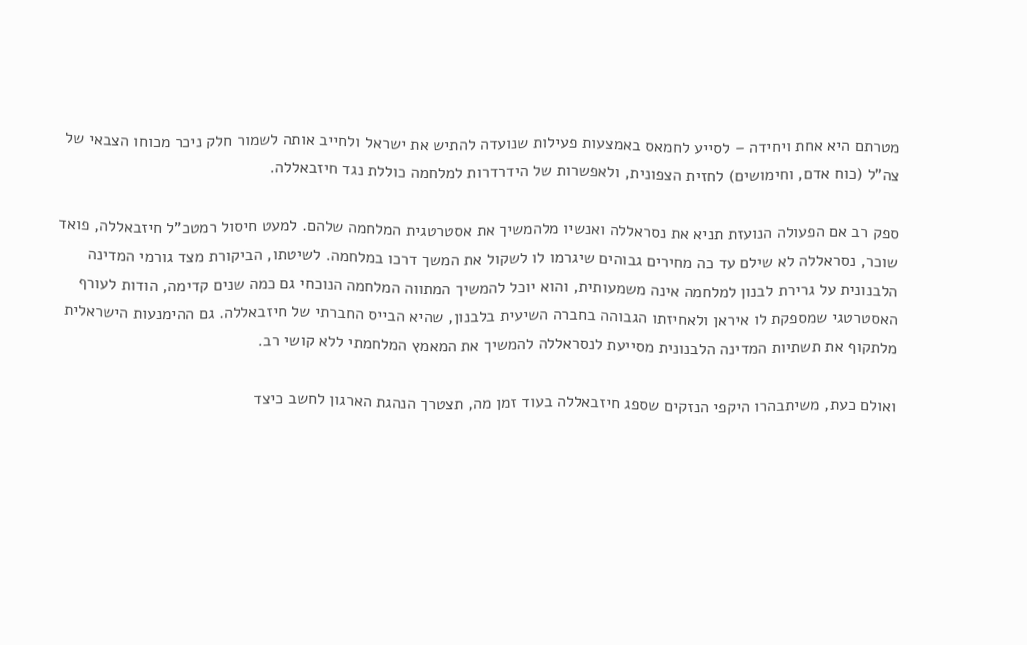מטרתם היא אחת ויחידה – לסייע לחמאס באמצעות פעילות שנועדה להתיש את ישראל ולחייב אותה לשמור חלק ניכר מכוחו הצבאי של צה"ל (כוח אדם, וחימושים) לחזית הצפונית, ולאפשרות של הידרדרות למלחמה כוללת נגד חיזבאללה.

ספק רב אם הפעולה הנועזת תניא את נסראללה ואנשיו מלהמשיך את אסטרטגית המלחמה שלהם. למעט חיסול רמטכ"ל חיזבאללה, פואד שוכר, נסראללה לא שילם עד כה מחירים גבוהים שיגרמו לו לשקול את המשך דרכו במלחמה. לשיטתו, הביקורת מצד גורמי המדינה הלבנונית על גרירת לבנון למלחמה אינה משמעותית, והוא יוכל להמשיך המתווה המלחמה הנוכחי גם כמה שנים קדימה, הודות לעורף האסטרטגי שמספקת לו איראן ולאחיזתו הגבוהה בחברה השיעית בלבנון, שהיא הבייס החברתי של חיזבאללה. גם ההימנעות הישראלית מלתקוף את תשתיות המדינה הלבנונית מסייעת לנסראללה להמשיך את המאמץ המלחמתי ללא קושי רב.

ואולם כעת, משיתבהרו היקפי הנזקים שספג חיזבאללה בעוד זמן מה, תצטרך הנהגת הארגון לחשב כיצד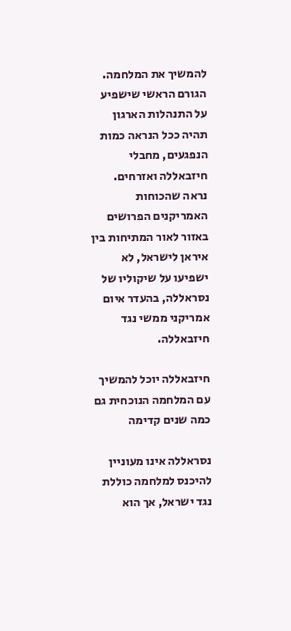להמשיך את המלחמה. הגורם הראשי שישפיע על התנהלות הארגון תהיה ככל הנראה כמות הנפגעים, מחבלי חיזבאללה ואזרחים. נראה שהכוחות האמריקנים הפרושים באזור לאור המתיחות בין איראן לישראל, לא ישפיעו על שיקוליו של נסראללה, בהעדר איום אמריקני ממשי נגד חיזבאללה.

חיזבאללה יוכל להמשיך עם המלחמה הנוכחית גם כמה שנים קדימה

נסראללה אינו מעוניין להיכנס למלחמה כוללת נגד ישראל, אך הוא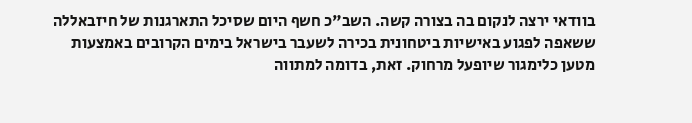בוודאי ירצה לנקום בה בצורה קשה. השב"כ חשף היום שסיכל התארגנות של חיזבאללה ששאפה לפגוע באישיות ביטחונית בכירה לשעבר בישראל בימים הקרובים באמצעות מטען כלימגור שיופעל מרחוק. זאת, בדומה למתווה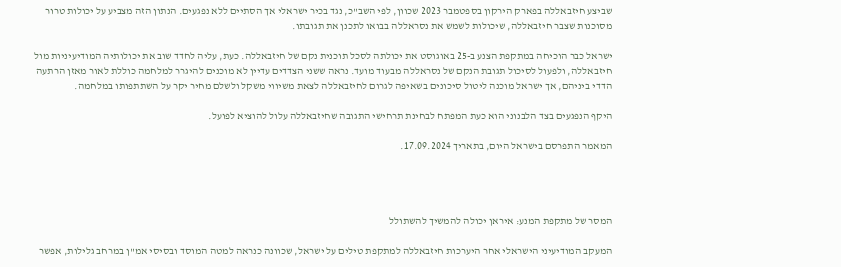שביצע חיזבאללה בפארק הירקון בספטמבר 2023 שכוון, לפי השב"כ, נגד בכיר ישראלי אך הסתיים ללא נפגעים. הנתון הזה מצביע על יכולות טרור מסוכנות שצבר חיזבאללה, שיכולות לשמש את נסראללה בבואו לתכנן את תגובתו.

ישראל כבר הוכיחה במתקפת הצנע ב-25 באוגוסט את יכולתה לסכל תוכנית נקם של חיזבאללה. כעת, עליה לחדד שוב את יכולותיה המודיעיניות מול חיזבאללה, ולפעול לסיכול תגובת הנקם של נסראללה מבעוד מועד. נראה ששני הצדדים עדיין לא מוכנים להיגרר למלחמה כוללת לאור מאזן הרתעה הדדי ביניהם, אך ישראל מוכנה ליטול סיכונים בשאיפה לגרום לחיזבאללה לצאת משיווי משקל ולשלם מחיר יקר על השתתפותו במלחמה.

היקף הנפגעים בצד הלבנוני הוא כעת המפתח לבחינת תרחישי התגובה שחיזבאללה עלול להוציא לפועל.

המאמר התפרסם בישראל היום, בתאריך 17.09.2024.




המסר של מתקפת המנע: איראן יכולה להמשיך להשתולל

המעקב המודיעיני הישראלי אחר היערכות חיזבאללה למתקפת טילים על ישראל, שכוונה כנראה למטה המוסד ובסיסי אמ"ן במרחב גלילות, אפשר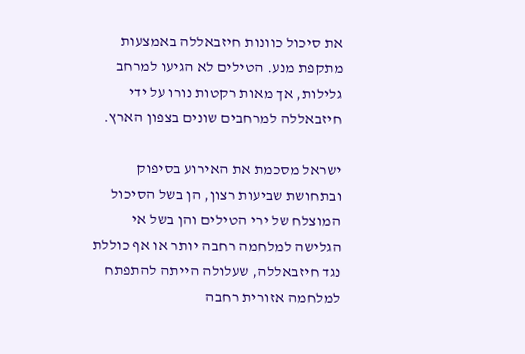את סיכול כוונות חיזבאללה באמצעות מתקפת מנע. הטילים לא הגיעו למרחב גלילות, אך מאות רקטות נורו על ידי חיזבאללה למרחבים שונים בצפון הארץ.

ישראל מסכמת את האירוע בסיפוק ובתחושת שביעות רצון, הן בשל הסיכול המוצלח של ירי הטילים והן בשל אי הגלישה למלחמה רחבה יותר או אף כוללת נגד חיזבאללה, שעלולה הייתה להתפתח למלחמה אזורית רחבה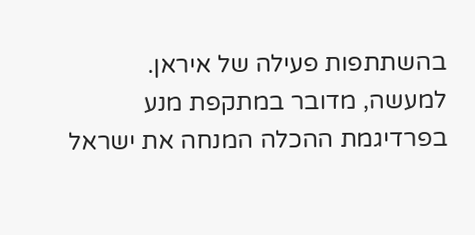בהשתתפות פעילה של איראן. למעשה, מדובר במתקפת מנע בפרדיגמת ההכלה המנחה את ישראל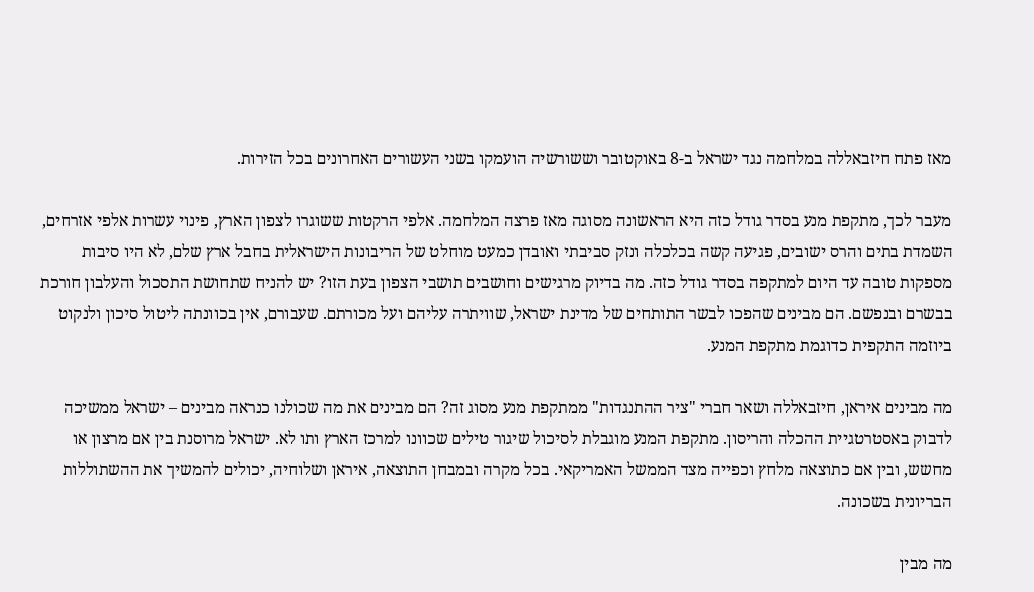מאז פתח חיזבאללה במלחמה נגד ישראל ב-8 באוקטובר וששורשיה הועמקו בשני העשורים האחרונים בכל הזירות.

מעבר לכך, מתקפת מנע בסדר גודל כזה היא הראשונה מסוגה מאז פרצה המלחמה. אלפי הרקטות ששוגרו לצפון הארץ, פינוי עשרות אלפי אזרחים, השמדת בתים והרס ישובים, פגיעה קשה בכלכלה ונזק סביבתי ואובדן כמעט מוחלט של הריבונות הישראלית בחבל ארץ שלם, לא היו סיבות מספקות טובה עד היום למתקפה בסדר גודל כזה. מה בדיוק מרגישים וחושבים תושבי הצפון בעת הזו? יש להניח שתחושת התסכול והעלבון חורכת בבשרם ובנפשם. הם מבינים שהפכו לבשר התותחים של מדינת ישראל, שוויתרה עליהם ועל מכורתם. שעבורם, אין בכוונתה ליטול סיכון ולנקוט ביוזמה התקפית כדוגמת מתקפת המנע.

מה מבינים איראן, חיזבאללה ושאר חברי "ציר ההתנגדות" ממתקפת מנע מסוג זה? הם מבינים את מה שכולנו כנראה מבינים – ישראל ממשיכה לדבוק באסטרטגיית ההכלה והריסון. מתקפת המנע מוגבלת לסיכול שיגור טילים שכוונו למרכז הארץ ותו לא. ישראל מרוסנת בין אם מרצון או מחשש, ובין אם כתוצאה מלחץ וכפייה מצד הממשל האמריקאי. בכל מקרה ובמבחן התוצאה, איראן ושלוחיה, יכולים להמשיך את ההשתוללות הבריונית בשכונה.

מה מבין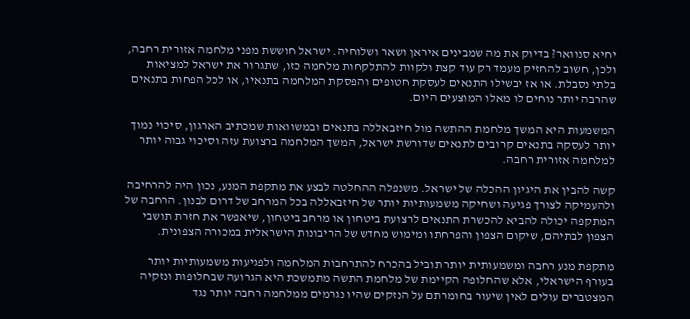יחיא סנוואר? בדיוק את מה שמבינים איראן ושאר ושלוחיה. ישראל חוששת מפני מלחמה אזורית רחבה, ולכן, חשוב להחזיק מעמד רק עוד קצת ולקוות להתלקחות מלחמה כזו, שתגרור את ישראל למציאות בלתי נסבלת. או אז יבשילו התנאים לעסקת חטופים והפסקת המלחמה בתנאיו, או לכל הפחות בתנאים שהרבה יותר נוחים לו מאלו המוצעים היום.

המשמעות היא המשך מלחמת ההתשה מול חיזבאללה בתנאים ובמשוואות שמכתיב הארגון, סיכוי נמוך יותר לעסקה בתנאים קרובים לתנאים שדורשת ישראל, המשך המלחמה ברצועת עזה וסיכוי גבוה יותר למלחמה אזורית רחבה.

קשה להבין את היגיון ההכלה של ישראל. משנפלה ההחלטה לבצע את מתקפת המנע, נכון היה להרחיבה ולהעמיקה לצורך פגיעה ושחיקה משמעותיות יותר של חיזבאללה בכל המרחב של דרום לבנון. הרחבה של המתקפה יכולה להביא להכשרת התנאים לרצועת ביטחון או מרחב ביטחון, שיאפשר את חזרת תושבי הצפון לבתיהם, שיקום הצפון והפרחתו ומימוש מחדש של הריבונות הישראלית במכורה הצפונית.

מתקפת מנע רחבה ומשמעותית יותר תוביל בהכרח להתרחבות המלחמה ולפגיעות משמעותיות יותר בעורף הישראלי, אלא שהחלופה הקיימת של מלחמת התשה מתמשכת היא הגרועה שבחלופות ונזקיה המצטברים עולים לאין שיעור בחומרתם על הנזקים שהיו נגרמים ממלחמה רחבה יותר נגד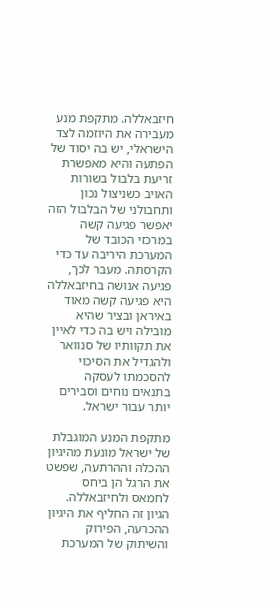חיזבאללה. מתקפת מנע מעבירה את היוזמה לצד הישראלי, יש בה יסוד של הפתעה והיא מאפשרת זריעת בלבול בשורות האויב כשניצול נכון ותחבולני של הבלבול הזה יאפשר פגיעה קשה במרכזי הכובד של המערכת היריבה עד כדי הקרסתה. מעבר לכך, פגיעה אנושה בחיזבאללה היא פגיעה קשה מאוד באיראן ובציר שהיא מובילה ויש בה כדי לאיין את תקוותיו של סנוואר ולהגדיל את הסיכוי להסכמתו לעסקה בתנאים נוחים וסבירים יותר עבור ישראל.

מתקפת המנע המוגבלת של ישראל מונעת מהיגיון ההכלה וההרתעה, שפשט את הרגל הן ביחס לחמאס ולחיזבאללה. הגיון זה החליף את היגיון ההכרעה, הפירוק והשיתוק של המערכת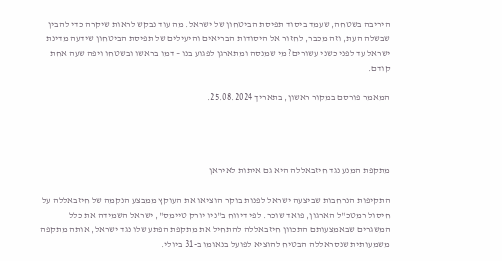היריבה בשטחה, שעמד ביסוד תפיסת הביטחון של ישראל. מה עוד נבקש לראות שיקרה כדי להבין שבשלה העת, וזה מכבר, לחזור אל היסודות הבריאים והיעילים של תפיסת הביטחון שידעה מדינת ישראל עד לפני כשני עשורים? מי שמנסה ומתארגן לפגוע בנו – דמו בראשו ובשטחו ויפה שעה אחת קודם.

המאמר פורסם במקור ראשון, בתאריך 25.08.2024.




מתקפת המנע נגד חיזבאללה היא גם איתות לאיראן

התקיפות הנרחבות שביצעה ישראל לפנות בוקר הוציאו את העוקץ ממבצע הנקמה של חיזבאללה על חיסול רמטכ"ל הארגון, פואד שוכר. לפי דיווח ב"ניו יורק טיימס", ישראל השמידה את כלל המשגרים שבאמצעותם התכוון חיזבאללה להתחיל את מתקפת הפתע שלו נגד ישראל, אותה מתקפה משמעותית שנסראללה הבטיח להוציא לפועל בנאומו ב-31 ביולי.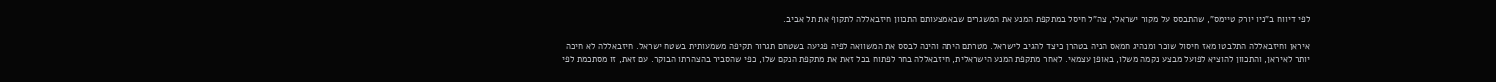לפי דיווח ב"ניו יורק טיימס", שהתבסס על מקור ישראלי, צה"ל חיסל במתקפת המנע את המשגרים שבאמצעותם התכוון חיזבאללה לתקוף את תל אביב.

איראן וחיזבאללה התלבטו מאז חיסול שוכר ומנהיג חמאס הניה בטהרן כיצד להגיב לישראל. מטרתם היתה והינה לבסס את המשוואה לפיה פגיעה בשטחם תגרור תקיפה משמעותית בשטח ישראל. חיזבאללה לא חיכה יותר לאיראן, והתכוון להוציא לפועל מבצע נקמה משלו, באופן עצמאי. לאחר מתקפת המנע הישראלית, חיזבאללה בחר לפתוח בכל זאת את מתקפת הנקם שלו, כפי שהסביר בהצהרתו הבוקר. עם זאת, זו מסתכמת לפי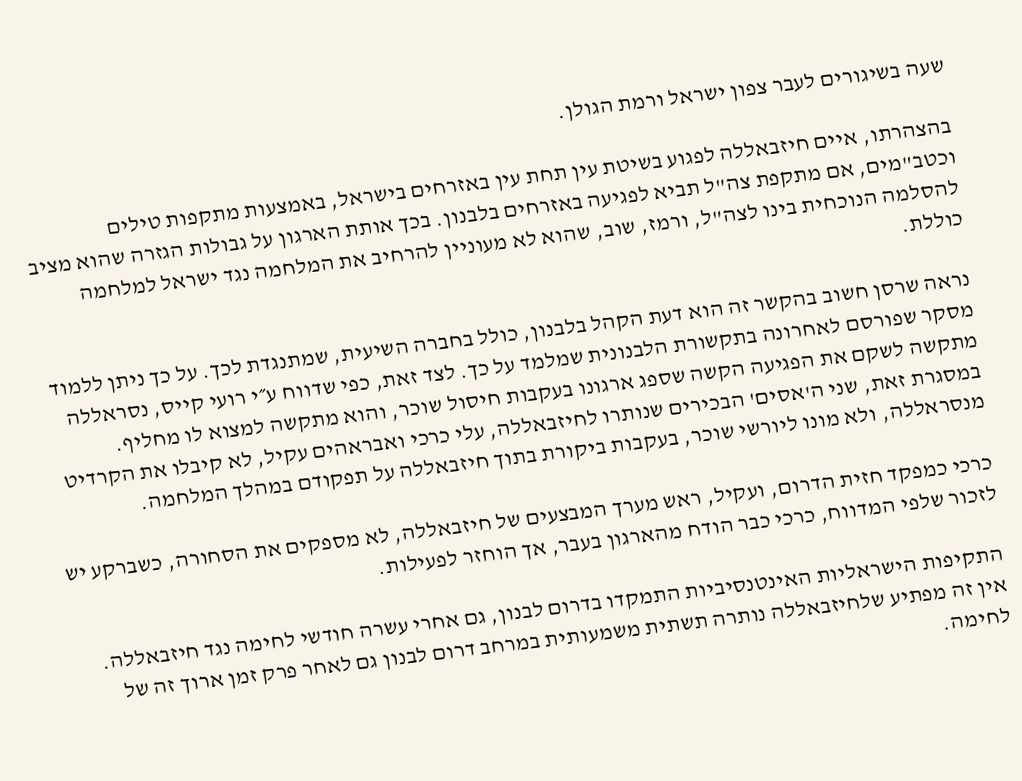שעה בשיגורים לעבר צפון ישראל ורמת הגולן.

בהצהרתו, איים חיזבאללה לפגוע בשיטת עין תחת עין באזרחים בישראל, באמצעות מתקפות טילים וכטב"מים, אם מתקפת צה"ל תביא לפגיעה באזרחים בלבנון. בכך אותת הארגון על גבולות הגזרה שהוא מציב להסלמה הנוכחית בינו לצה"ל, ורמז, שוב, שהוא לא מעוניין להרחיב את המלחמה נגד ישראל למלחמה כוללת.

נראה שרסן חשוב בהקשר זה הוא דעת הקהל בלבנון, כולל בחברה השיעית, שמתנגדת לכך. על כך ניתן ללמוד מסקר שפורסם לאחרונה בתקשורת הלבנונית שמלמד על כך. לצד זאת, כפי שדווח ע״י רועי קייס, נסראללה מתקשה לשקם את הפגיעה הקשה שספג ארגונו בעקבות חיסול שוכר, והוא מתקשה למצוא לו מחליף. במסגרת זאת, שני ה'אסים' הבכירים שנותרו לחיזבאללה, עלי כרכי ואבראהים עקיל, לא קיבלו את הקרדיט מנסראללה, ולא מונו ליורשי שוכר, בעקבות ביקורת בתוך חיזבאללה על תפקודם במהלך המלחמה.

כרכי כמפקד חזית הדרום, ועקיל, ראש מערך המבצעים של חיזבאללה, לא מספקים את הסחורה, כשברקע יש לזכור שלפי המדווח, כרכי כבר הודח מהארגון בעבר, אך הוחזר לפעילות.

התקיפות הישראליות האינטנסיביות התמקדו בדרום לבנון, גם אחרי עשרה חודשי לחימה נגד חיזבאללה. אין זה מפתיע שלחיזבאללה נותרה תשתית משמעותית במרחב דרום לבנון גם לאחר פרק זמן ארוך זה של לחימה.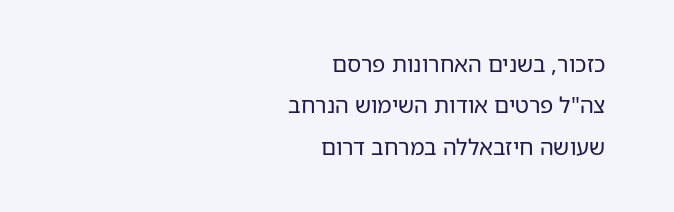כזכור, בשנים האחרונות פרסם צה"ל פרטים אודות השימוש הנרחב שעושה חיזבאללה במרחב דרום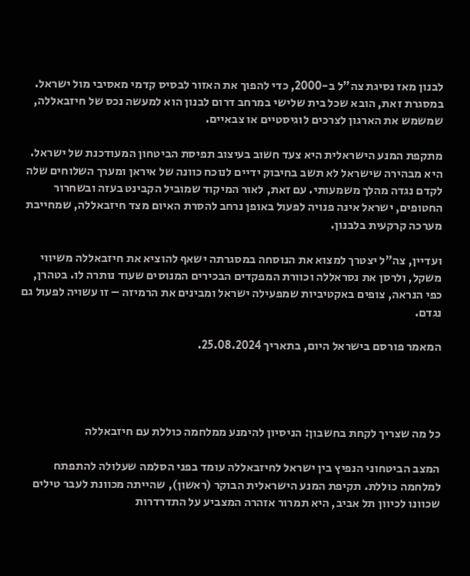לבנון מאז נסיגת צה"ל ב-2000, כדי להפוך את האזור לבסיס קדמי מאסיבי מול ישראל. במסגרת זאת, הובא שכל בית שלישי במרחב דרום לבנון הוא למעשה נכס של חיזבאללה, שמשמש את הארגון לצרכים לוגיסטיים או צבאיים.

מתקפת המנע הישראלית היא צעד חשוב בעיצוב תפיסת הביטחון המעודכנת של ישראל. היא מבהירה שישראל לא תשב בחיבוק ידיים לנוכח כוונה של איראן ומערך השלוחים שלה לקדם נגדה מהלך משמעותי. עם זאת, לאור המיקוד שמוביל הקבינט בעזה ובשחרור החטופים, ישראל אינה פנויה לפעול באופן נרחב להסרת האיום מצד חיזבאללה, שמחייבת מערכה קרקעית בלבנון.

ועדיין, צה"ל יצטרך למצוא את הנוסחה במסגרתה ישאף להוציא את חיזבאללה משיווי משקל, ולרסן את נסראללה וכוורת המפקדים הבכירים המנוסים שעוד נותרה לו. בטהרן, כפי הנראה, צופים באקטיביות שמפעילה ישראל ומבינים את הרמיזה – זו עשויה לפעול גם נגדם.

המאמר פורסם בישראל היום, בתאריך 25.08.2024.




כל מה שצריך לקחת בחשבון: הניסיון להימנע ממלחמה כוללת עם חיזבאללה

המצב הביטחוני הנפיץ בין ישראל לחיזבאללה עומד בפני הסלמה שעלולה להתפתח למלחמה כוללת. תקיפת המנע הישראלית הבוקר (ראשון), שהייתה מכוונת לעבר טילים שכוונו לכיוון תל אביב, היא תמרור אזהרה המצביע על התדרדרות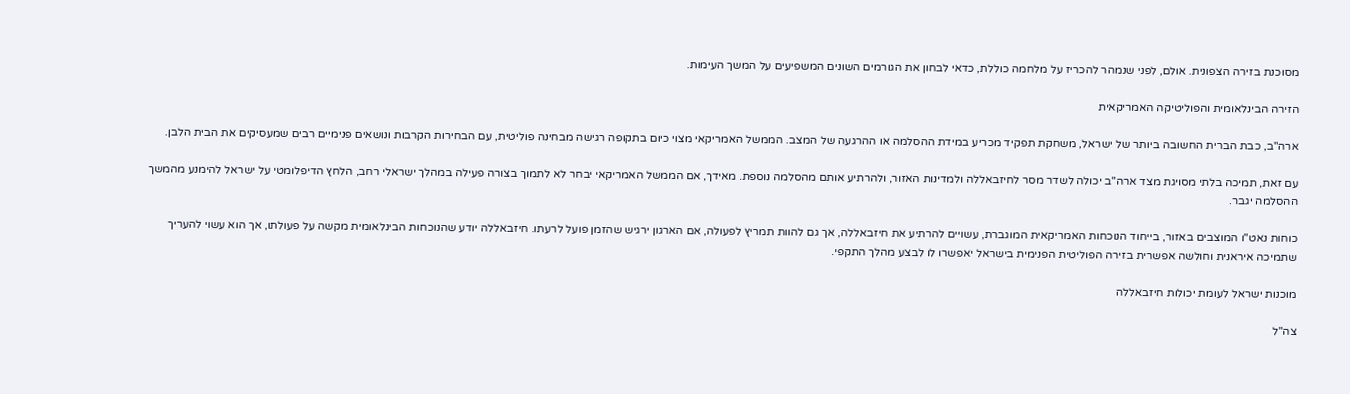מסוכנת בזירה הצפונית. אולם, לפני שנמהר להכריז על מלחמה כוללת, כדאי לבחון את הגורמים השונים המשפיעים על המשך העימות.

הזירה הבינלאומית והפוליטיקה האמריקאית

ארה"ב, כבת הברית החשובה ביותר של ישראל, משחקת תפקיד מכריע במידת ההסלמה או ההרגעה של המצב. הממשל האמריקאי מצוי כיום בתקופה רגישה מבחינה פוליטית, עם הבחירות הקרבות ונושאים פנימיים רבים שמעסיקים את הבית הלבן.

עם זאת, תמיכה בלתי מסויגת מצד ארה"ב יכולה לשדר מסר לחיזבאללה ולמדינות האזור, ולהרתיע אותם מהסלמה נוספת. מאידך, אם הממשל האמריקאי יבחר לא לתמוך בצורה פעילה במהלך ישראלי רחב, הלחץ הדיפלומטי על ישראל להימנע מהמשך ההסלמה יגבר.

כוחות נאט"ו המוצבים באזור, בייחוד הנוכחות האמריקאית המוגברת, עשויים להרתיע את חיזבאללה, אך גם להוות תמריץ לפעולה, אם הארגון ירגיש שהזמן פועל לרעתו. חיזבאללה יודע שהנוכחות הבינלאומית מקשה על פעולתו, אך הוא עשוי להעריך שתמיכה איראנית וחולשה אפשרית בזירה הפוליטית הפנימית בישראל יאפשרו לו לבצע מהלך התקפי.

מוכנות ישראל לעומת יכולות חיזבאללה

צה"ל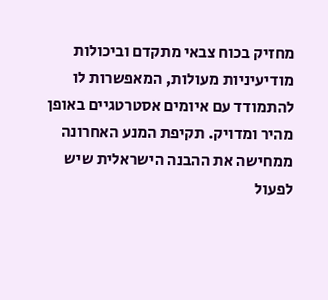מחזיק בכוח צבאי מתקדם וביכולות מודיעיניות מעולות, המאפשרות לו להתמודד עם איומים אסטרטגיים באופן מהיר ומדויק. תקיפת המנע האחרונה ממחישה את ההבנה הישראלית שיש לפעול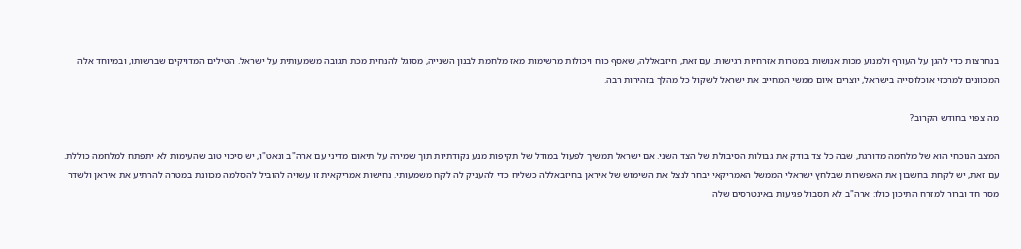בנחרצות כדי להגן על העורף ולמנוע מכות אנושות במטרות אזרחיות רגישות. עם זאת, חיזבאללה, שאסף כוח ויכולות מרשימות מאז מלחמת לבנון השנייה, מסוגל להנחית מכת תגובה משמעותית על ישראל. הטילים המדויקים שברשותו, ובמיוחד אלה המכוונים למרכזי אוכלוסייה בישראל, יוצרים איום ממשי המחייב את ישראל לשקול כל מהלך בזהירות רבה.

מה צפוי בחודש הקרוב?

המצב הנוכחי הוא של מלחמה מדורגת, שבה כל צד בודק את גבולות הסיבולת של הצד השני. אם ישראל תמשיך לפעול במודל של תקיפות מנע נקודתיות תוך שמירה על תיאום מדיני עם ארה"ב ונאט"ו, יש סיכוי טוב שהעימות לא יתפתח למלחמה כוללת. עם זאת, יש לקחת בחשבון את האפשרות שבלחץ ישראלי הממשל האמריקאי יבחר לנצל את השימוש של איראן בחיזבאללה כשליח כדי להעניק לה לקח משמעותי. נחישות אמריקאית זו עשויה להוביל להסלמה מכוונת במטרה להרתיע את איראן ולשדר מסר חד וברור למזרח התיכון כולו: ארה"ב לא תסבול פגיעות באינטרסים שלה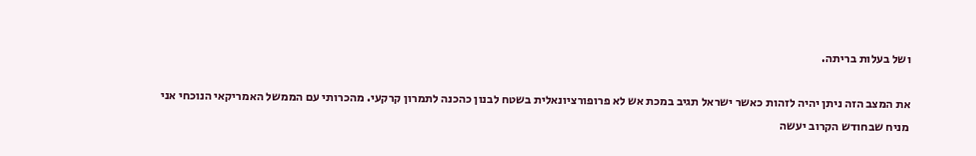ושל בעלות בריתה.

את המצב הזה ניתן יהיה לזהות כאשר ישראל תגיב במכת אש לא פרופורציונאלית בשטח לבנון כהכנה לתמרון קרקעי. מהכרותי עם הממשל האמריקאי הנוכחי אני מניח שבחודש הקרוב יעשה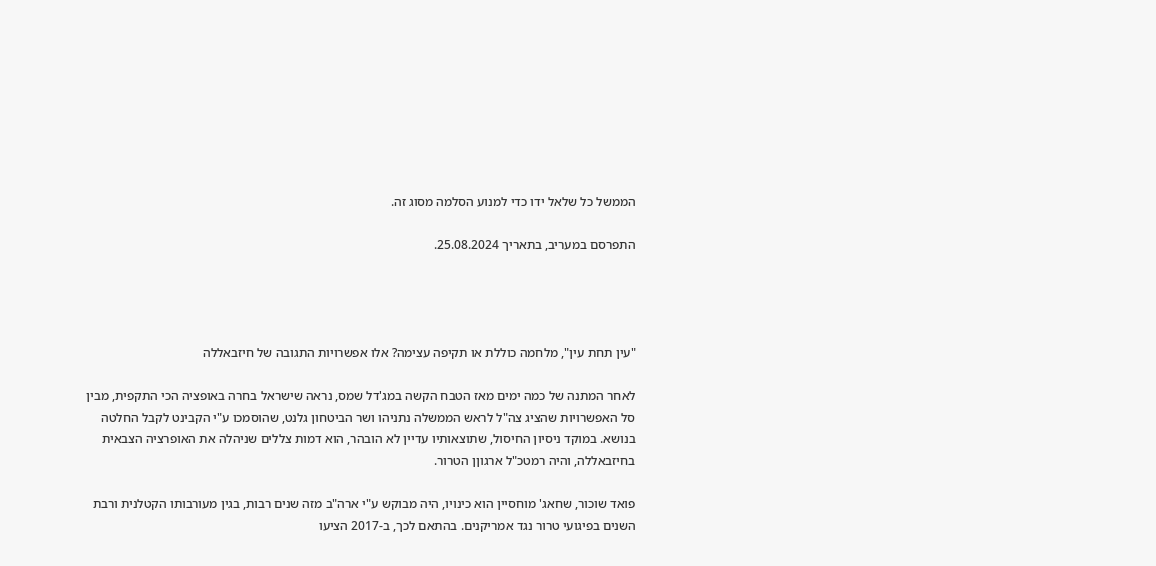הממשל כל שלאל ידו כדי למנוע הסלמה מסוג זה.

התפרסם במעריב, בתאריך 25.08.2024.




"עין תחת עין", מלחמה כוללת או תקיפה עצימה? אלו אפשרויות התגובה של חיזבאללה

לאחר המתנה של כמה ימים מאז הטבח הקשה במג'דל שמס, נראה שישראל בחרה באופציה הכי התקפית, מבין סל האפשרויות שהציג צה"ל לראש הממשלה נתניהו ושר הביטחון גלנט, שהוסמכו ע"י הקבינט לקבל החלטה בנושא. במוקד ניסיון החיסול, שתוצאותיו עדיין לא הובהר, הוא דמות צללים שניהלה את האופרציה הצבאית בחיזבאללה, והיה רמטכ"ל ארגוןן הטרור.

פואד שוכור, שחאג' מוחסיין הוא כינויו, היה מבוקש ע"י ארה"ב מזה שנים רבות, בגין מעורבותו הקטלנית ורבת השנים בפיגועי טרור נגד אמריקנים. בהתאם לכך, ב-2017 הציעו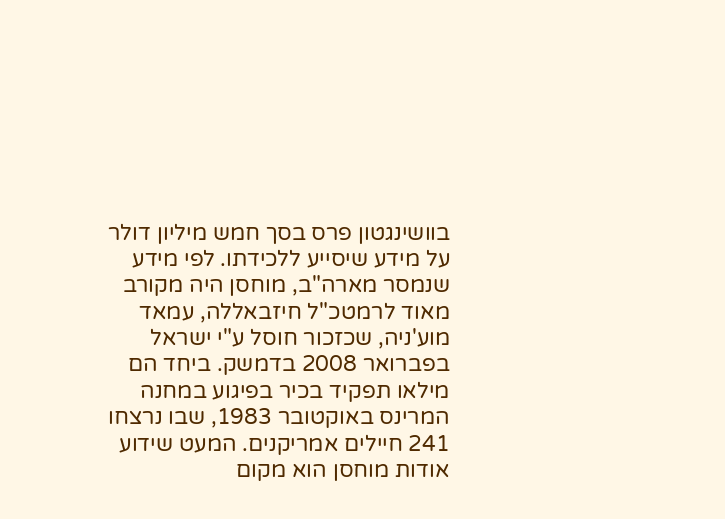בוושינגטון פרס בסך חמש מיליון דולר על מידע שיסייע ללכידתו. לפי מידע שנמסר מארה"ב, מוחסן היה מקורב מאוד לרמטכ"ל חיזבאללה, עמאד מוע'ניה, שכזכור חוסל ע"י ישראל בפברואר 2008 בדמשק. ביחד הם מילאו תפקיד בכיר בפיגוע במחנה המרינס באוקטובר 1983, שבו נרצחו 241 חיילים אמריקנים. המעט שידוע אודות מוחסן הוא מקום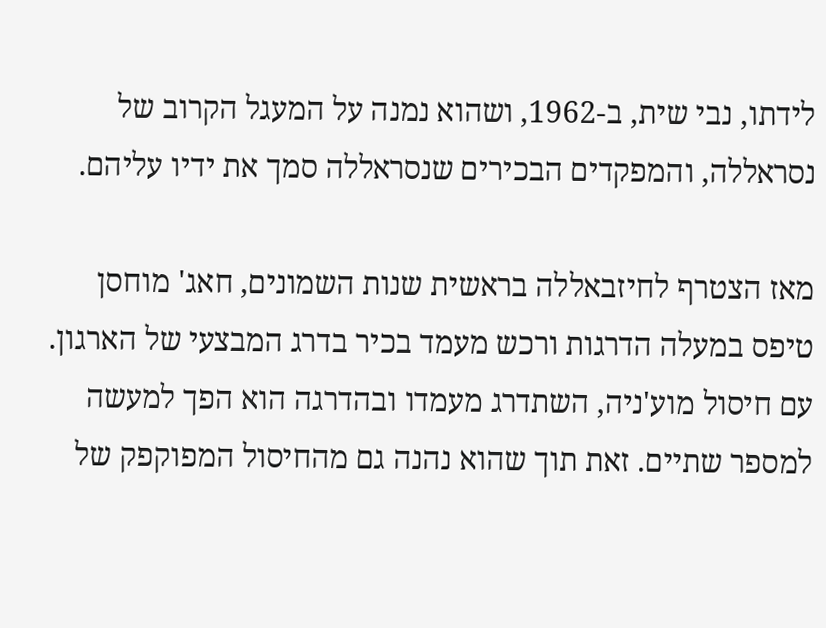לידתו, נבי שית, ב-1962, ושהוא נמנה על המעגל הקרוב של נסראללה, והמפקדים הבכירים שנסראללה סמך את ידיו עליהם.

מאז הצטרף לחיזבאללה בראשית שנות השמונים, חאג' מוחסן טיפס במעלה הדרגות ורכש מעמד בכיר בדרג המבצעי של הארגון. עם חיסול מוע'ניה, השתדרג מעמדו ובהדרגה הוא הפך למעשה למספר שתיים. זאת תוך שהוא נהנה גם מהחיסול המפוקפק של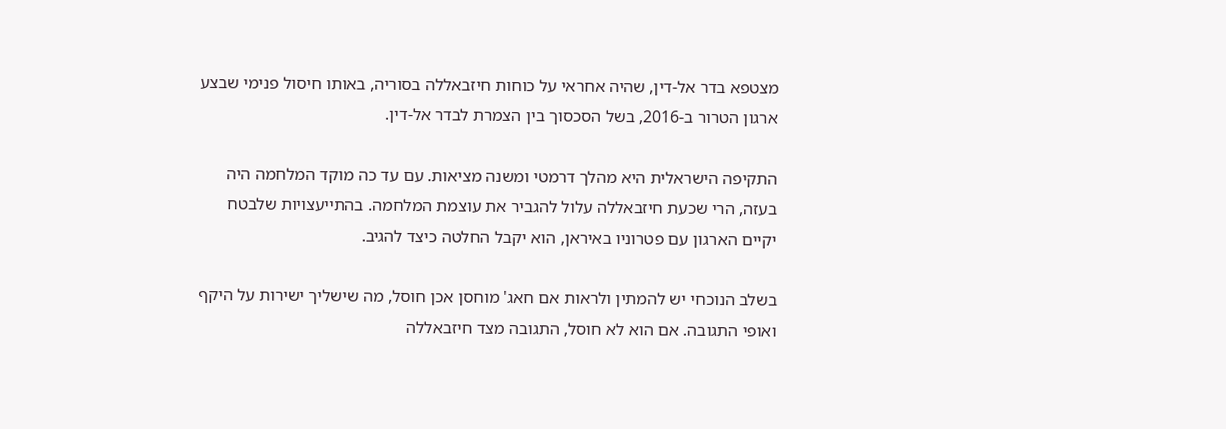מצטפא בדר אל-דין, שהיה אחראי על כוחות חיזבאללה בסוריה, באותו חיסול פנימי שבצע ארגון הטרור ב-2016, בשל הסכסוך בין הצמרת לבדר אל-דין.

התקיפה הישראלית היא מהלך דרמטי ומשנה מציאות. עם עד כה מוקד המלחמה היה בעזה, הרי שכעת חיזבאללה עלול להגביר את עוצמת המלחמה. בהתייעצויות שלבטח יקיים הארגון עם פטרוניו באיראן, הוא יקבל החלטה כיצד להגיב.

בשלב הנוכחי יש להמתין ולראות אם חאג' מוחסן אכן חוסל, מה שישליך ישירות על היקף ואופי התגובה. אם הוא לא חוסל, התגובה מצד חיזבאללה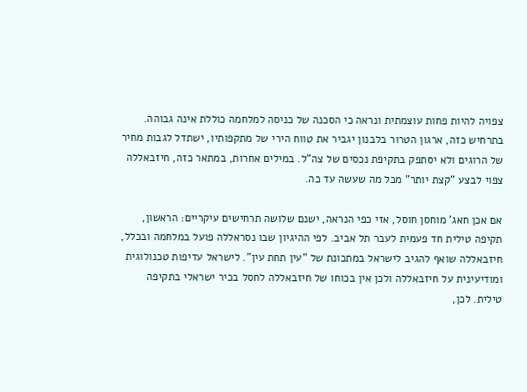צפויה להיות פחות עוצמתית ונראה כי הסכנה של כניסה למלחמה כוללת אינה גבוהה. בתרחיש כזה, ארגון הטרור בלבנון יגביר את טווח הירי של מתקפותיו, ישתדל לגבות מחיר של הרוגים ולא יסתפק בתקיפת נכסים של צה"ל. במילים אחרות, במתאר כזה, חיזבאללה צפוי לבצע "קצת יותר" מכל מה שעשה עד כה.

אם אכן חאג' מוחסן חוסל, אזי כפי הנראה, ישנם שלושה תרחישים עיקריים: הראשון, תקיפה טילית חד פעמית לעבר תל אביב. לפי ההיגיון שבו נסראללה פועל במלחמה ובכלל, חיזבאללה שואף להגיב לישראל במתכונת של "עין תחת עין". לישראל עדיפות טכנולוגית ומודיעינית על חיזבאללה ולכן אין בכוחו של חיזבאללה לחסל בכיר ישראלי בתקיפה טילית. לכן,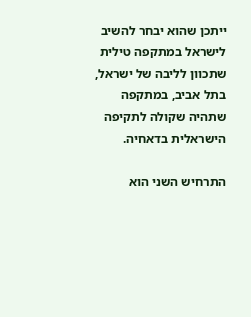ייתכן שהוא יבחר להשיב לישראל במתקפה טילית שתכוון לליבה של ישראל, בתל אביב, במתקפה שתהיה שקולה לתקיפה הישראלית בדאחיה.

התרחיש השני הוא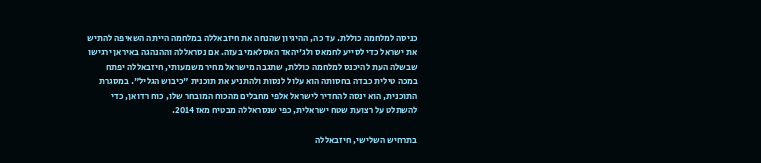כניסה למלחמה כוללת. עד כה, ההיגיון שהנחה את חיזבאללה במלחמה הייתה השאיפה להתיש את ישראל כדי לסייע לחמאס ולג'יהאד האסלאמי בעזה. אם נסראללה וההנהגה באיראן ירגישו שבשלה העת להיכנס למלחמה כוללת, שתגבה מישראל מחיר משמעותי, חיזבאללה יפתח במכה טילית כבדה בחסותה הוא עלול לנסות ולהתניע את תוכנית "כיבוש הגליל". במסגרת התוכנית, הוא ינסה להחדיר לישראל אלפי מחבלים מהכוח המובחר שלו, כוח רדואן, כדי להשתלט על רצועת שטח ישראלית, כפי שנסראללה מבטיח מאז 2014.

בתרחיש השלישי, חיזבאללה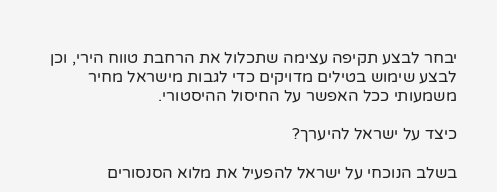יבחר לבצע תקיפה עצימה שתכלול את הרחבת טווח הירי, וכן לבצע שימוש בטילים מדויקים כדי לגבות מישראל מחיר משמעותי ככל האפשר על החיסול ההיסטורי.

כיצד על ישראל להיערך?

בשלב הנוכחי על ישראל להפעיל את מלוא הסנסורים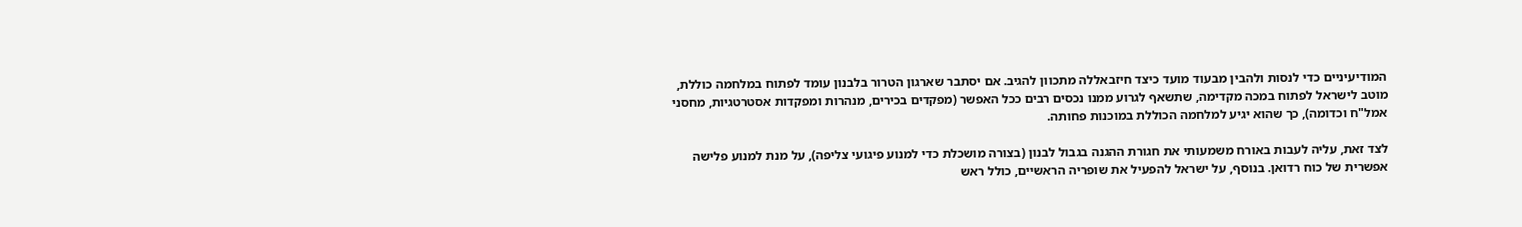המודיעיניים כדי לנסות ולהבין מבעוד מועד כיצד חיזבאללה מתכוון להגיב. אם יסתבר שארגון הטרור בלבנון עומד לפתוח במלחמה כוללת, מוטב לישראל לפתוח במכה מקדימה, שתשאף לגרוע ממנו נכסים רבים ככל האפשר (מפקדים בכירים, מנהרות ומפקדות אסטרטגיות, מחסני אמל"ח וכדומה), כך שהוא יגיע למלחמה הכוללת במוכנות פחותה.

לצד זאת, עליה לעבות באורח משמעותי את חגורת ההגנה בגבול לבנון (בצורה מושכלת כדי למנוע פיגועי צליפה), על מנת למנוע פלישה אפשרית של כוח רדואן. בנוסף, על ישראל להפעיל את שופריה הראשיים, כולל ראש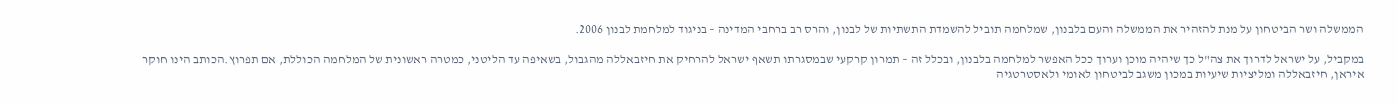הממשלה ושר הביטחון על מנת להזהיר את הממשלה והעם בלבנון, שמלחמה תוביל להשמדת התשתיות של לבנון, והרס רב ברחבי המדינה – בניגוד למלחמת לבנון 2006.

במקביל, על ישראל לדרוך את צה"ל כך שיהיה מוכן וערוך ככל האפשר למלחמה בלבנון, ובכלל זה – תמרון קרקעי שבמסגרתו תשאף ישראל להרחיק את חיזבאללה מהגבול, בשאיפה עד הליטני, כמטרה ראשונית של המלחמה הכוללת, אם תפרוץ.הכותב הינו חוקר איראן, חיזבאללה ומליציות שיעיות במכון משגב לביטחון לאומי ולאסטרטגיה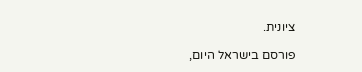ציונית.

פורסם בישראל היום,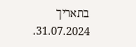בתאריך 31.07.2024.